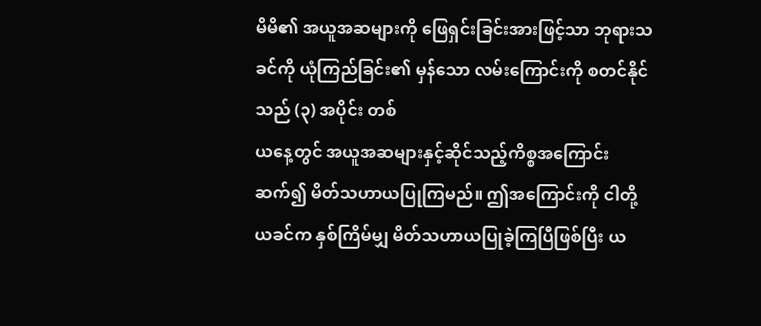မိမိ၏ အယူအဆများကို ဖြေရှင်းခြင်းအားဖြင့်သာ ဘုရားသခင်ကို ယုံကြည်ခြင်း၏ မှန်သော လမ်းကြောင်းကို စတင်နိုင်သည် (၃) အပိုင်း တစ်
ယနေ့တွင် အယူအဆများနှင့်ဆိုင်သည့်ကိစ္စအကြောင်း ဆက်၍ မိတ်သဟာယပြုကြမည်။ ဤအကြောင်းကို ငါတို့ ယခင်က နှစ်ကြိမ်မျှ မိတ်သဟာယပြုခဲ့ကြပြီဖြစ်ပြီး ယ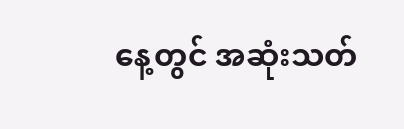နေ့တွင် အဆုံးသတ်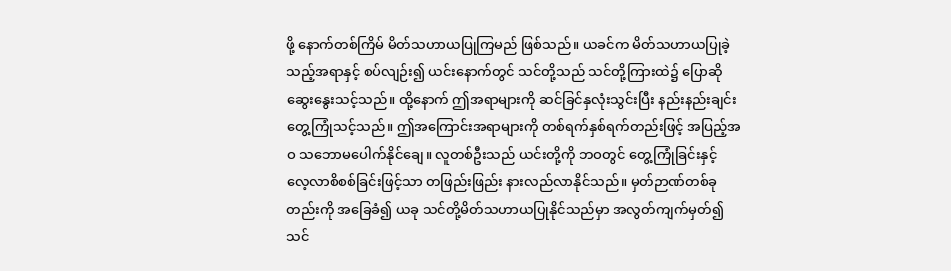ဖို့ နောက်တစ်ကြိမ် မိတ်သဟာယပြုကြမည် ဖြစ်သည်။ ယခင်က မိတ်သဟာယပြုခဲ့သည့်အရာနှင့် စပ်လျဉ်း၍ ယင်းနောက်တွင် သင်တို့သည် သင်တို့ကြားထဲ၌ ပြောဆိုဆွေးနွေးသင့်သည်။ ထို့နောက် ဤအရာများကို ဆင်ခြင်နှလုံးသွင်းပြီး နည်းနည်းချင်း တွေ့ကြုံသင့်သည်။ ဤအကြောင်းအရာများကို တစ်ရက်နှစ်ရက်တည်းဖြင့် အပြည့်အဝ သဘောမပေါက်နိုင်ချေ။ လူတစ်ဦးသည် ယင်းတို့ကို ဘဝတွင် တွေ့ကြုံခြင်းနှင့် လေ့လာစိစစ်ခြင်းဖြင့်သာ တဖြည်းဖြည်း နားလည်လာနိုင်သည်။ မှတ်ဉာဏ်တစ်ခုတည်းကို အခြေခံ၍ ယခု သင်တို့မိတ်သဟာယပြုနိုင်သည်မှာ အလွတ်ကျက်မှတ်၍ သင်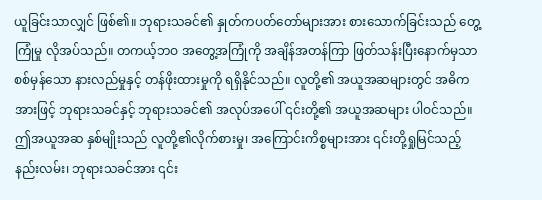ယူခြင်းသာလျှင် ဖြစ်၏။ ဘုရားသခင်၏ နှုတ်ကပတ်တော်များအား စားသောက်ခြင်းသည် တွေ့ကြုံမှု လိုအပ်သည်။ တကယ့်ဘဝ အတွေ့အကြုံကို အချိန်အတန်ကြာ ဖြတ်သန်းပြီးနောက်မှသာ စစ်မှန်သော နားလည်မှုနှင့် တန်ဖိုးထားမှုကို ရရှိနိုင်သည်။ လူတို့၏ အယူအဆများတွင် အဓိကအားဖြင့် ဘုရားသခင်နှင့် ဘုရားသခင်၏ အလုပ်အပေါ် ၎င်းတို့၏ အယူအဆများ ပါဝင်သည်။ ဤအယူအဆ နှစ်မျိုးသည် လူတို့၏လိုက်စားမှု၊ အကြောင်းကိစ္စများအား ၎င်းတို့ရှုမြင်သည့် နည်းလမ်း၊ ဘုရားသခင်အား ၎င်း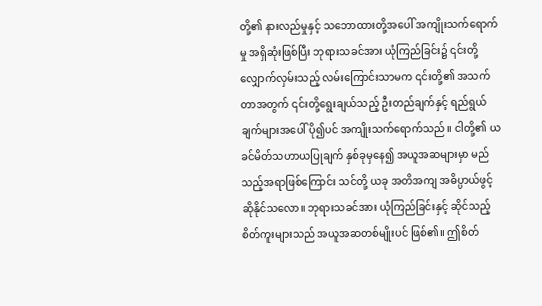တို့၏ နားလည်မှုနှင့် သဘောထားတို့အပေါ် အကျိုးသက်ရောက်မှု အရှိဆုံးဖြစ်ပြီး ဘုရားသခင်အား ယုံကြည်ခြင်း၌ ၎င်းတို့လျှောက်လှမ်းသည့် လမ်းကြောင်းသာမက ၎င်းတို့၏ အသက်တာအတွက် ၎င်းတို့ရွေးချယ်သည့် ဦးတည်ချက်နှင့် ရည်ရွယ်ချက်များအပေါ် ပို၍ပင် အကျိုးသက်ရောက်သည်။ ငါတို့၏ ယခင်မိတ်သဟာယပြုချက် နှစ်ခုမှနေ၍ အယူအဆများမှာ မည်သည့်အရာဖြစ်ကြောင်း သင်တို့ ယခု အတိအကျ အဓိပ္ပာယ်ဖွင့်ဆိုနိုင်သလော။ ဘုရားသခင်အား ယုံကြည်ခြင်းနှင့် ဆိုင်သည့် စိတ်ကူးများသည် အယူအဆတစ်မျိုးပင် ဖြစ်၏။ ဤစိတ်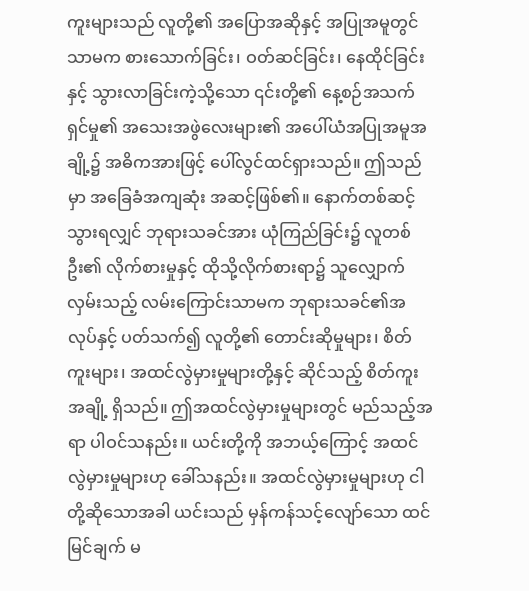ကူးများသည် လူတို့၏ အပြောအဆိုနှင့် အပြုအမူတွင်သာမက စားသောက်ခြင်း၊ ဝတ်ဆင်ခြင်း၊ နေထိုင်ခြင်းနှင့် သွားလာခြင်းကဲ့သို့သော ၎င်းတို့၏ နေ့စဉ်အသက်ရှင်မှု၏ အသေးအဖွဲလေးများ၏ အပေါ်ယံအပြုအမူအချို့၌ အဓိကအားဖြင့် ပေါ်လွင်ထင်ရှားသည်။ ဤသည်မှာ အခြေခံအကျဆုံး အဆင့်ဖြစ်၏။ နောက်တစ်ဆင့်သွားရလျှင် ဘုရားသခင်အား ယုံကြည်ခြင်း၌ လူတစ်ဦး၏ လိုက်စားမှုနှင့် ထိုသို့လိုက်စားရာ၌ သူလျှောက်လှမ်းသည့် လမ်းကြောင်းသာမက ဘုရားသခင်၏အလုပ်နှင့် ပတ်သက်၍ လူတို့၏ တောင်းဆိုမှုများ၊ စိတ်ကူးများ၊ အထင်လွဲမှားမှုများတို့နှင့် ဆိုင်သည့် စိတ်ကူးအချို့ ရှိသည်။ ဤအထင်လွဲမှားမှုများတွင် မည်သည့်အရာ ပါဝင်သနည်း။ ယင်းတို့ကို အဘယ့်ကြောင့် အထင်လွဲမှားမှုများဟု ခေါ်သနည်း။ အထင်လွဲမှားမှုများဟု ငါတို့ဆိုသောအခါ ယင်းသည် မှန်ကန်သင့်လျော်သော ထင်မြင်ချက် မ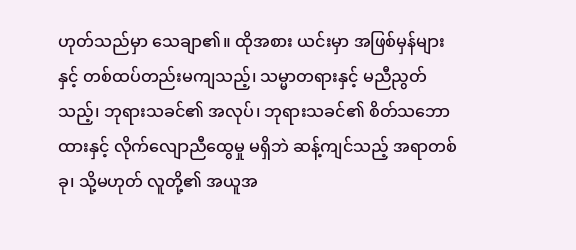ဟုတ်သည်မှာ သေချာ၏။ ထိုအစား ယင်းမှာ အဖြစ်မှန်များနှင့် တစ်ထပ်တည်းမကျသည့်၊ သမ္မာတရားနှင့် မညီညွတ်သည့်၊ ဘုရားသခင်၏ အလုပ်၊ ဘုရားသခင်၏ စိတ်သဘောထားနှင့် လိုက်လျောညီထွေမှု မရှိဘဲ ဆန့်ကျင်သည့် အရာတစ်ခု၊ သို့မဟုတ် လူတို့၏ အယူအ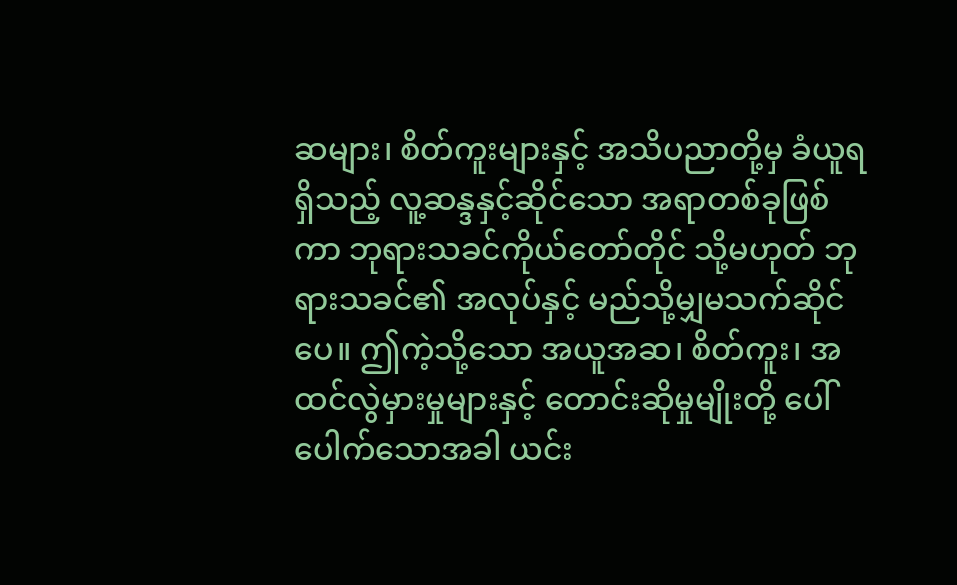ဆများ၊ စိတ်ကူးများနှင့် အသိပညာတို့မှ ခံယူရရှိသည့် လူ့ဆန္ဒနှင့်ဆိုင်သော အရာတစ်ခုဖြစ်ကာ ဘုရားသခင်ကိုယ်တော်တိုင် သို့မဟုတ် ဘုရားသခင်၏ အလုပ်နှင့် မည်သို့မျှမသက်ဆိုင်ပေ။ ဤကဲ့သို့သော အယူအဆ၊ စိတ်ကူး၊ အထင်လွဲမှားမှုများနှင့် တောင်းဆိုမှုမျိုးတို့ ပေါ်ပေါက်သောအခါ ယင်း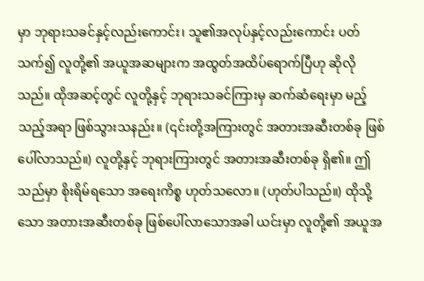မှာ ဘုရားသခင်နှင့်လည်းကောင်း၊ သူ၏အလုပ်နှင့်လည်းကောင်း ပတ်သက်၍ လူတို့၏ အယူအဆများက အထွတ်အထိပ်ရောက်ပြီဟု ဆိုလိုသည်။ ထိုအဆင့်တွင် လူတို့နှင့် ဘုရားသခင်ကြားမှ ဆက်ဆံရေးမှာ မည့်သည့်အရာ ဖြစ်သွားသနည်း။ (၎င်းတို့အကြားတွင် အတားအဆီးတစ်ခု ဖြစ်ပေါ်လာသည်။) လူတို့နှင့် ဘုရားကြားတွင် အတားအဆီးတစ်ခု ရှိ၏။ ဤသည်မှာ စိုးရိမ်ရသော အရေးကိစ္စ ဟုတ်သလော။ (ဟုတ်ပါသည်။) ထိုသို့သော အတားအဆီးတစ်ခု ဖြစ်ပေါ်လာသောအခါ ယင်းမှာ လူတို့၏ အယူအ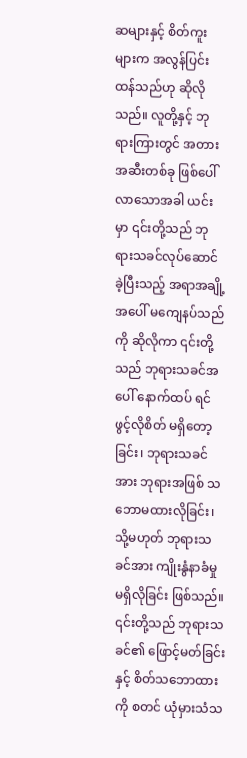ဆများနှင့် စိတ်ကူးများက အလွန်ပြင်းထန်သည်ဟု ဆိုလိုသည်။ လူတို့နှင့် ဘုရားကြားတွင် အတားအဆီးတစ်ခု ဖြစ်ပေါ်လာသောအခါ ယင်းမှာ ၎င်းတို့သည် ဘုရားသခင်လုပ်ဆောင်ခဲ့ပြီးသည့် အရာအချို့အပေါ် မကျေနပ်သည်ကို ဆိုလိုကာ ၎င်းတို့သည် ဘုရားသခင်အပေါ် နောက်ထပ် ရင်ဖွင့်လိုစိတ် မရှိတော့ခြင်း၊ ဘုရားသခင်အား ဘုရားအဖြစ် သဘောမထားလိုခြင်း၊ သို့မဟုတ် ဘုရားသခင်အား ကျိုးနွံနာခံမှု မရှိလိုခြင်း ဖြစ်သည်။ ၎င်းတို့သည် ဘုရားသခင်၏ ဖြောင့်မတ်ခြင်းနှင့် စိတ်သဘောထားကို စတင် ယုံမှားသံသ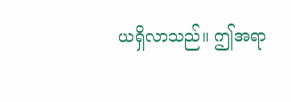ယရှိလာသည်။ ဤအရာ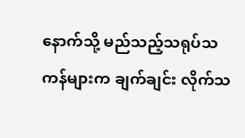နောက်သို့ မည်သည့်သရုပ်သကန်များက ချက်ချင်း လိုက်သ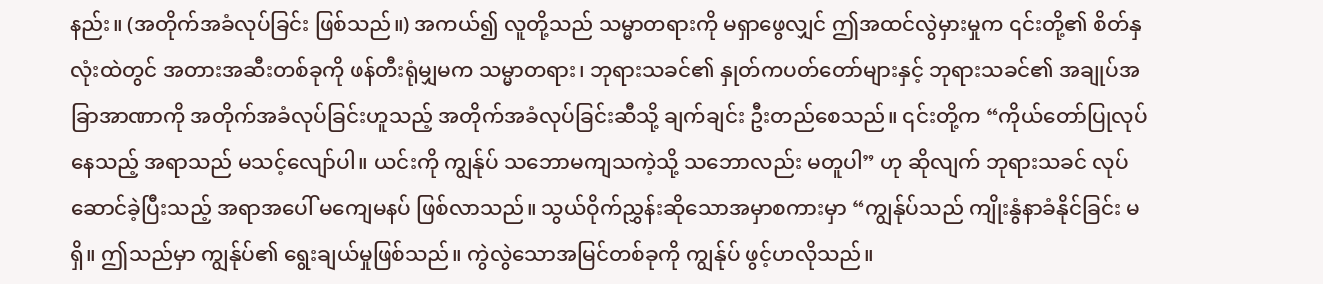နည်း။ (အတိုက်အခံလုပ်ခြင်း ဖြစ်သည်။) အကယ်၍ လူတို့သည် သမ္မာတရားကို မရှာဖွေလျှင် ဤအထင်လွဲမှားမှုက ၎င်းတို့၏ စိတ်နှလုံးထဲတွင် အတားအဆီးတစ်ခုကို ဖန်တီးရုံမျှမက သမ္မာတရား၊ ဘုရားသခင်၏ နှုတ်ကပတ်တော်များနှင့် ဘုရားသခင်၏ အချုပ်အခြာအာဏာကို အတိုက်အခံလုပ်ခြင်းဟူသည့် အတိုက်အခံလုပ်ခြင်းဆီသို့ ချက်ချင်း ဦးတည်စေသည်။ ၎င်းတို့က “ကိုယ်တော်ပြုလုပ်နေသည့် အရာသည် မသင့်လျော်ပါ။ ယင်းကို ကျွန်ုပ် သဘောမကျသကဲ့သို့ သဘောလည်း မတူပါ” ဟု ဆိုလျက် ဘုရားသခင် လုပ်ဆောင်ခဲ့ပြီးသည့် အရာအပေါ် မကျေမနပ် ဖြစ်လာသည်။ သွယ်ဝိုက်ညွှန်းဆိုသောအမှာစကားမှာ “ကျွန်ုပ်သည် ကျိုးနွံနာခံနိုင်ခြင်း မရှိ။ ဤသည်မှာ ကျွန်ုပ်၏ ရွေးချယ်မှုဖြစ်သည်။ ကွဲလွဲသောအမြင်တစ်ခုကို ကျွန်ုပ် ဖွင့်ဟလိုသည်။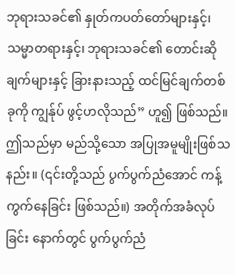ဘုရားသခင်၏ နှုတ်ကပတ်တော်များနှင့်၊ သမ္မာတရားနှင့်၊ ဘုရားသခင်၏ တောင်းဆိုချက်များနှင့် ခြားနားသည့် ထင်မြင်ချက်တစ်ခုကို ကျွန်ုပ် ဖွင့်ဟလိုသည်” ဟူ၍ ဖြစ်သည်။ ဤသည်မှာ မည်သို့သော အပြုအမူမျိုးဖြစ်သနည်း။ (၎င်းတို့သည် ပွက်ပွက်ညံအောင် ကန့်ကွက်နေခြင်း ဖြစ်သည်။) အတိုက်အခံလုပ်ခြင်း နောက်တွင် ပွက်ပွက်ညံ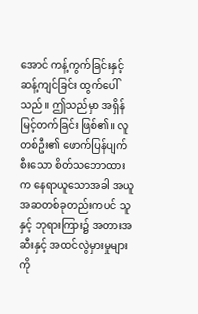အောင် ကန့်ကွက်ခြင်းနှင့် ဆန့်ကျင်ခြင်း ထွက်ပေါ်သည်။ ဤသည်မှာ အရှိန်မြင့်တက်ခြင်း ဖြစ်၏။ လူတစ်ဦး၏ ဖောက်ပြန်ပျက်စီးသော စိတ်သဘောထားက နေရာယူသောအခါ အယူအဆတစ်ခုတည်းကပင် သူနှင့် ဘုရားကြား၌ အတားအဆီးနှင့် အထင်လွဲမှားမှုများကို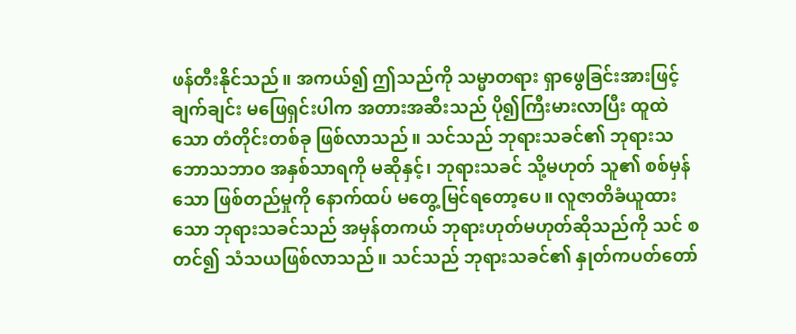ဖန်တီးနိုင်သည်။ အကယ်၍ ဤသည်ကို သမ္မာတရား ရှာဖွေခြင်းအားဖြင့် ချက်ချင်း မဖြေရှင်းပါက အတားအဆီးသည် ပို၍ကြီးမားလာပြီး ထူထဲသော တံတိုင်းတစ်ခု ဖြစ်လာသည်။ သင်သည် ဘုရားသခင်၏ ဘုရားသဘောသဘာဝ အနှစ်သာရကို မဆိုနှင့်၊ ဘုရားသခင် သို့မဟုတ် သူ၏ စစ်မှန်သော ဖြစ်တည်မှုကို နောက်ထပ် မတွေ့မြင်ရတော့ပေ။ လူဇာတိခံယူထားသော ဘုရားသခင်သည် အမှန်တကယ် ဘုရားဟုတ်မဟုတ်ဆိုသည်ကို သင် စတင်၍ သံသယဖြစ်လာသည်။ သင်သည် ဘုရားသခင်၏ နှုတ်ကပတ်တော်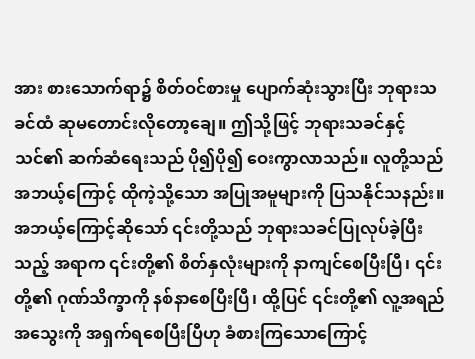အား စားသောက်ရာ၌ စိတ်ဝင်စားမှု ပျောက်ဆုံးသွားပြီး ဘုရားသခင်ထံ ဆုမတောင်းလိုတော့ချေ။ ဤသို့ဖြင့် ဘုရားသခင်နှင့် သင်၏ ဆက်ဆံရေးသည် ပို၍ပို၍ ဝေးကွာလာသည်။ လူတို့သည် အဘယ့်ကြောင့် ထိုကဲ့သို့သော အပြုအမူများကို ပြသနိုင်သနည်း။ အဘယ့်ကြောင့်ဆိုသော် ၎င်းတို့သည် ဘုရားသခင်ပြုလုပ်ခဲ့ပြီးသည့် အရာက ၎င်းတို့၏ စိတ်နှလုံးများကို နာကျင်စေပြီးပြီ၊ ၎င်းတို့၏ ဂုဏ်သိက္ခာကို နစ်နာစေပြီးပြီ၊ ထို့ပြင် ၎င်းတို့၏ လူ့အရည်အသွေးကို အရှက်ရစေပြီးပြီဟု ခံစားကြသောကြောင့်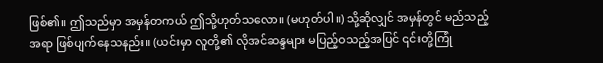ဖြစ်၏။ ဤသည်မှာ အမှန်တကယ် ဤသို့ဟုတ်သလော။ (မဟုတ်ပါ။) သို့ဆိုလျှင် အမှန်တွင် မည်သည့်အရာ ဖြစ်ပျက်နေသနည်း။ (ယင်းမှာ လူတို့၏ လိုအင်ဆန္ဒများ မပြည့်ဝသည့်အပြင် ၎င်းတို့ကြုံ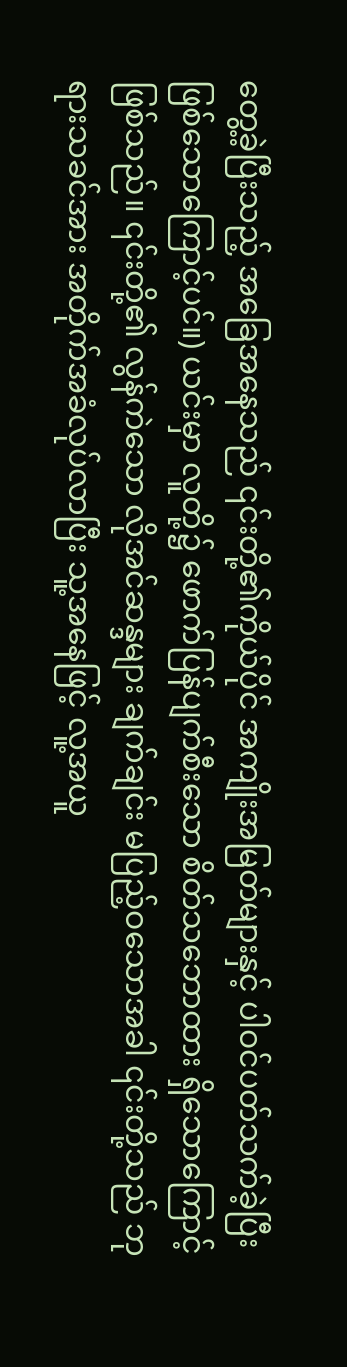တွေ့ခဲ့ပြီးသည့် အခြေအနေသည် ၎င်းတို့၏ကိုယ်ပိုင် အကျိုးအမြတ်များနှင့် ပါဝင်ပတ်သက်ခဲ့ပြီး ဖြစ်သောကြောင့်ပင်။) ယင်းမှာ လူတို့၌ ဖောက်ပြန်ပျက်စီးသော စိတ်သဘောထား ရှိသောကြောင့်ဖြစ်သည်။ ၎င်းတို့၏ လွန်ကဲသော လိုအင်ဆန္ဒများ ချက်ချင်း မပြည့်ဝသောအခါ ၎င်းတို့သည် ဘုရားသခင်အား အတိုက်အခံလုပ်လာပြီး သူ့အနေဖြင့် လူ့အယူ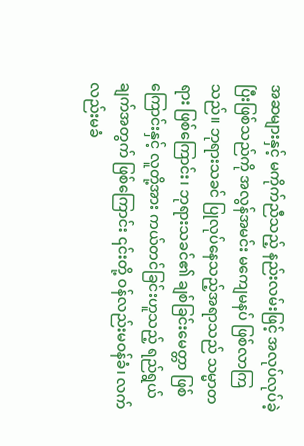အဆများနှင့် မကိုက်ညီသည့် နည်းလမ်းဖြင့် အလုပ်လုပ်ခဲ့ပြီးဖြစ်သည်ကို အလွန်အမင်း မကျေမနပ် ဖြစ်လာကြသည်။ ဘုရားသခင် ပြုလုပ်နေသည့်အရာသည် သမ္မာတရား ဖြစ်ကြောင်း၊ ဘုရားသခင်၏ ချစ်ခြင်းမေတ္တာ ဖြစ်ကြောင်းနှင့် လူတို့အား ကယ်တင်ခြင်းဟူသည့် ရည်ရွယ်ချက်အတွက် ဖြစ်ကြောင်း ၎င်းတို့ ဝန်လည်းမဝန်ခံ၊ လက်လည်းမခံ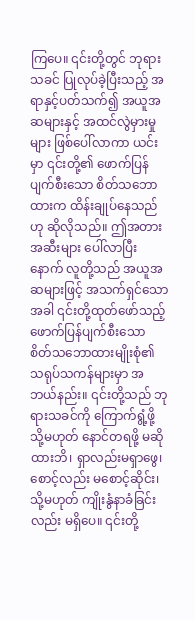ကြပေ။ ၎င်းတို့တွင် ဘုရားသခင် ပြုလုပ်ခဲ့ပြီးသည့် အရာနှင့်ပတ်သက်၍ အယူအဆများနှင့် အထင်လွဲမှားမှုများ ဖြစ်ပေါ်လာကာ ယင်းမှာ ၎င်းတို့၏ ဖောက်ပြန်ပျက်စီးသော စိတ်သဘောထားက ထိန်းချုပ်နေသည်ဟု ဆိုလိုသည်။ ဤအတားအဆီးများ ပေါ်လာပြီးနောက် လူတို့သည် အယူအဆများဖြင့် အသက်ရှင်သောအခါ ၎င်းတို့ထုတ်ဖော်သည့် ဖောက်ပြန်ပျက်စီးသော စိတ်သဘောထားမျိုးစုံ၏ သရုပ်သကန်များမှာ အဘယ်နည်း။ ၎င်းတို့သည် ဘုရားသခင်ကို ကြောက်ရွံ့ဖို့ သို့မဟုတ် နောင်တရဖို့ မဆိုထားဘိ၊ ရှာလည်းမရှာဖွေ၊ စောင့်လည်း မစောင့်ဆိုင်း၊ သို့မဟုတ် ကျိုးနွံနာခံခြင်းလည်း မရှိပေ။ ၎င်းတို့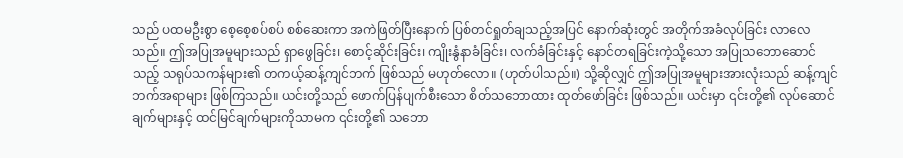သည် ပထမဦးစွာ စေ့စေ့စပ်စပ် စစ်ဆေးကာ အကဲဖြတ်ပြီးနောက် ပြစ်တင်ရှုတ်ချသည့်အပြင် နောက်ဆုံးတွင် အတိုက်အခံလုပ်ခြင်း လာလေသည်။ ဤအပြုအမူများသည် ရှာဖွေခြင်း၊ စောင့်ဆိုင်းခြင်း၊ ကျိုးနွံနာခံခြင်း၊ လက်ခံခြင်းနှင့် နောင်တရခြင်းကဲ့သို့သော အပြုသဘောဆောင်သည့် သရုပ်သကန်များ၏ တကယ့်ဆန့်ကျင်ဘက် ဖြစ်သည် မဟုတ်လော။ (ဟုတ်ပါသည်။) သို့ဆိုလျှင် ဤအပြုအမူများအားလုံးသည် ဆန့်ကျင်ဘက်အရာများ ဖြစ်ကြသည်။ ယင်းတို့သည် ဖောက်ပြန်ပျက်စီးသော စိတ်သဘောထား ထုတ်ဖော်ခြင်း ဖြစ်သည်။ ယင်းမှာ ၎င်းတို့၏ လုပ်ဆောင်ချက်များနှင့် ထင်မြင်ချက်များကိုသာမက ၎င်းတို့၏ သဘော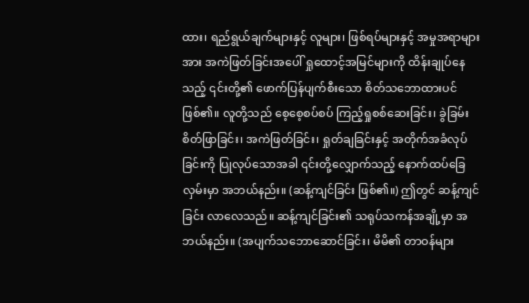ထား၊ ရည်ရွယ်ချက်များနှင့် လူများ၊ ဖြစ်ရပ်များနှင့် အမှုအရာများအား အကဲဖြတ်ခြင်းအပေါ် ရှုထောင့်အမြင်များကို ထိန်းချုပ်နေသည့် ၎င်းတို့၏ ဖောက်ပြန်ပျက်စီးသော စိတ်သဘောထားပင် ဖြစ်၏။ လူတို့သည် စေ့စေ့စပ်စပ် ကြည့်ရှုစစ်ဆေးခြင်း၊ ခွဲခြမ်းစိတ်ဖြာခြင်း၊ အကဲဖြတ်ခြင်း၊ ရှုတ်ချခြင်းနှင့် အတိုက်အခံလုပ်ခြင်းကို ပြုလုပ်သောအခါ ၎င်းတို့လျှောက်သည့် နောက်ထပ်ခြေလှမ်းမှာ အဘယ်နည်း။ (ဆန့်ကျင်ခြင်း ဖြစ်၏။) ဤတွင် ဆန့်ကျင်ခြင်း လာလေသည်။ ဆန့်ကျင်ခြင်း၏ သရုပ်သကန်အချို့မှာ အဘယ်နည်း။ (အပျက်သဘောဆောင်ခြင်း၊ မိမိ၏ တာဝန်များ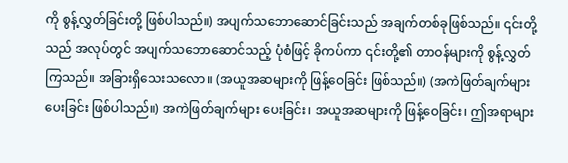ကို စွန့်လွှတ်ခြင်းတို့ ဖြစ်ပါသည်။) အပျက်သဘောဆောင်ခြင်းသည် အချက်တစ်ခုဖြစ်သည်။ ၎င်းတို့သည် အလုပ်တွင် အပျက်သဘောဆောင်သည့် ပုံစံဖြင့် ခိုကပ်ကာ ၎င်းတို့၏ တာဝန်များကို စွန့်လွှတ်ကြသည်။ အခြားရှိသေးသလော။ (အယူအဆများကို ဖြန့်ဝေခြင်း ဖြစ်သည်။) (အကဲဖြတ်ချက်များပေးခြင်း ဖြစ်ပါသည်။) အကဲဖြတ်ချက်များ ပေးခြင်း၊ အယူအဆများကို ဖြန့်ဝေခြင်း၊ ဤအရာများ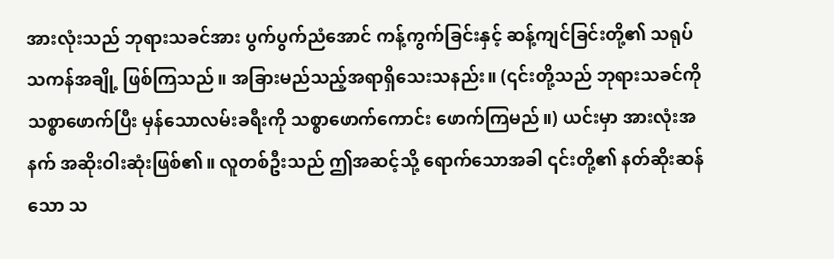အားလုံးသည် ဘုရားသခင်အား ပွက်ပွက်ညံအောင် ကန့်ကွက်ခြင်းနှင့် ဆန့်ကျင်ခြင်းတို့၏ သရုပ်သကန်အချို့ ဖြစ်ကြသည်။ အခြားမည်သည့်အရာရှိသေးသနည်း။ (၎င်းတို့သည် ဘုရားသခင်ကို သစ္စာဖောက်ပြီး မှန်သောလမ်းခရီးကို သစ္စာဖောက်ကောင်း ဖောက်ကြမည်။) ယင်းမှာ အားလုံးအနက် အဆိုးဝါးဆုံးဖြစ်၏။ လူတစ်ဦးသည် ဤအဆင့်သို့ ရောက်သောအခါ ၎င်းတို့၏ နတ်ဆိုးဆန်သော သ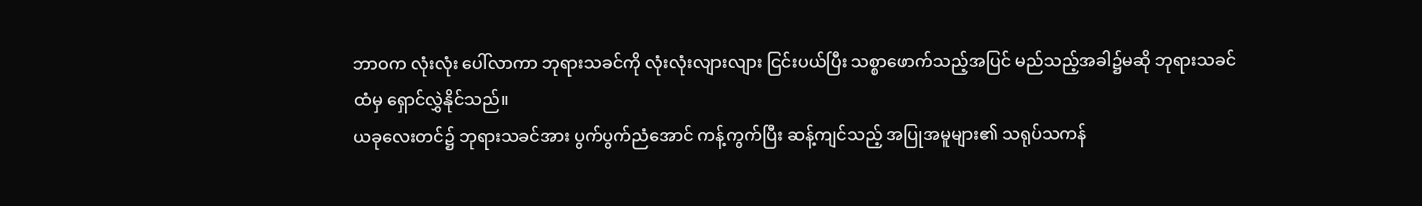ဘာဝက လုံးလုံး ပေါ်လာကာ ဘုရားသခင်ကို လုံးလုံးလျားလျား ငြင်းပယ်ပြီး သစ္စာဖောက်သည့်အပြင် မည်သည့်အခါ၌မဆို ဘုရားသခင်ထံမှ ရှောင်လွှဲနိုင်သည်။
ယခုလေးတင်၌ ဘုရားသခင်အား ပွက်ပွက်ညံအောင် ကန့်ကွက်ပြီး ဆန့်ကျင်သည့် အပြုအမူများ၏ သရုပ်သကန်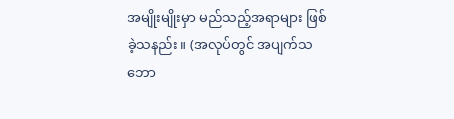အမျိုးမျိုးမှာ မည်သည့်အရာများ ဖြစ်ခဲ့သနည်း။ (အလုပ်တွင် အပျက်သဘော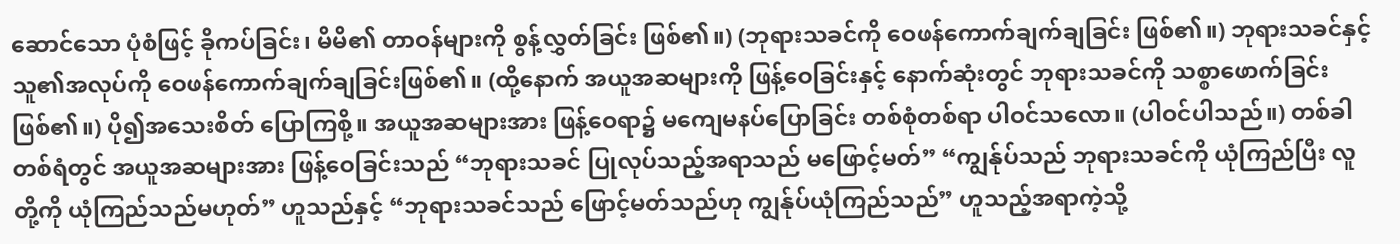ဆောင်သော ပုံစံဖြင့် ခိုကပ်ခြင်း၊ မိမိ၏ တာဝန်များကို စွန့်လွှတ်ခြင်း ဖြစ်၏။) (ဘုရားသခင်ကို ဝေဖန်ကောက်ချက်ချခြင်း ဖြစ်၏။) ဘုရားသခင်နှင့် သူ၏အလုပ်ကို ဝေဖန်ကောက်ချက်ချခြင်းဖြစ်၏။ (ထို့နောက် အယူအဆများကို ဖြန့်ဝေခြင်းနှင့် နောက်ဆုံးတွင် ဘုရားသခင်ကို သစ္စာဖောက်ခြင်း ဖြစ်၏။) ပို၍အသေးစိတ် ပြောကြစို့။ အယူအဆများအား ဖြန့်ဝေရာ၌ မကျေမနပ်ပြောခြင်း တစ်စုံတစ်ရာ ပါဝင်သလော။ (ပါဝင်ပါသည်။) တစ်ခါတစ်ရံတွင် အယူအဆများအား ဖြန့်ဝေခြင်းသည် “ဘုရားသခင် ပြုလုပ်သည့်အရာသည် မဖြောင့်မတ်” “ကျွန်ုပ်သည် ဘုရားသခင်ကို ယုံကြည်ပြီး လူတို့ကို ယုံကြည်သည်မဟုတ်” ဟူသည်နှင့် “ဘုရားသခင်သည် ဖြောင့်မတ်သည်ဟု ကျွန်ုပ်ယုံကြည်သည်” ဟူသည့်အရာကဲ့သို့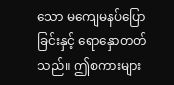သော မကျေမနပ်ပြောခြင်းနှင့် ရောနှောတတ်သည်။ ဤစကားများ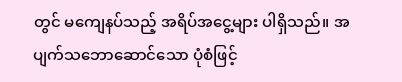တွင် မကျေနပ်သည့် အရိပ်အငွေ့များ ပါရှိသည်။ အပျက်သဘောဆောင်သော ပုံစံဖြင့်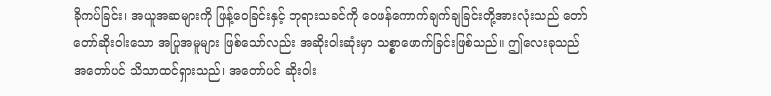ခိုကပ်ခြင်း၊ အယူအဆများကို ဖြန့်ဝေခြင်းနှင့် ဘုရားသခင်ကို ဝေဖန်ကောက်ချက်ချခြင်းတို့အားလုံးသည် တော်တော်ဆိုးဝါးသော အပြုအမူများ ဖြစ်သော်လည်း အဆိုးဝါးဆုံးမှာ သစ္စာဖောက်ခြင်းဖြစ်သည်။ ဤလေးခုသည် အတော်ပင် သိသာထင်ရှားသည်၊ အတော်ပင် ဆိုးဝါး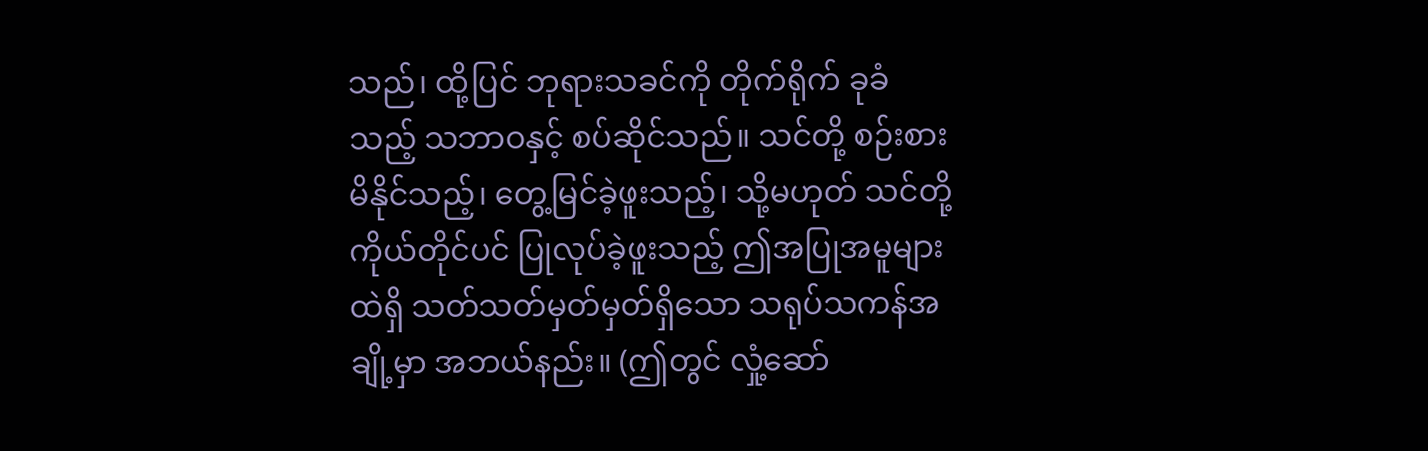သည်၊ ထို့ပြင် ဘုရားသခင်ကို တိုက်ရိုက် ခုခံသည့် သဘာဝနှင့် စပ်ဆိုင်သည်။ သင်တို့ စဉ်းစားမိနိုင်သည့်၊ တွေ့မြင်ခဲ့ဖူးသည့်၊ သို့မဟုတ် သင်တို့ကိုယ်တိုင်ပင် ပြုလုပ်ခဲ့ဖူးသည့် ဤအပြုအမူများထဲရှိ သတ်သတ်မှတ်မှတ်ရှိသော သရုပ်သကန်အချို့မှာ အဘယ်နည်း။ (ဤတွင် လှုံ့ဆော်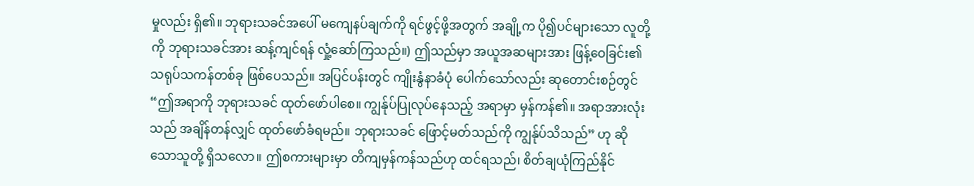မှုလည်း ရှိ၏။ ဘုရားသခင်အပေါ် မကျေနပ်ချက်ကို ရင်ဖွင့်ဖို့အတွက် အချို့က ပို၍ပင်များသော လူတို့ကို ဘုရားသခင်အား ဆန့်ကျင်ရန် လှုံ့ဆော်ကြသည်။) ဤသည်မှာ အယူအဆများအား ဖြန့်ဝေခြင်း၏ သရုပ်သကန်တစ်ခု ဖြစ်ပေသည်။ အပြင်ပန်းတွင် ကျိုးနွံနာခံပုံ ပေါက်သော်လည်း ဆုတောင်းစဉ်တွင် “ဤအရာကို ဘုရားသခင် ထုတ်ဖော်ပါစေ။ ကျွန်ုပ်ပြုလုပ်နေသည့် အရာမှာ မှန်ကန်၏။ အရာအားလုံးသည် အချိန်တန်လျှင် ထုတ်ဖော်ခံရမည်။ ဘုရားသခင် ဖြောင့်မတ်သည်ကို ကျွန်ုပ်သိသည်” ဟု ဆိုသောသူတို့ ရှိသလော။ ဤစကားများမှာ တိကျမှန်ကန်သည်ဟု ထင်ရသည်၊ စိတ်ချယုံကြည်နိုင်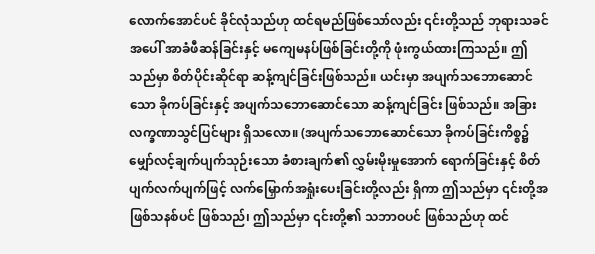လောက်အောင်ပင် ခိုင်လုံသည်ဟု ထင်ရမည်ဖြစ်သော်လည်း ၎င်းတို့သည် ဘုရားသခင်အပေါ် အာခံဖီဆန်ခြင်းနှင့် မကျေမနပ်ဖြစ်ခြင်းတို့ကို ဖုံးကွယ်ထားကြသည်။ ဤသည်မှာ စိတ်ပိုင်းဆိုင်ရာ ဆန့်ကျင်ခြင်းဖြစ်သည်။ ယင်းမှာ အပျက်သဘောဆောင်သော ခိုကပ်ခြင်းနှင့် အပျက်သဘောဆောင်သော ဆန့်ကျင်ခြင်း ဖြစ်သည်။ အခြား လက္ခဏာသွင်ပြင်များ ရှိသလော။ (အပျက်သဘောဆောင်သော ခိုကပ်ခြင်းကိစ္စ၌ မျှော်လင့်ချက်ပျက်သုဉ်းသော ခံစားချက်၏ လွှမ်းမိုးမှုအောက် ရောက်ခြင်းနှင့် စိတ်ပျက်လက်ပျက်ဖြင့် လက်မြှောက်အရှုံးပေးခြင်းတို့လည်း ရှိကာ ဤသည်မှာ ၎င်းတို့အဖြစ်သနစ်ပင် ဖြစ်သည်၊ ဤသည်မှာ ၎င်းတို့၏ သဘာဝပင် ဖြစ်သည်ဟု ထင်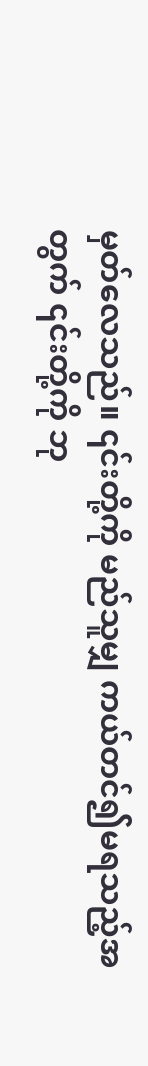မှတ်လေသည်။ ၎င်းတို့ကို မည်သူမျှ ကယ်တင်၍မရသည့်အတွက် ၎င်းတို့ကို ဘု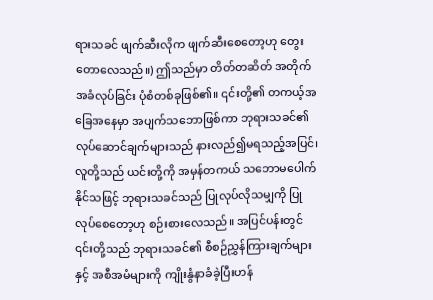ရားသခင် ဖျက်ဆီးလိုက ဖျက်ဆီးစေတော့ဟု တွေးတောလေသည်။) ဤသည်မှာ တိတ်တဆိတ် အတိုက်အခံလုပ်ခြင်း ပုံစံတစ်ခုဖြစ်၏။ ၎င်းတို့၏ တကယ့်အခြေအနေမှာ အပျက်သဘောဖြစ်ကာ ဘုရားသခင်၏ လုပ်ဆောင်ချက်များသည် နားလည်၍မရသည့်အပြင်၊ လူတို့သည် ယင်းတို့ကို အမှန်တကယ် သဘောမပေါက်နိုင်သဖြင့် ဘုရားသခင်သည် ပြုလုပ်လိုသမျှကို ပြုလုပ်စေတော့ဟု စဉ်းစားလေသည်။ အပြင်ပန်းတွင် ၎င်းတို့သည် ဘုရားသခင်၏ စီစဉ်ညွှန်ကြားချက်များနှင့် အစီအမံများကို ကျိုးနွံနာခံခဲ့ပြီးဟန်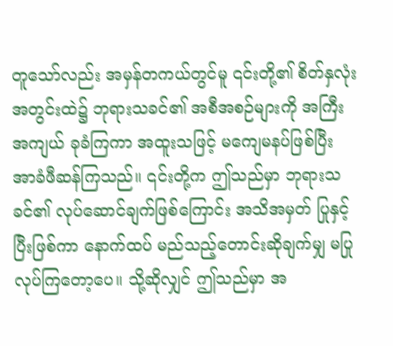တူသော်လည်း အမှန်တကယ်တွင်မူ ၎င်းတို့၏ စိတ်နှလုံးအတွင်းထဲ၌ ဘုရားသခင်၏ အစီအစဉ်များကို အကြီးအကျယ် ခုခံကြကာ အထူးသဖြင့် မကျေမနပ်ဖြစ်ပြီး အာခံဖီဆန်ကြသည်။ ၎င်းတို့က ဤသည်မှာ ဘုရားသခင်၏ လုပ်ဆောင်ချက်ဖြစ်ကြောင်း အသိအမှတ် ပြုနှင့်ပြီးဖြစ်ကာ နောက်ထပ် မည်သည့်တောင်းဆိုချက်မျှ မပြုလုပ်ကြတော့ပေ။ သို့ဆိုလျှင် ဤသည်မှာ အ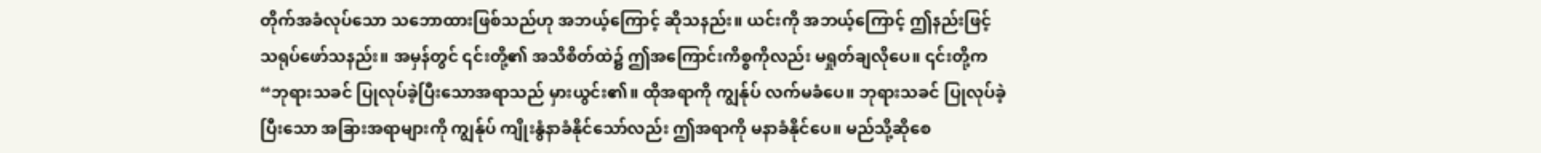တိုက်အခံလုပ်သော သဘောထားဖြစ်သည်ဟု အဘယ့်ကြောင့် ဆိုသနည်း။ ယင်းကို အဘယ့်ကြောင့် ဤနည်းဖြင့် သရုပ်ဖော်သနည်း။ အမှန်တွင် ၎င်းတို့၏ အသိစိတ်ထဲ၌ ဤအကြောင်းကိစ္စကိုလည်း မရှုတ်ချလိုပေ။ ၎င်းတို့က “ဘုရားသခင် ပြုလုပ်ခဲ့ပြီးသောအရာသည် မှားယွင်း၏။ ထိုအရာကို ကျွန်ုပ် လက်မခံပေ။ ဘုရားသခင် ပြုလုပ်ခဲ့ပြီးသော အခြားအရာများကို ကျွန်ုပ် ကျိုးနွံနာခံနိုင်သော်လည်း ဤအရာကို မနာခံနိုင်ပေ။ မည်သို့ဆိုစေ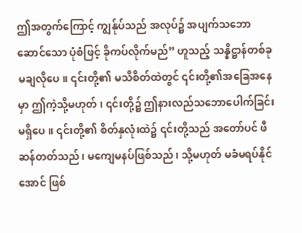ဤအတွက်ကြောင့် ကျွန်ုပ်သည် အလုပ်၌ အပျက်သဘောဆောင်သော ပုံစံဖြင့် ခိုကပ်လိုက်မည်” ဟူသည့် သန္နိဋ္ဌာန်တစ်ခု မချလိုပေ။ ၎င်းတို့၏ မသိစိတ်ထဲတွင် ၎င်းတို့၏အခြေအနေမှာ ဤကဲ့သို့မဟုတ်၊ ၎င်းတို့၌ ဤနားလည်သဘောပေါက်ခြင်း မရှိပေ။ ၎င်းတို့၏ စိတ်နှလုံးထဲ၌ ၎င်းတို့သည် အတော်ပင် ဖီဆန်တတ်သည်၊ မကျေမနပ်ဖြစ်သည်၊ သို့မဟုတ် မခံမရပ်နိုင်အောင် ဖြစ်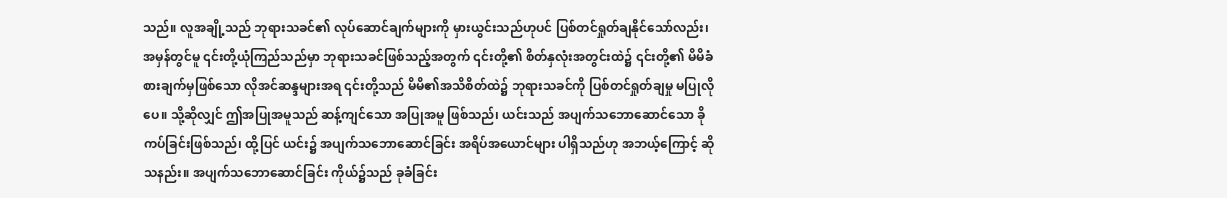သည်။ လူအချို့သည် ဘုရားသခင်၏ လုပ်ဆောင်ချက်များကို မှားယွင်းသည်ဟုပင် ပြစ်တင်ရှုတ်ချနိုင်သော်လည်း၊ အမှန်တွင်မူ ၎င်းတို့ယုံကြည်သည်မှာ ဘုရားသခင်ဖြစ်သည့်အတွက် ၎င်းတို့၏ စိတ်နှလုံးအတွင်းထဲ၌ ၎င်းတို့၏ မိမိခံစားချက်မှဖြစ်သော လိုအင်ဆန္ဒများအရ ၎င်းတို့သည် မိမိ၏အသိစိတ်ထဲ၌ ဘုရားသခင်ကို ပြစ်တင်ရှုတ်ချမှု မပြုလိုပေ။ သို့ဆိုလျှင် ဤအပြုအမူသည် ဆန့်ကျင်သော အပြုအမူ ဖြစ်သည်၊ ယင်းသည် အပျက်သဘောဆောင်သော ခိုကပ်ခြင်းဖြစ်သည်၊ ထို့ပြင် ယင်း၌ အပျက်သဘောဆောင်ခြင်း အရိပ်အယောင်များ ပါရှိသည်ဟု အဘယ့်ကြောင့် ဆိုသနည်း။ အပျက်သဘောဆောင်ခြင်း ကိုယ်၌သည် ခုခံခြင်း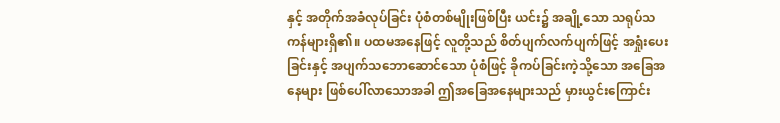နှင့် အတိုက်အခံလုပ်ခြင်း ပုံစံတစ်မျိုးဖြစ်ပြီး ယင်း၌ အချို့သော သရုပ်သကန်များရှိ၏။ ပထမအနေဖြင့် လူတို့သည် စိတ်ပျက်လက်ပျက်ဖြင့် အရှုံးပေးခြင်းနှင့် အပျက်သဘောဆောင်သော ပုံစံဖြင့် ခိုကပ်ခြင်းကဲ့သို့သော အခြေအနေများ ဖြစ်ပေါ်လာသောအခါ ဤအခြေအနေများသည် မှားယွင်းကြောင်း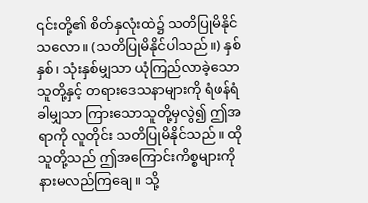၎င်းတို့၏ စိတ်နှလုံးထဲ၌ သတိပြုမိနိုင်သလော။ (သတိပြုမိနိုင်ပါသည်။) နှစ်နှစ်၊ သုံးနှစ်မျှသာ ယုံကြည်လာခဲ့သောသူတို့နှင့် တရားဒေသနာများကို ရံဖန်ရံခါမျှသာ ကြားသောသူတို့မှလွဲ၍ ဤအရာကို လူတိုင်း သတိပြုမိနိုင်သည်။ ထိုသူတို့သည် ဤအကြောင်းကိစ္စများကို နားမလည်ကြချေ။ သို့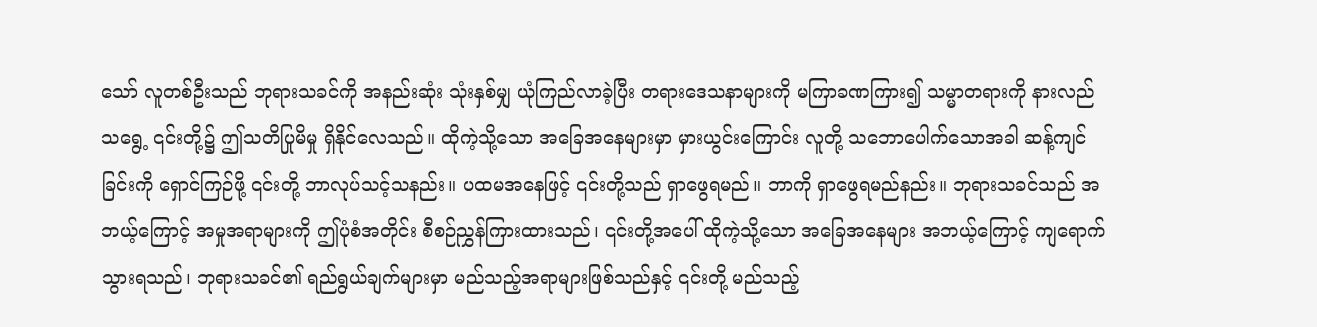သော် လူတစ်ဦးသည် ဘုရားသခင်ကို အနည်းဆုံး သုံးနှစ်မျှ ယုံကြည်လာခဲ့ပြီး တရားဒေသနာများကို မကြာခဏကြား၍ သမ္မာတရားကို နားလည်သရွေ့ ၎င်းတို့၌ ဤသတိပြုမိမှု ရှိနိုင်လေသည်။ ထိုကဲ့သို့သော အခြေအနေများမှာ မှားယွင်းကြောင်း လူတို့ သဘောပေါက်သောအခါ ဆန့်ကျင်ခြင်းကို ရှောင်ကြဉ်ဖို့ ၎င်းတို့ ဘာလုပ်သင့်သနည်း။ ပထမအနေဖြင့် ၎င်းတို့သည် ရှာဖွေရမည်။ ဘာကို ရှာဖွေရမည်နည်း။ ဘုရားသခင်သည် အဘယ့်ကြောင့် အမှုအရာများကို ဤပုံစံအတိုင်း စီစဉ်ညွှန်ကြားထားသည်၊ ၎င်းတို့အပေါ် ထိုကဲ့သို့သော အခြေအနေများ အဘယ့်ကြောင့် ကျရောက်သွားရသည်၊ ဘုရားသခင်၏ ရည်ရွယ်ချက်များမှာ မည်သည့်အရာများဖြစ်သည်နှင့် ၎င်းတို့ မည်သည့်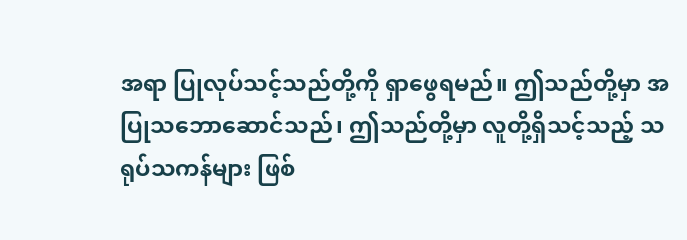အရာ ပြုလုပ်သင့်သည်တို့ကို ရှာဖွေရမည်။ ဤသည်တို့မှာ အပြုသဘောဆောင်သည်၊ ဤသည်တို့မှာ လူတို့ရှိသင့်သည့် သရုပ်သကန်များ ဖြစ်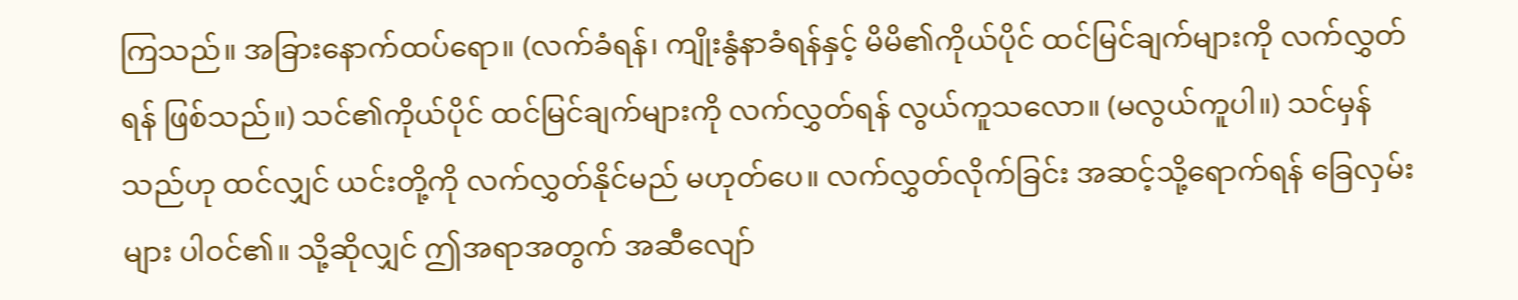ကြသည်။ အခြားနောက်ထပ်ရော။ (လက်ခံရန်၊ ကျိုးနွံနာခံရန်နှင့် မိမိ၏ကိုယ်ပိုင် ထင်မြင်ချက်များကို လက်လွှတ်ရန် ဖြစ်သည်။) သင်၏ကိုယ်ပိုင် ထင်မြင်ချက်များကို လက်လွှတ်ရန် လွယ်ကူသလော။ (မလွယ်ကူပါ။) သင်မှန်သည်ဟု ထင်လျှင် ယင်းတို့ကို လက်လွှတ်နိုင်မည် မဟုတ်ပေ။ လက်လွှတ်လိုက်ခြင်း အဆင့်သို့ရောက်ရန် ခြေလှမ်းများ ပါဝင်၏။ သို့ဆိုလျှင် ဤအရာအတွက် အဆီလျော်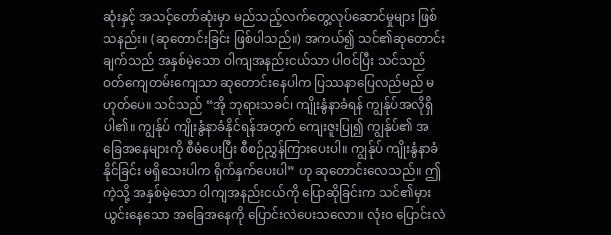ဆုံးနှင့် အသင့်တော်ဆုံးမှာ မည်သည့်လက်တွေ့လုပ်ဆောင်မှုများ ဖြစ်သနည်း။ (ဆုတောင်းခြင်း ဖြစ်ပါသည်။) အကယ်၍ သင်၏ဆုတောင်းချက်သည် အနှစ်မဲ့သော ဝါကျအနည်းငယ်သာ ပါဝင်ပြီး သင်သည် ဝတ်ကျေတမ်းကျေသာ ဆုတောင်းနေပါက ပြဿနာပြေလည်မည် မဟုတ်ပေ။ သင်သည် “အို ဘုရားသခင်၊ ကျိုးနွံနာခံရန် ကျွန်ုပ်အလိုရှိပါ၏။ ကျွန်ုပ် ကျိုးနွံနာခံနိုင်ရန်အတွက် ကျေးဇူးပြု၍ ကျွန်ုပ်၏ အခြေအနေများကို စီမံပေးပြီး စီစဉ်ညွှန်ကြားပေးပါ။ ကျွန်ုပ် ကျိုးနွံနာခံနိုင်ခြင်း မရှိသေးပါက ရိုက်နှက်ပေးပါ” ဟု ဆုတောင်းလေသည်။ ဤကဲ့သို့ အနှစ်မဲ့သော ဝါကျအနည်းငယ်ကို ပြောဆိုခြင်းက သင်၏မှားယွင်းနေသော အခြေအနေကို ပြောင်းလဲပေးသလော။ လုံးဝ ပြောင်းလဲ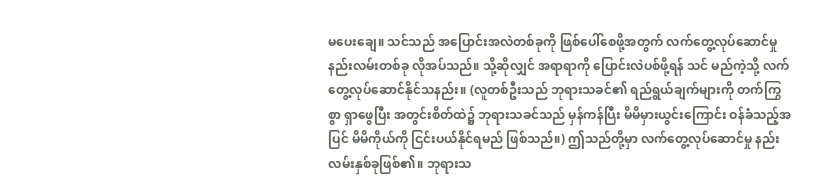မပေးချေ။ သင်သည် အပြောင်းအလဲတစ်ခုကို ဖြစ်ပေါ်စေဖို့အတွက် လက်တွေ့လုပ်ဆောင်မှု နည်းလမ်းတစ်ခု လိုအပ်သည်။ သို့ဆိုလျှင် အရာရာကို ပြောင်းလဲပစ်ဖို့ရန် သင် မည်ကဲ့သို့ လက်တွေ့လုပ်ဆောင်နိုင်သနည်း။ (လူတစ်ဦးသည် ဘုရားသခင်၏ ရည်ရွယ်ချက်များကို တက်ကြွစွာ ရှာဖွေပြီး အတွင်းစိတ်ထဲ၌ ဘုရားသခင်သည် မှန်ကန်ပြီး မိမိမှားယွင်းကြောင်း ဝန်ခံသည့်အပြင် မိမိကိုယ်ကို ငြင်းပယ်နိုင်ရမည် ဖြစ်သည်။) ဤသည်တို့မှာ လက်တွေ့လုပ်ဆောင်မှု နည်းလမ်းနှစ်ခုဖြစ်၏။ ဘုရားသ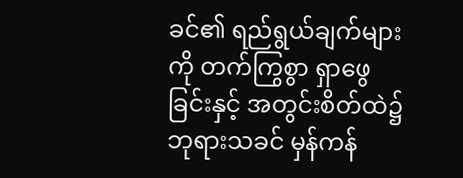ခင်၏ ရည်ရွယ်ချက်များကို တက်ကြွစွာ ရှာဖွေခြင်းနှင့် အတွင်းစိတ်ထဲ၌ ဘုရားသခင် မှန်ကန်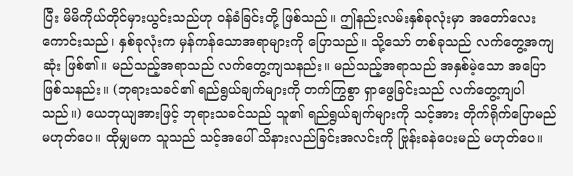ပြီး မိမိကိုယ်တိုင်မှားယွင်းသည်ဟု ဝန်ခံခြင်းတို့ ဖြစ်သည်။ ဤနည်းလမ်းနှစ်ခုလုံးမှာ အတော်လေး ကောင်းသည်၊ နှစ်ခုလုံးက မှန်ကန်သောအရာများကို ပြောသည်။ သို့သော် တစ်ခုသည် လက်တွေ့အကျဆုံး ဖြစ်၏။ မည်သည့်အရာသည် လက်တွေ့ကျသနည်း။ မည်သည့်အရာသည် အနှစ်မဲ့သော အပြောဖြစ်သနည်း။ (ဘုရားသခင်၏ ရည်ရွယ်ချက်များကို တက်ကြွစွာ ရှာဖွေခြင်းသည် လက်တွေ့ကျပါသည်။) ယေဘုယျအားဖြင့် ဘုရားသခင်သည် သူ၏ ရည်ရွယ်ချက်များကို သင့်အား တိုက်ရိုက်ပြောမည် မဟုတ်ပေ။ ထိုမျှမက သူသည် သင့်အပေါ် သိနားလည်ခြင်းအလင်းကို ဗြုန်းခနဲပေးမည် မဟုတ်ပေ။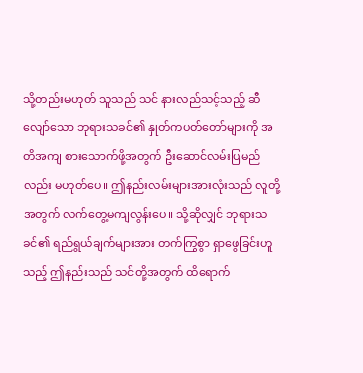သို့တည်းမဟုတ် သူသည် သင် နားလည်သင့်သည့် ဆီလျော်သော ဘုရားသခင်၏ နှုတ်ကပတ်တော်များကို အတိအကျ စားသောက်ဖို့အတွက် ဦးဆောင်လမ်းပြမည်လည်း မဟုတ်ပေ။ ဤနည်းလမ်းများအားလုံးသည် လူတို့အတွက် လက်တွေ့မကျလွန်းပေ။ သို့ဆိုလျှင် ဘုရားသခင်၏ ရည်ရွယ်ချက်များအား တက်ကြွစွာ ရှာဖွေခြင်းဟူသည့် ဤနည်းသည် သင်တို့အတွက် ထိရောက်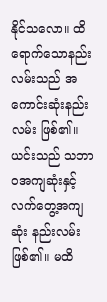နိုင်သလော။ ထိရောက်သောနည်းလမ်းသည် အကောင်းဆုံးနည်းလမ်း ဖြစ်၏။ ယင်းသည် သဘာဝအကျဆုံးနှင့် လက်တွေ့အကျဆုံး နည်းလမ်းဖြစ်၏။ မထိ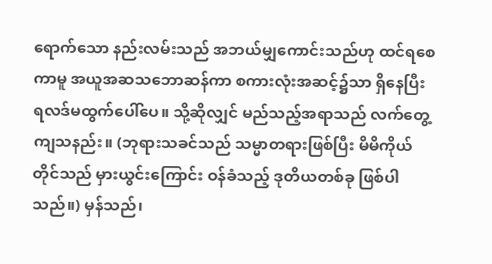ရောက်သော နည်းလမ်းသည် အဘယ်မျှကောင်းသည်ဟု ထင်ရစေကာမူ အယူအဆသဘောဆန်ကာ စကားလုံးအဆင့်၌သာ ရှိနေပြီး ရလဒ်မထွက်ပေါ်ပေ။ သို့ဆိုလျှင် မည်သည့်အရာသည် လက်တွေ့ကျသနည်း။ (ဘုရားသခင်သည် သမ္မာတရားဖြစ်ပြီး မိမိကိုယ်တိုင်သည် မှားယွင်းကြောင်း ဝန်ခံသည့် ဒုတိယတစ်ခု ဖြစ်ပါသည်။) မှန်သည်၊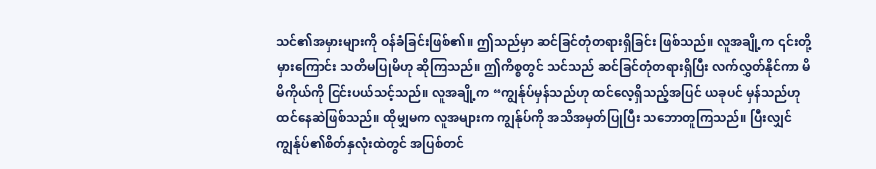သင်၏အမှားများကို ဝန်ခံခြင်းဖြစ်၏။ ဤသည်မှာ ဆင်ခြင်တုံတရားရှိခြင်း ဖြစ်သည်။ လူအချို့က ၎င်းတို့မှားကြောင်း သတိမပြုမိဟု ဆိုကြသည်။ ဤကိစ္စတွင် သင်သည် ဆင်ခြင်တုံတရားရှိပြီး လက်လွှတ်နိုင်ကာ မိမိကိုယ်ကို ငြင်းပယ်သင့်သည်။ လူအချို့က “ကျွန်ုပ်မှန်သည်ဟု ထင်လေ့ရှိသည့်အပြင် ယခုပင် မှန်သည်ဟု ထင်နေဆဲဖြစ်သည်။ ထိုမျှမက လူအများက ကျွန်ုပ်ကို အသိအမှတ်ပြုပြီး သဘောတူကြသည်။ ပြီးလျှင် ကျွန်ုပ်၏စိတ်နှလုံးထဲတွင် အပြစ်တင်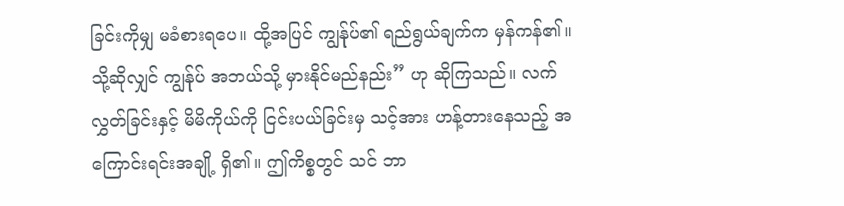ခြင်းကိုမျှ မခံစားရပေ။ ထို့အပြင် ကျွန်ုပ်၏ ရည်ရွယ်ချက်က မှန်ကန်၏။ သို့ဆိုလျှင် ကျွန်ုပ် အဘယ်သို့ မှားနိုင်မည်နည်း” ဟု ဆိုကြသည်။ လက်လွှတ်ခြင်းနှင့် မိမိကိုယ်ကို ငြင်းပယ်ခြင်းမှ သင့်အား ဟန့်တားနေသည့် အကြောင်းရင်းအချို့ ရှိ၏။ ဤကိစ္စတွင် သင် ဘာ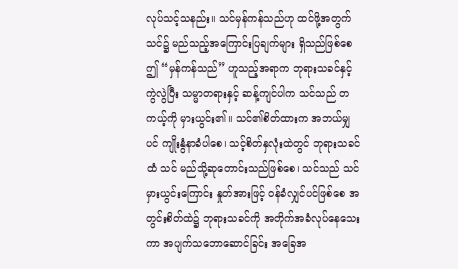လုပ်သင့်သနည်း။ သင်မှန်ကန်သည်ဟု ထင်ဖို့အတွက် သင်၌ မည်သည့်အကြောင်းပြချက်များ ရှိသည်ဖြစ်စေ ဤ “မှန်ကန်သည်” ဟူသည့်အရာက ဘုရားသခင်နှင့် ကွဲလွဲပြီး သမ္မာတရားနှင့် ဆန့်ကျင်ပါက သင်သည် တကယ့်ကို မှားယွင်း၏။ သင်၏စိတ်ထားက အဘယ်မျှပင် ကျိုးနွံနာခံပါစေ၊ သင့်စိတ်နှလုံးထဲတွင် ဘုရားသခင်ထံ သင် မည်သို့ဆုတောင်းသည်ဖြစ်စေ၊ သင်သည် သင်မှားယွင်းကြောင်း နှုတ်အားဖြင့် ဝန်ခံလျှင်ပင်ဖြစ်စေ အတွင်းစိတ်ထဲ၌ ဘုရားသခင်ကို အတိုက်အခံလုပ်နေသေးကာ အပျက်သဘောဆောင်ခြင်း အခြေအ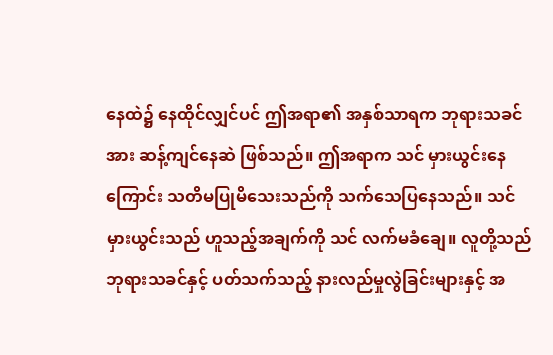နေထဲ၌ နေထိုင်လျှင်ပင် ဤအရာ၏ အနှစ်သာရက ဘုရားသခင်အား ဆန့်ကျင်နေဆဲ ဖြစ်သည်။ ဤအရာက သင် မှားယွင်းနေကြောင်း သတိမပြုမိသေးသည်ကို သက်သေပြနေသည်။ သင်မှားယွင်းသည် ဟူသည့်အချက်ကို သင် လက်မခံချေ။ လူတို့သည် ဘုရားသခင်နှင့် ပတ်သက်သည့် နားလည်မှုလွဲခြင်းများနှင့် အ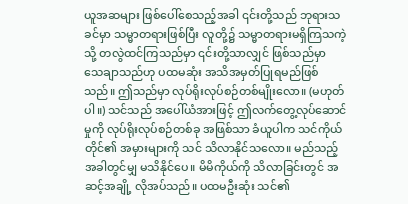ယူအဆများ ဖြစ်ပေါ်စေသည့်အခါ ၎င်းတို့သည် ဘုရားသခင်မှာ သမ္မာတရားဖြစ်ပြီး လူတို့၌ သမ္မာတရားမရှိကြသကဲ့သို့ တလွဲထင်ကြသည်မှာ ၎င်းတို့သာလျှင် ဖြစ်သည်မှာ သေချာသည်ဟု ပထမဆုံး အသိအမှတ်ပြုရမည်ဖြစ်သည်။ ဤသည်မှာ လုပ်ရိုးလုပ်စဉ်တစ်မျိုးလော။ (မဟုတ်ပါ။) သင်သည် အပေါ်ယံအားဖြင့် ဤလက်တွေ့လုပ်ဆောင်မှုကို လုပ်ရိုးလုပ်စဉ်တစ်ခု အဖြစ်သာ ခံယူပါက သင်ကိုယ်တိုင်၏ အမှားများကို သင် သိလာနိုင်သလော။ မည်သည့်အခါတွင်မျှ မသိနိုင်ပေ။ မိမိကိုယ်ကို သိလာခြင်းတွင် အဆင့်အချို့ လိုအပ်သည်။ ပထမဦးဆုံး သင်၏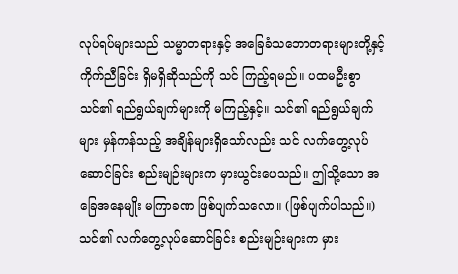လုပ်ရပ်များသည် သမ္မာတရားနှင့် အခြေခံသဘောတရားများတို့နှင့် ကိုက်ညီခြင်း ရှိမရှိဆိုသည်ကို သင် ကြည့်ရမည်။ ပထမဦးစွာ သင်၏ ရည်ရွယ်ချက်များကို မကြည့်နှင့်။ သင်၏ ရည်ရွယ်ချက်များ မှန်ကန်သည့် အချိန်များရှိသော်လည်း သင် လက်တွေ့လုပ်ဆောင်ခြင်း စည်းမျဉ်းများက မှားယွင်းပေသည်။ ဤသို့သော အခြေအနေမျိုး မကြာခဏ ဖြစ်ပျက်သလော။ (ဖြစ်ပျက်ပါသည်။) သင်၏ လက်တွေ့လုပ်ဆောင်ခြင်း စည်းမျဉ်းများက မှား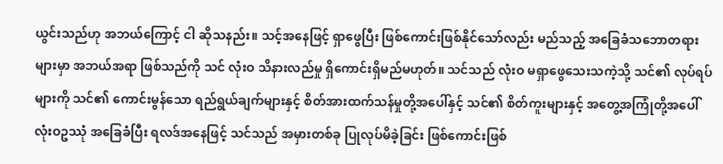ယွင်းသည်ဟု အဘယ်ကြောင့် ငါ ဆိုသနည်း။ သင့်အနေဖြင့် ရှာဖွေပြီး ဖြစ်ကောင်းဖြစ်နိုင်သော်လည်း မည်သည့် အခြေခံသဘောတရားများမှာ အဘယ်အရာ ဖြစ်သည်ကို သင် လုံးဝ သိနားလည်မှု ရှိကောင်းရှိမည်မဟုတ်။ သင်သည် လုံးဝ မရှာဖွေသေးသကဲ့သို့ သင်၏ လုပ်ရပ်များကို သင်၏ ကောင်းမွန်သော ရည်ရွယ်ချက်များနှင့် စိတ်အားထက်သန်မှုတို့အပေါ်နှင့် သင်၏ စိတ်ကူးများနှင့် အတွေ့အကြုံတို့အပေါ် လုံးဝဥဿုံ အခြေခံပြီး ရလဒ်အနေဖြင့် သင်သည် အမှားတစ်ခု ပြုလုပ်မိခဲ့ခြင်း ဖြစ်ကောင်းဖြစ်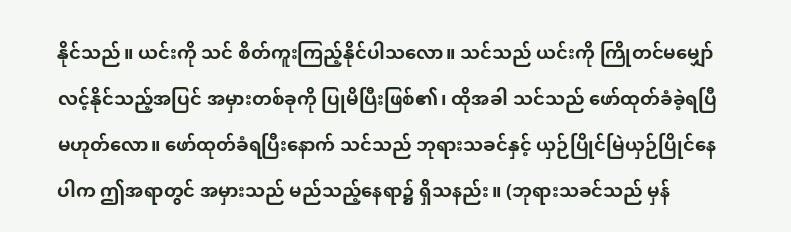နိုင်သည်။ ယင်းကို သင် စိတ်ကူးကြည့်နိုင်ပါသလော။ သင်သည် ယင်းကို ကြိုတင်မမျှော်လင့်နိုင်သည့်အပြင် အမှားတစ်ခုကို ပြုမိပြီးဖြစ်၏၊ ထိုအခါ သင်သည် ဖော်ထုတ်ခံခဲ့ရပြီ မဟုတ်လော။ ဖော်ထုတ်ခံရပြီးနောက် သင်သည် ဘုရားသခင်နှင့် ယှဉ်ပြိုင်မြဲယှဉ်ပြိုင်နေပါက ဤအရာတွင် အမှားသည် မည်သည့်နေရာ၌ ရှိသနည်း။ (ဘုရားသခင်သည် မှန်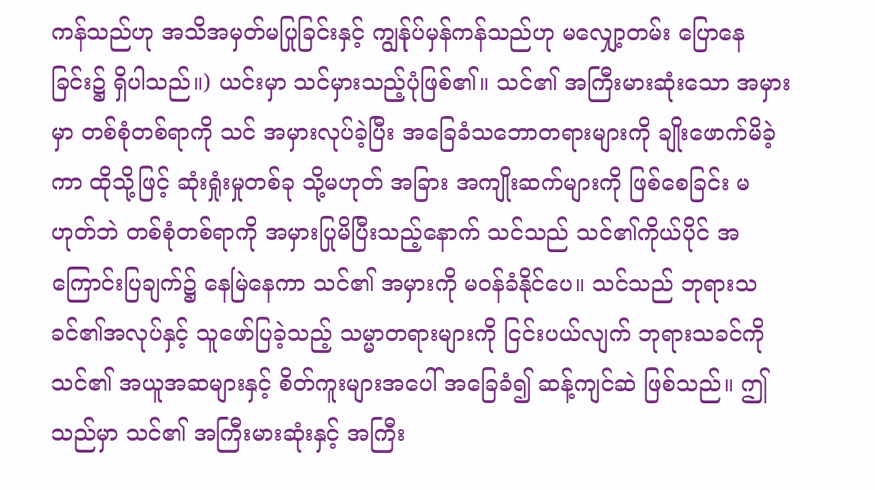ကန်သည်ဟု အသိအမှတ်မပြုခြင်းနှင့် ကျွန်ုပ်မှန်ကန်သည်ဟု မလျှော့တမ်း ပြောနေခြင်း၌ ရှိပါသည်။) ယင်းမှာ သင်မှားသည့်ပုံဖြစ်၏။ သင်၏ အကြီးမားဆုံးသော အမှားမှာ တစ်စုံတစ်ရာကို သင် အမှားလုပ်ခဲ့ပြီး အခြေခံသဘောတရားများကို ချိုးဖောက်မိခဲ့ကာ ထိုသို့ဖြင့် ဆုံးရှုံးမှုတစ်ခု သို့မဟုတ် အခြား အကျိုးဆက်များကို ဖြစ်စေခြင်း မဟုတ်ဘဲ တစ်စုံတစ်ရာကို အမှားပြုမိပြီးသည့်နောက် သင်သည် သင်၏ကိုယ်ပိုင် အကြောင်းပြချက်၌ နေမြဲနေကာ သင်၏ အမှားကို မဝန်ခံနိုင်ပေ။ သင်သည် ဘုရားသခင်၏အလုပ်နှင့် သူဖော်ပြခဲ့သည့် သမ္မာတရားများကို ငြင်းပယ်လျက် ဘုရားသခင်ကို သင်၏ အယူအဆများနှင့် စိတ်ကူးများအပေါ် အခြေခံ၍ ဆန့်ကျင်ဆဲ ဖြစ်သည်။ ဤသည်မှာ သင်၏ အကြီးမားဆုံးနှင့် အကြီး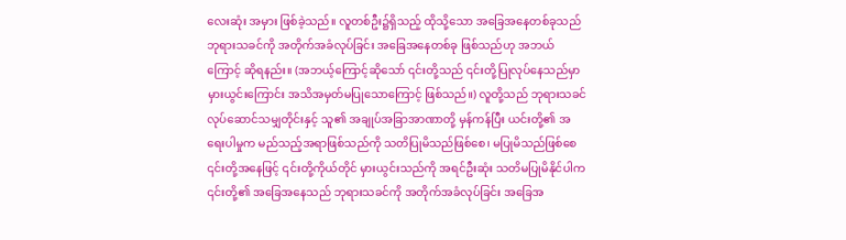လေးဆုံး အမှား ဖြစ်ခဲ့သည်။ လူတစ်ဦး၌ရှိသည့် ထိုသို့သော အခြေအနေတစ်ခုသည် ဘုရားသခင်ကို အတိုက်အခံလုပ်ခြင်း အခြေအနေတစ်ခု ဖြစ်သည်ဟု အဘယ်ကြောင့် ဆိုရနည်း။ (အဘယ့်ကြောင့်ဆိုသော် ၎င်းတို့သည် ၎င်းတို့ပြုလုပ်နေသည်မှာ မှားယွင်းကြောင်း အသိအမှတ်မပြုသောကြောင့် ဖြစ်သည်။) လူတို့သည် ဘုရားသခင် လုပ်ဆောင်သမျှတိုင်းနှင့် သူ၏ အချုပ်အခြာအာဏာတို့ မှန်ကန်ပြီး ယင်းတို့၏ အရေးပါမှုက မည်သည့်အရာဖြစ်သည်ကို သတိပြုမိသည်ဖြစ်စေ၊ မပြုမိသည်ဖြစ်စေ ၎င်းတို့အနေဖြင့် ၎င်းတို့ကိုယ်တိုင် မှားယွင်းသည်ကို အရင်ဦးဆုံး သတိမပြုမိနိုင်ပါက ၎င်းတို့၏ အခြေအနေသည် ဘုရားသခင်ကို အတိုက်အခံလုပ်ခြင်း အခြေအ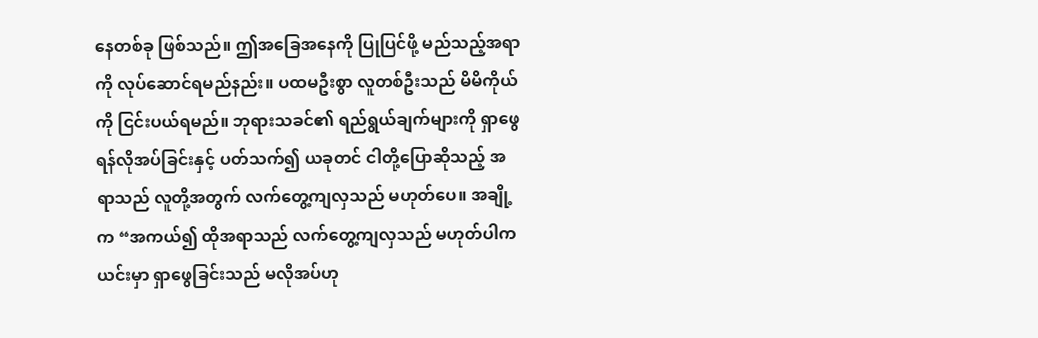နေတစ်ခု ဖြစ်သည်။ ဤအခြေအနေကို ပြုပြင်ဖို့ မည်သည့်အရာကို လုပ်ဆောင်ရမည်နည်း။ ပထမဦးစွာ လူတစ်ဦးသည် မိမိကိုယ်ကို ငြင်းပယ်ရမည်။ ဘုရားသခင်၏ ရည်ရွယ်ချက်များကို ရှာဖွေရန်လိုအပ်ခြင်းနှင့် ပတ်သက်၍ ယခုတင် ငါတို့ပြောဆိုသည့် အရာသည် လူတို့အတွက် လက်တွေ့ကျလှသည် မဟုတ်ပေ။ အချို့က “အကယ်၍ ထိုအရာသည် လက်တွေ့ကျလှသည် မဟုတ်ပါက ယင်းမှာ ရှာဖွေခြင်းသည် မလိုအပ်ဟု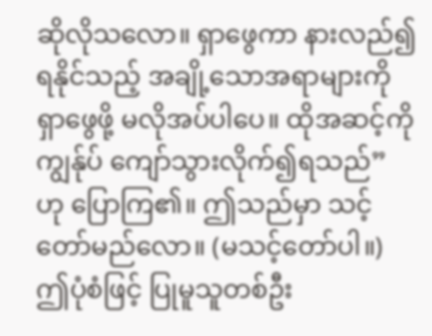ဆိုလိုသလော။ ရှာဖွေကာ နားလည်၍ရနိုင်သည့် အချို့သောအရာများကို ရှာဖွေဖို့ မလိုအပ်ပါပေ။ ထိုအဆင့်ကို ကျွန်ုပ် ကျော်သွားလိုက်၍ရသည်” ဟု ပြောကြ၏။ ဤသည်မှာ သင့်တော်မည်လော။ (မသင့်တော်ပါ။) ဤပုံစံဖြင့် ပြုမူသူတစ်ဦး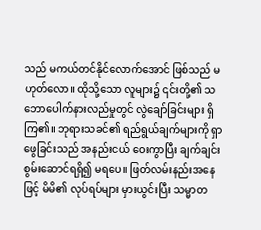သည် မကယ်တင်နိုင်လောက်အောင် ဖြစ်သည် မဟုတ်လော။ ထိုသို့သော လူများ၌ ၎င်းတို့၏ သဘောပေါက်နားလည်မှုတွင် လွဲချော်ခြင်းများ ရှိကြ၏။ ဘုရားသခင်၏ ရည်ရွယ်ချက်များကို ရှာဖွေခြင်းသည် အနည်းငယ် ဝေးကွာပြီး ချက်ချင်း စွမ်းဆောင်ရရှိ၍ မရပေ။ ဖြတ်လမ်းနည်းအနေဖြင့် မိမိ၏ လုပ်ရပ်များ မှားယွင်းပြီး သမ္မာတ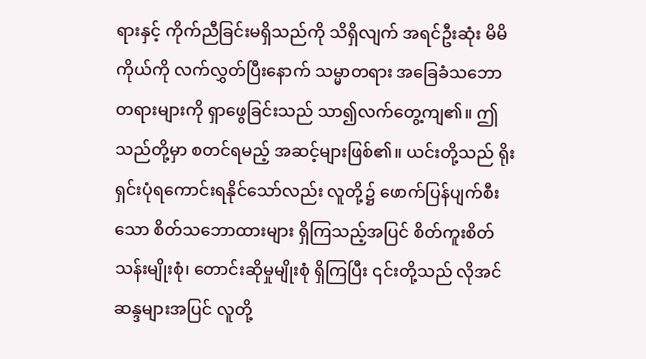ရားနှင့် ကိုက်ညီခြင်းမရှိသည်ကို သိရှိလျက် အရင်ဦးဆုံး မိမိကိုယ်ကို လက်လွှတ်ပြီးနောက် သမ္မာတရား အခြေခံသဘောတရားများကို ရှာဖွေခြင်းသည် သာ၍လက်တွေ့ကျ၏။ ဤသည်တို့မှာ စတင်ရမည့် အဆင့်များဖြစ်၏။ ယင်းတို့သည် ရိုးရှင်းပုံရကောင်းရနိုင်သော်လည်း လူတို့၌ ဖောက်ပြန်ပျက်စီးသော စိတ်သဘောထားများ ရှိကြသည့်အပြင် စိတ်ကူးစိတ်သန်းမျိုးစုံ၊ တောင်းဆိုမှုမျိုးစုံ ရှိကြပြီး ၎င်းတို့သည် လိုအင်ဆန္ဒများအပြင် လူတို့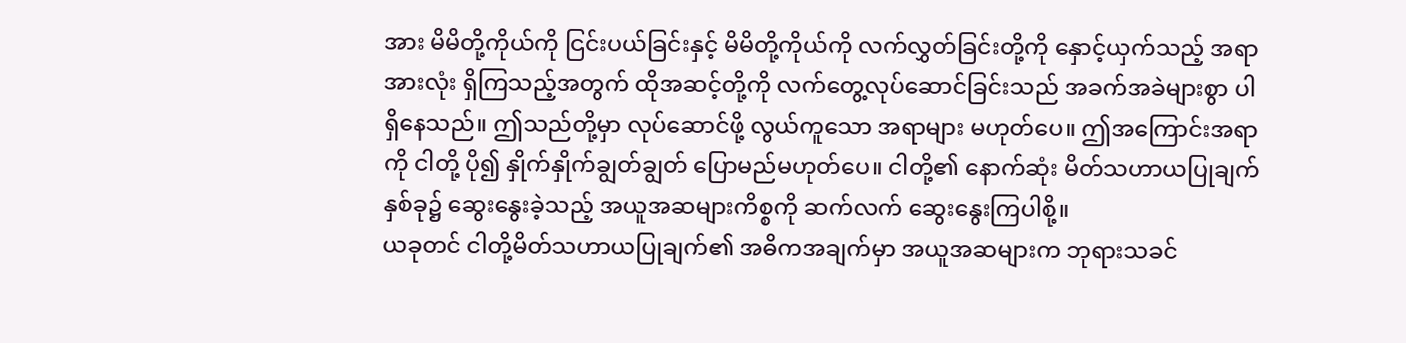အား မိမိတို့ကိုယ်ကို ငြင်းပယ်ခြင်းနှင့် မိမိတို့ကိုယ်ကို လက်လွှတ်ခြင်းတို့ကို နှောင့်ယှက်သည့် အရာအားလုံး ရှိကြသည့်အတွက် ထိုအဆင့်တို့ကို လက်တွေ့လုပ်ဆောင်ခြင်းသည် အခက်အခဲများစွာ ပါရှိနေသည်။ ဤသည်တို့မှာ လုပ်ဆောင်ဖို့ လွယ်ကူသော အရာများ မဟုတ်ပေ။ ဤအကြောင်းအရာကို ငါတို့ ပို၍ နှိုက်နှိုက်ချွတ်ချွတ် ပြောမည်မဟုတ်ပေ။ ငါတို့၏ နောက်ဆုံး မိတ်သဟာယပြုချက် နှစ်ခု၌ ဆွေးနွေးခဲ့သည့် အယူအဆများကိစ္စကို ဆက်လက် ဆွေးနွေးကြပါစို့။
ယခုတင် ငါတို့မိတ်သဟာယပြုချက်၏ အဓိကအချက်မှာ အယူအဆများက ဘုရားသခင်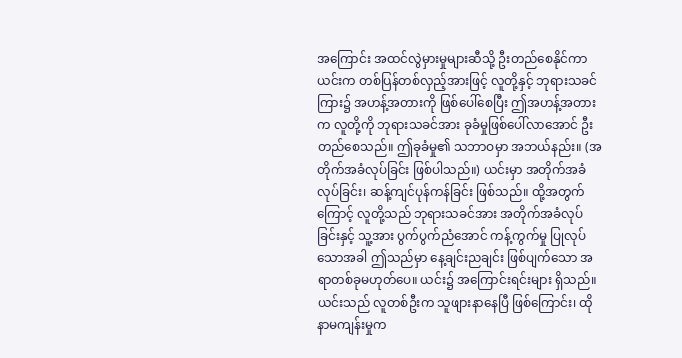အကြောင်း အထင်လွဲမှားမှုများဆီသို့ ဦးတည်စေနိုင်ကာ ယင်းက တစ်ပြန်တစ်လှည့်အားဖြင့် လူတို့နှင့် ဘုရားသခင်ကြား၌ အဟန့်အတားကို ဖြစ်ပေါ်စေပြီး ဤအဟန့်အတားက လူတို့ကို ဘုရားသခင်အား ခုခံမှုဖြစ်ပေါ်လာအောင် ဦးတည်စေသည်။ ဤခုခံမှု၏ သဘာဝမှာ အဘယ်နည်း။ (အတိုက်အခံလုပ်ခြင်း ဖြစ်ပါသည်။) ယင်းမှာ အတိုက်အခံလုပ်ခြင်း၊ ဆန့်ကျင်ပုန်ကန်ခြင်း ဖြစ်သည်။ ထို့အတွက်ကြောင့် လူတို့သည် ဘုရားသခင်အား အတိုက်အခံလုပ်ခြင်းနှင့် သူ့အား ပွက်ပွက်ညံအောင် ကန့်ကွက်မှု ပြုလုပ်သောအခါ ဤသည်မှာ နေ့ချင်းညချင်း ဖြစ်ပျက်သော အရာတစ်ခုမဟုတ်ပေ။ ယင်း၌ အကြောင်းရင်းများ ရှိသည်။ ယင်းသည် လူတစ်ဦးက သူဖျားနာနေပြီ ဖြစ်ကြောင်း၊ ထိုနာမကျန်းမှုက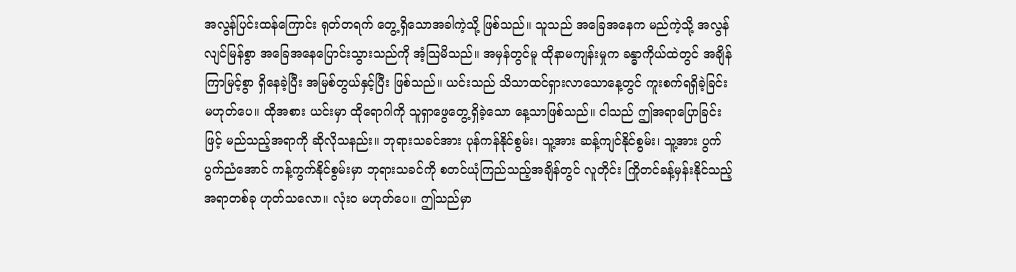အလွန်ပြင်းထန်ကြောင်း ရုတ်တရက် တွေ့ရှိသောအခါကဲ့သို့ ဖြစ်သည်။ သူသည် အခြေအနေက မည်ကဲ့သို့ အလွန်လျင်မြန်စွာ အခြေအနေပြောင်းသွားသည်ကို အံ့သြမိသည်။ အမှန်တွင်မူ ထိုနာမကျန်းမှုက ခန္ဓာကိုယ်ထဲတွင် အချိန်ကြာမြင့်စွာ ရှိနေခဲ့ပြီး အမြစ်တွယ်နှင့်ပြီး ဖြစ်သည်။ ယင်းသည် သိသာထင်ရှားလာသောနေ့တွင် ကူးစက်ရရှိခဲ့ခြင်း မဟုတ်ပေ။ ထိုအစား ယင်းမှာ ထိုရောဂါကို သူရှာဖွေတွေ့ရှိခဲ့သော နေ့သာဖြစ်သည်။ ငါသည် ဤအရာပြောခြင်းဖြင့် မည်သည့်အရာကို ဆိုလိုသနည်း။ ဘုရားသခင်အား ပုန်ကန်နိုင်စွမ်း၊ သူ့အား ဆန့်ကျင်နိုင်စွမ်း၊ သူ့အား ပွက်ပွက်ညံအောင် ကန့်ကွက်နိုင်စွမ်းမှာ ဘုရားသခင်ကို စတင်ယုံကြည်သည့်အချိန်တွင် လူတိုင်း ကြိုတင်ခန့်မှန်းနိုင်သည့် အရာတစ်ခု ဟုတ်သလော။ လုံးဝ မဟုတ်ပေ။ ဤသည်မှာ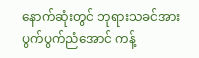နောက်ဆုံးတွင် ဘုရားသခင်အား ပွက်ပွက်ညံအောင် ကန့်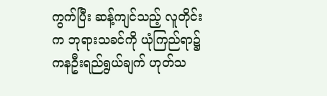ကွက်ပြီး ဆန့်ကျင်သည့် လူတိုင်းက ဘုရားသခင်ကို ယုံကြည်ရာ၌ ကနဦးရည်ရွယ်ချက် ဟုတ်သ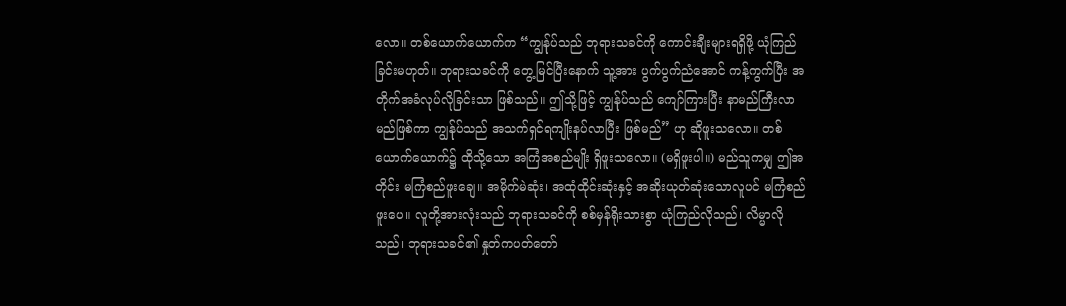လော။ တစ်ယောက်ယောက်က “ကျွန်ုပ်သည် ဘုရားသခင်ကို ကောင်းချီးများရရှိဖို့ ယုံကြည်ခြင်းမဟုတ်။ ဘုရားသခင်ကို တွေ့မြင်ပြီးနောက် သူ့အား ပွက်ပွက်ညံအောင် ကန့်ကွက်ပြီး အတိုက်အခံလုပ်လိုခြင်းသာ ဖြစ်သည်။ ဤသို့ဖြင့် ကျွန်ုပ်သည် ကျော်ကြားပြီး နာမည်ကြီးလာမည်ဖြစ်ကာ ကျွန်ုပ်သည် အသက်ရှင်ရကျိုးနပ်လာပြီး ဖြစ်မည်” ဟု ဆိုဖူးသလော။ တစ်ယောက်ယောက်၌ ထိုသို့သော အကြံအစည်မျိုး ရှိဖူးသလော။ (မရှိဖူးပါ။) မည်သူကမျှ ဤအတိုင်း မကြံစည်ဖူးချေ။ အမိုက်မဲဆုံး၊ အထုံထိုင်းဆုံးနှင့် အဆိုးယုတ်ဆုံးသောလူပင် မကြံစည်ဖူးပေ။ လူတို့အားလုံးသည် ဘုရားသခင်ကို စစ်မှန်ရိုးသားစွာ ယုံကြည်လိုသည်၊ လိမ္မာလိုသည်၊ ဘုရားသခင်၏ နှုတ်ကပတ်တော်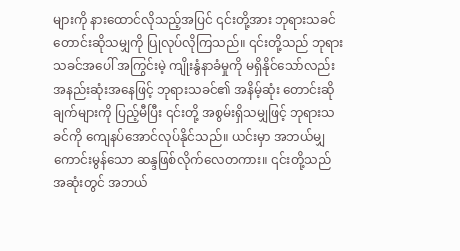များကို နားထောင်လိုသည့်အပြင် ၎င်းတို့အား ဘုရားသခင် တောင်းဆိုသမျှကို ပြုလုပ်လိုကြသည်။ ၎င်းတို့သည် ဘုရားသခင်အပေါ် အကြွင်းမဲ့ ကျိုးနွံနာခံမှုကို မရှိနိုင်သော်လည်း အနည်းဆုံးအနေဖြင့် ဘုရားသခင်၏ အနိမ့်ဆုံး တောင်းဆိုချက်များကို ပြည့်မီပြီး ၎င်းတို့ အစွမ်းရှိသမျှဖြင့် ဘုရားသခင်ကို ကျေနပ်အောင်လုပ်နိုင်သည်။ ယင်းမှာ အဘယ်မျှကောင်းမွန်သော ဆန္ဒဖြစ်လိုက်လေတကား။ ၎င်းတို့သည် အဆုံးတွင် အဘယ်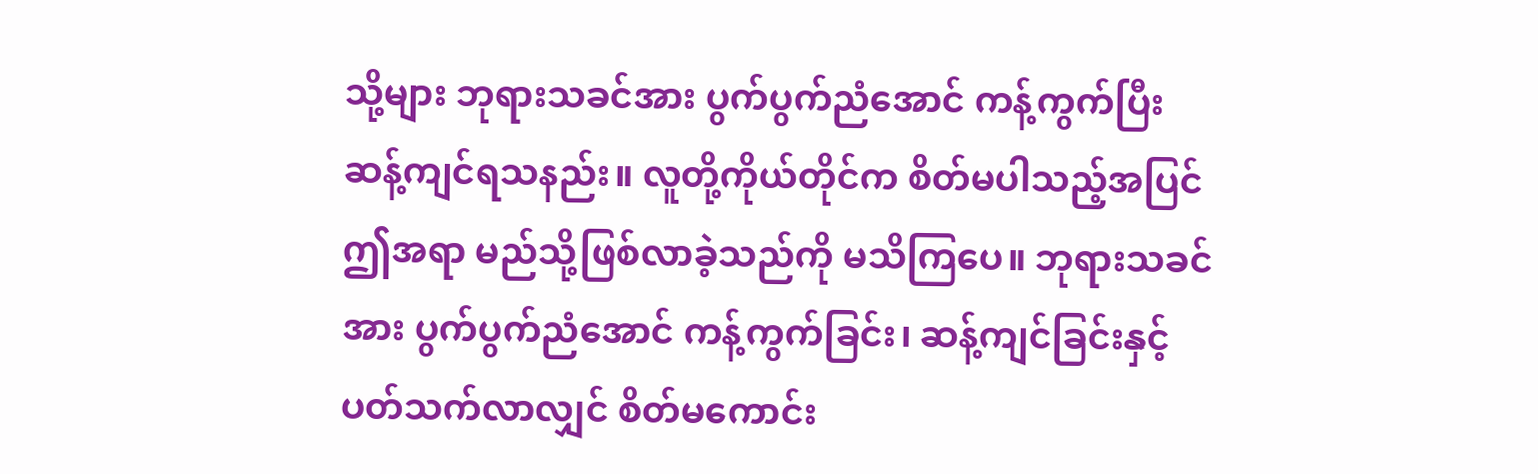သို့များ ဘုရားသခင်အား ပွက်ပွက်ညံအောင် ကန့်ကွက်ပြီး ဆန့်ကျင်ရသနည်း။ လူတို့ကိုယ်တိုင်က စိတ်မပါသည့်အပြင် ဤအရာ မည်သို့ဖြစ်လာခဲ့သည်ကို မသိကြပေ။ ဘုရားသခင်အား ပွက်ပွက်ညံအောင် ကန့်ကွက်ခြင်း၊ ဆန့်ကျင်ခြင်းနှင့် ပတ်သက်လာလျှင် စိတ်မကောင်း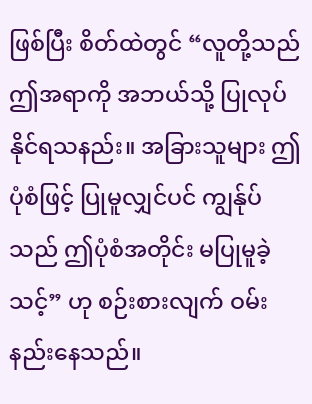ဖြစ်ပြီး စိတ်ထဲတွင် “လူတို့သည် ဤအရာကို အဘယ်သို့ ပြုလုပ်နိုင်ရသနည်း။ အခြားသူများ ဤပုံစံဖြင့် ပြုမူလျှင်ပင် ကျွန်ုပ်သည် ဤပုံစံအတိုင်း မပြုမူခဲ့သင့်” ဟု စဉ်းစားလျက် ဝမ်းနည်းနေသည်။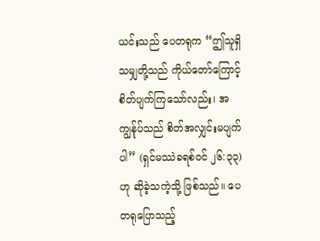ယင်းသည် ပေတရုက “ဤသူရှိသမျှတို့သည် ကိုယ်တော်ကြောင့် စိတ်ပျက်ကြသော်လည်း၊ အကျွန်ုပ်သည် စိတ်အလျှင်းမပျက်ပါ” (ရှင်မဿဲခရစ်ဝင် ၂၆:၃၃) ဟု ဆိုခဲ့သကဲ့သို့ ဖြစ်သည်။ ပေတရုပြောသည့်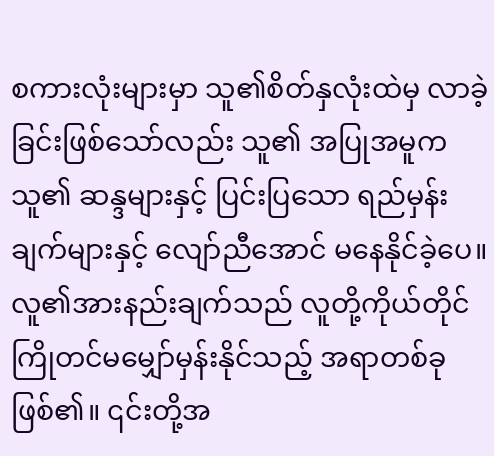စကားလုံးများမှာ သူ၏စိတ်နှလုံးထဲမှ လာခဲ့ခြင်းဖြစ်သော်လည်း သူ၏ အပြုအမူက သူ၏ ဆန္ဒများနှင့် ပြင်းပြသော ရည်မှန်းချက်များနှင့် လျော်ညီအောင် မနေနိုင်ခဲ့ပေ။ လူ၏အားနည်းချက်သည် လူတို့ကိုယ်တိုင် ကြိုတင်မမျှော်မှန်းနိုင်သည့် အရာတစ်ခုဖြစ်၏။ ၎င်းတို့အ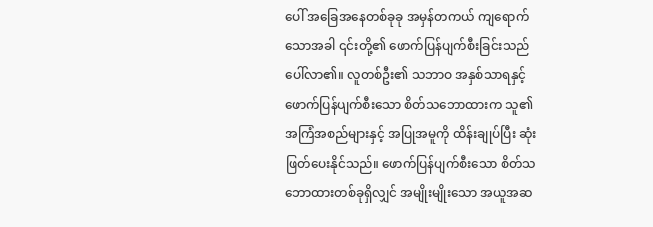ပေါ် အခြေအနေတစ်ခုခု အမှန်တကယ် ကျရောက်သောအခါ ၎င်းတို့၏ ဖောက်ပြန်ပျက်စီးခြင်းသည် ပေါ်လာ၏။ လူတစ်ဦး၏ သဘာဝ အနှစ်သာရနှင့် ဖောက်ပြန်ပျက်စီးသော စိတ်သဘောထားက သူ၏ အကြံအစည်များနှင့် အပြုအမူကို ထိန်းချုပ်ပြီး ဆုံးဖြတ်ပေးနိုင်သည်။ ဖောက်ပြန်ပျက်စီးသော စိတ်သဘောထားတစ်ခုရှိလျှင် အမျိုးမျိုးသော အယူအဆ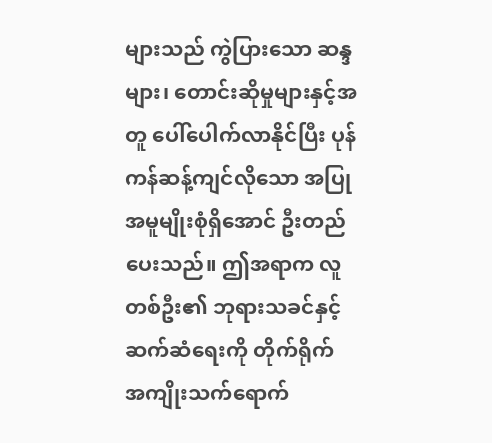များသည် ကွဲပြားသော ဆန္ဒများ၊ တောင်းဆိုမှုများနှင့်အတူ ပေါ်ပေါက်လာနိုင်ပြီး ပုန်ကန်ဆန့်ကျင်လိုသော အပြုအမူမျိုးစုံရှိအောင် ဦးတည်ပေးသည်။ ဤအရာက လူတစ်ဦး၏ ဘုရားသခင်နှင့် ဆက်ဆံရေးကို တိုက်ရိုက် အကျိုးသက်ရောက်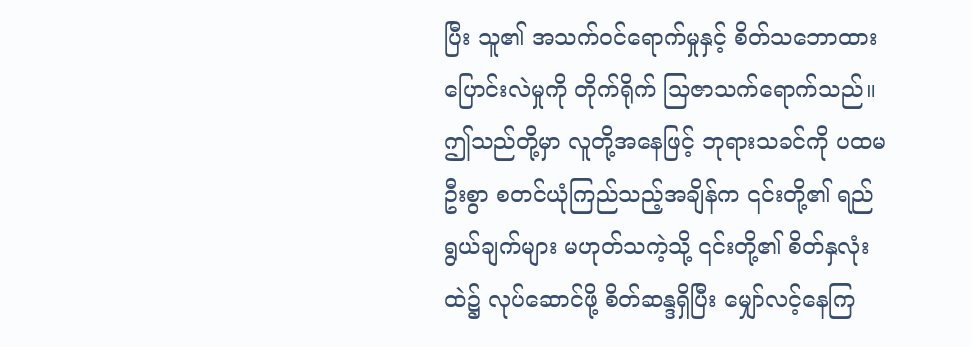ပြီး သူ၏ အသက်ဝင်ရောက်မှုနှင့် စိတ်သဘောထား ပြောင်းလဲမှုကို တိုက်ရိုက် သြဇာသက်ရောက်သည်။ ဤသည်တို့မှာ လူတို့အနေဖြင့် ဘုရားသခင်ကို ပထမဦးစွာ စတင်ယုံကြည်သည့်အချိန်က ၎င်းတို့၏ ရည်ရွယ်ချက်များ မဟုတ်သကဲ့သို့ ၎င်းတို့၏ စိတ်နှလုံးထဲ၌ လုပ်ဆောင်ဖို့ စိတ်ဆန္ဒရှိပြီး မျှော်လင့်နေကြ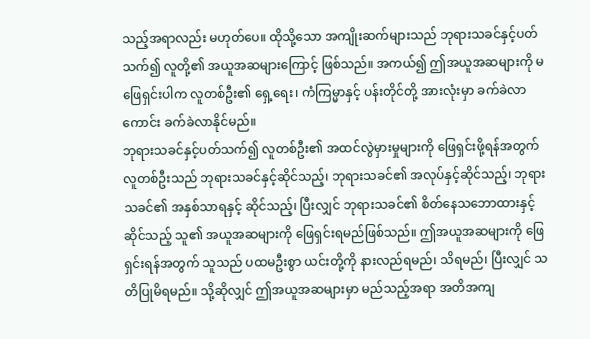သည့်အရာလည်း မဟုတ်ပေ။ ထိုသို့သော အကျိုးဆက်များသည် ဘုရားသခင်နှင့်ပတ်သက်၍ လူတို့၏ အယူအဆများကြောင့် ဖြစ်သည်။ အကယ်၍ ဤအယူအဆများကို မဖြေရှင်းပါက လူတစ်ဦး၏ ရှေ့ရေး၊ ကံကြမ္မာနှင့် ပန်းတိုင်တို့ အားလုံးမှာ ခက်ခဲလာကောင်း ခက်ခဲလာနိုင်မည်။
ဘုရားသခင်နှင့်ပတ်သက်၍ လူတစ်ဦး၏ အထင်လွဲမှားမှုများကို ဖြေရှင်းဖို့ရန်အတွက် လူတစ်ဦးသည် ဘုရားသခင်နှင့်ဆိုင်သည့်၊ ဘုရားသခင်၏ အလုပ်နှင့်ဆိုင်သည့်၊ ဘုရားသခင်၏ အနှစ်သာရနှင့် ဆိုင်သည့်၊ ပြီးလျှင် ဘုရားသခင်၏ စိတ်နေသဘောထားနှင့် ဆိုင်သည့် သူ၏ အယူအဆများကို ဖြေရှင်းရမည်ဖြစ်သည်။ ဤအယူအဆများကို ဖြေရှင်းရန်အတွက် သူသည် ပထမဦးစွာ ယင်းတို့ကို နားလည်ရမည်၊ သိရမည်၊ ပြီးလျှင် သတိပြုမိရမည်။ သို့ဆိုလျှင် ဤအယူအဆများမှာ မည်သည့်အရာ အတိအကျ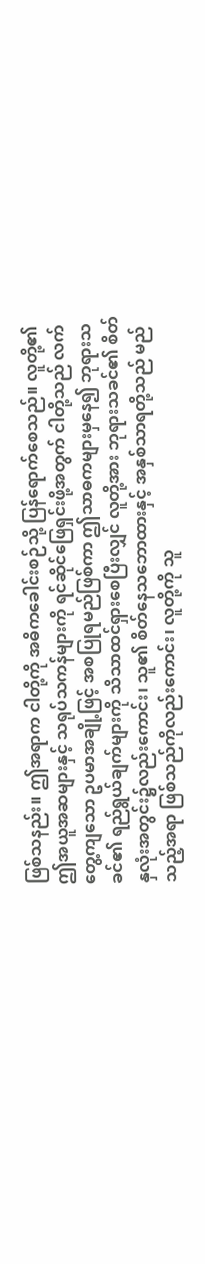ဖြစ်သနည်း။ ဤအရာက ငါတို့ကို အဓိကခေါင်းစဉ်သို့ ပြန်ရောက်စေသည်။ လူတို့၏ ဤအယူအဆများနှင့် သရုပ်သကန်များကို ရင်ဆိုင်ဖြေရှင်းဖို့အတွက် ငါတို့သည် လက်တွေ့ကျသော ဥပမာအချို့ဖြင့် အစပြုရမည်ဖြစ်ကာ ဤသာဓကများမှနေ၍ ဘုရားသခင်၏ ရည်ရွယ်ချက်များကို သိသာထင်ရှားစေပြီးလျှင် လူတို့အား ဘုရားသခင်၏ စိတ်နှလုံးအတွင်း၌လည်းကောင်း၊ သူ၏ စိတ်နေသဘောထားနှင့် အနှစ်သာရတို့သည် မည်သည့်အရာ ဖြစ်သည်ကိုလည်းကောင်း၊ လူတို့ကို သူ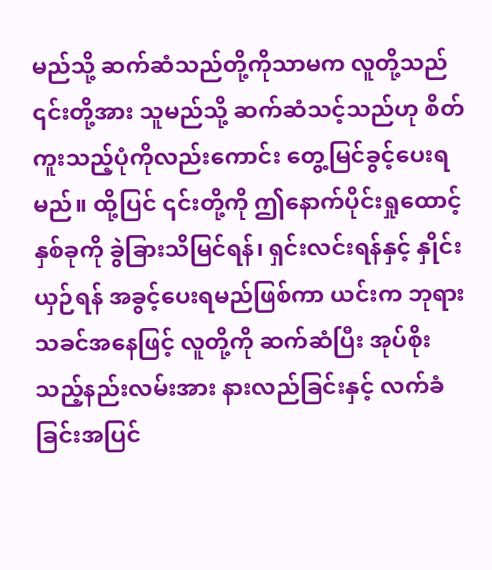မည်သို့ ဆက်ဆံသည်တို့ကိုသာမက လူတို့သည် ၎င်းတို့အား သူမည်သို့ ဆက်ဆံသင့်သည်ဟု စိတ်ကူးသည့်ပုံကိုလည်းကောင်း တွေ့မြင်ခွင့်ပေးရမည်။ ထို့ပြင် ၎င်းတို့ကို ဤနောက်ပိုင်းရှုထောင့်နှစ်ခုကို ခွဲခြားသိမြင်ရန်၊ ရှင်းလင်းရန်နှင့် နှိုင်းယှဉ်ရန် အခွင့်ပေးရမည်ဖြစ်ကာ ယင်းက ဘုရားသခင်အနေဖြင့် လူတို့ကို ဆက်ဆံပြီး အုပ်စိုးသည့်နည်းလမ်းအား နားလည်ခြင်းနှင့် လက်ခံခြင်းအပြင်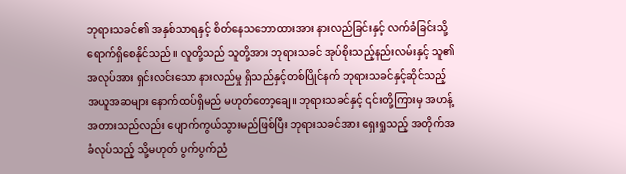ဘုရားသခင်၏ အနှစ်သာရနှင့် စိတ်နေသဘောထားအား နားလည်ခြင်းနှင့် လက်ခံခြင်းသို့ ရောက်ရှိစေနိုင်သည်။ လူတို့သည် သူတို့အား ဘုရားသခင် အုပ်စိုးသည့်နည်းလမ်းနှင့် သူ၏အလုပ်အား ရှင်းလင်းသော နားလည်မှု ရှိသည်နှင့်တစ်ပြိုင်နက် ဘုရားသခင်နှင့်ဆိုင်သည့် အယူအဆများ နောက်ထပ်ရှိမည် မဟုတ်တော့ချေ။ ဘုရားသခင်နှင့် ၎င်းတို့ကြားမှ အဟန့်အတားသည်လည်း ပျောက်ကွယ်သွားမည်ဖြစ်ပြီး ဘုရားသခင်အား ရှေးရှုသည့် အတိုက်အခံလုပ်သည့် သို့မဟုတ် ပွက်ပွက်ညံ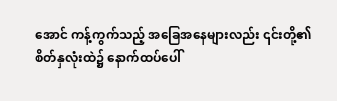အောင် ကန့်ကွက်သည့် အခြေအနေများလည်း ၎င်းတို့၏ စိတ်နှလုံးထဲ၌ နောက်ထပ်ပေါ်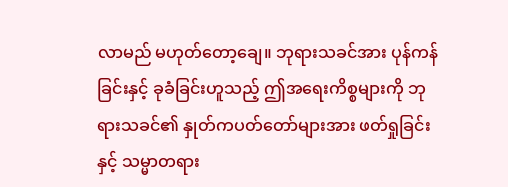လာမည် မဟုတ်တော့ချေ။ ဘုရားသခင်အား ပုန်ကန်ခြင်းနှင့် ခုခံခြင်းဟူသည့် ဤအရေးကိစ္စများကို ဘုရားသခင်၏ နှုတ်ကပတ်တော်များအား ဖတ်ရှုခြင်းနှင့် သမ္မာတရား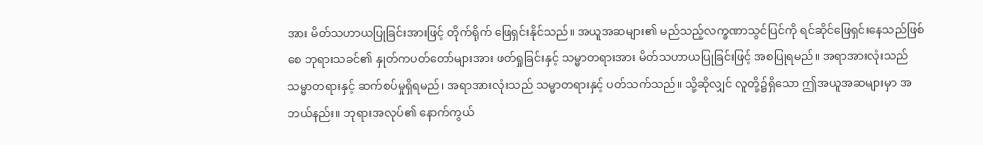အား မိတ်သဟာယပြုခြင်းအားဖြင့် တိုက်ရိုက် ဖြေရှင်းနိုင်သည်။ အယူအဆများ၏ မည်သည့်လက္ခဏာသွင်ပြင်ကို ရင်ဆိုင်ဖြေရှင်းနေသည်ဖြစ်စေ ဘုရားသခင်၏ နှုတ်ကပတ်တော်များအား ဖတ်ရှုခြင်းနှင့် သမ္မာတရားအား မိတ်သဟာယပြုခြင်းဖြင့် အစပြုရမည်။ အရာအားလုံးသည် သမ္မာတရားနှင့် ဆက်စပ်မှုရှိရမည်၊ အရာအားလုံးသည် သမ္မာတရားနှင့် ပတ်သက်သည်။ သို့ဆိုလျှင် လူတို့၌ရှိသော ဤအယူအဆများမှာ အဘယ်နည်း။ ဘုရားအလုပ်၏ နောက်ကွယ်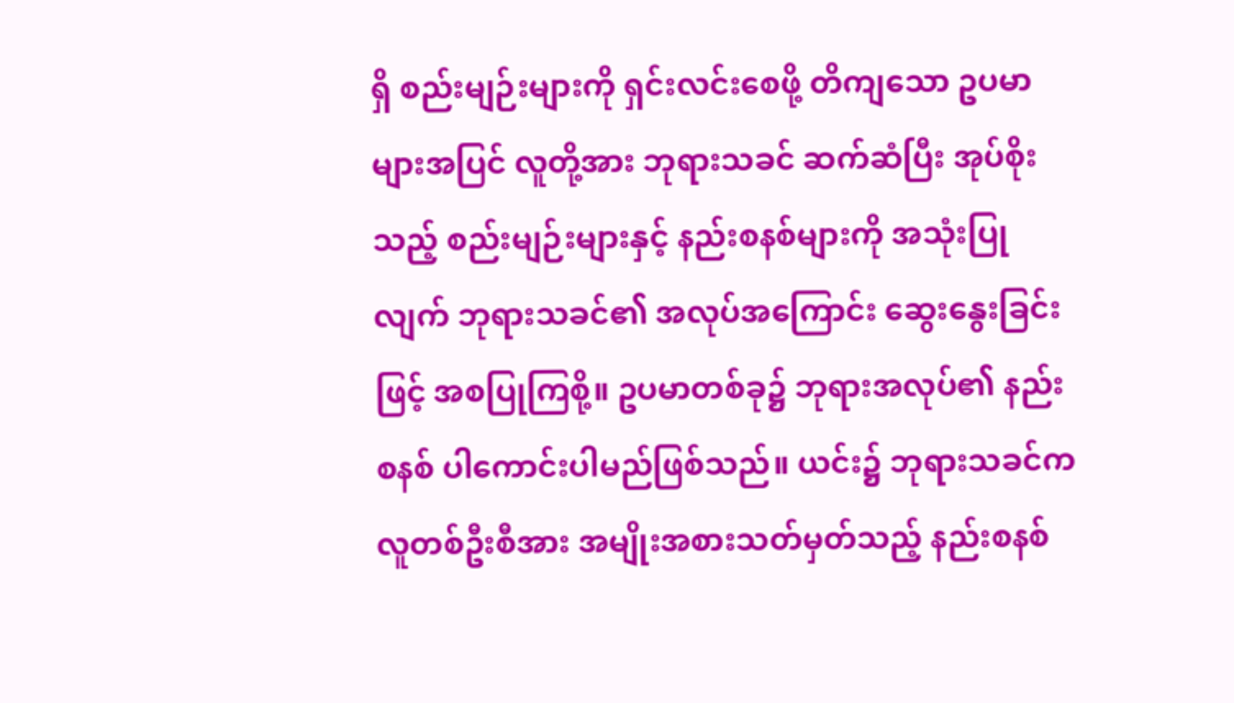ရှိ စည်းမျဉ်းများကို ရှင်းလင်းစေဖို့ တိကျသော ဥပမာများအပြင် လူတို့အား ဘုရားသခင် ဆက်ဆံပြီး အုပ်စိုးသည့် စည်းမျဉ်းများနှင့် နည်းစနစ်များကို အသုံးပြုလျက် ဘုရားသခင်၏ အလုပ်အကြောင်း ဆွေးနွေးခြင်းဖြင့် အစပြုကြစို့။ ဥပမာတစ်ခု၌ ဘုရားအလုပ်၏ နည်းစနစ် ပါကောင်းပါမည်ဖြစ်သည်။ ယင်း၌ ဘုရားသခင်က လူတစ်ဦးစီအား အမျိုးအစားသတ်မှတ်သည့် နည်းစနစ်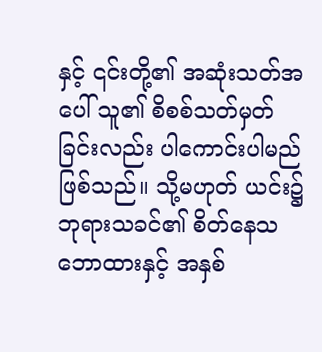နှင့် ၎င်းတို့၏ အဆုံးသတ်အပေါ် သူ၏ စိစစ်သတ်မှတ်ခြင်းလည်း ပါကောင်းပါမည်ဖြစ်သည်။ သို့မဟုတ် ယင်း၌ ဘုရားသခင်၏ စိတ်နေသဘောထားနှင့် အနှစ်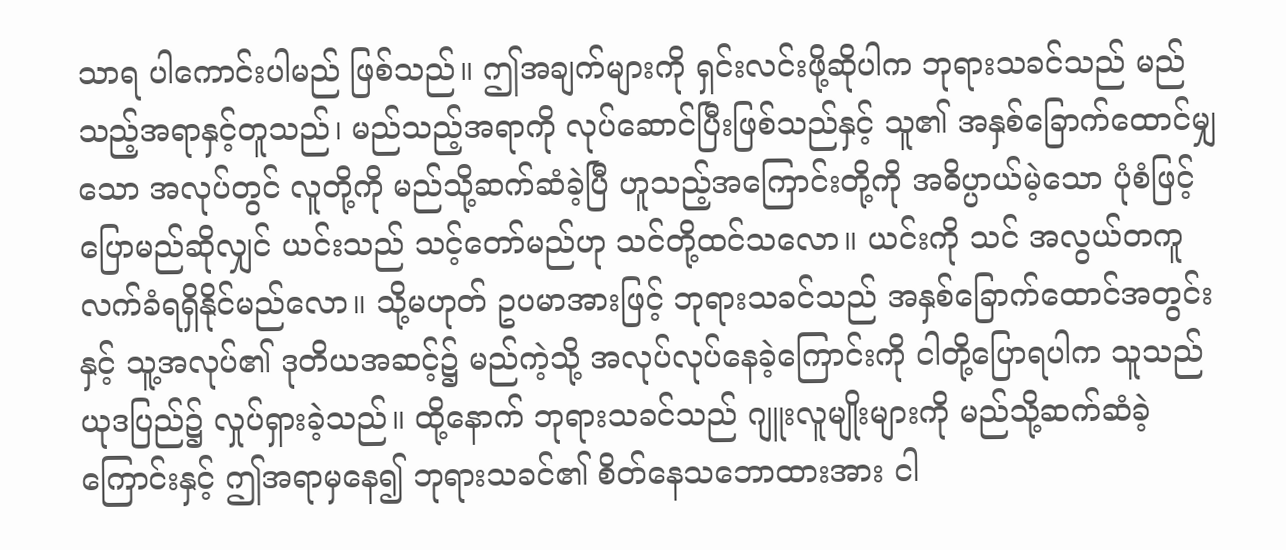သာရ ပါကောင်းပါမည် ဖြစ်သည်။ ဤအချက်များကို ရှင်းလင်းဖို့ဆိုပါက ဘုရားသခင်သည် မည်သည့်အရာနှင့်တူသည်၊ မည်သည့်အရာကို လုပ်ဆောင်ပြီးဖြစ်သည်နှင့် သူ၏ အနှစ်ခြောက်ထောင်မျှသော အလုပ်တွင် လူတို့ကို မည်သို့ဆက်ဆံခဲ့ပြီ ဟူသည့်အကြောင်းတို့ကို အဓိပ္ပာယ်မဲ့သော ပုံစံဖြင့် ပြောမည်ဆိုလျှင် ယင်းသည် သင့်တော်မည်ဟု သင်တို့ထင်သလော။ ယင်းကို သင် အလွယ်တကူ လက်ခံရရှိနိုင်မည်လော။ သို့မဟုတ် ဥပမာအားဖြင့် ဘုရားသခင်သည် အနှစ်ခြောက်ထောင်အတွင်းနှင့် သူ့အလုပ်၏ ဒုတိယအဆင့်၌ မည်ကဲ့သို့ အလုပ်လုပ်နေခဲ့ကြောင်းကို ငါတို့ပြောရပါက သူသည် ယုဒပြည်၌ လှုပ်ရှားခဲ့သည်။ ထို့နောက် ဘုရားသခင်သည် ဂျူးလူမျိုးများကို မည်သို့ဆက်ဆံခဲ့ကြောင်းနှင့် ဤအရာမှနေ၍ ဘုရားသခင်၏ စိတ်နေသဘောထားအား ငါ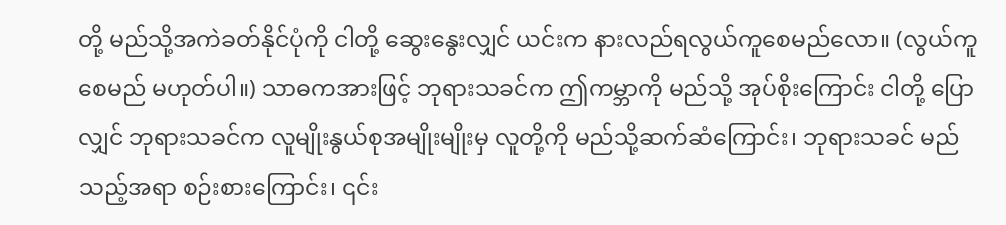တို့ မည်သို့အကဲခတ်နိုင်ပုံကို ငါတို့ ဆွေးနွေးလျှင် ယင်းက နားလည်ရလွယ်ကူစေမည်လော။ (လွယ်ကူစေမည် မဟုတ်ပါ။) သာဓကအားဖြင့် ဘုရားသခင်က ဤကမ္ဘာကို မည်သို့ အုပ်စိုးကြောင်း ငါတို့ ပြောလျှင် ဘုရားသခင်က လူမျိုးနွယ်စုအမျိုးမျိုးမှ လူတို့ကို မည်သို့ဆက်ဆံကြောင်း၊ ဘုရားသခင် မည်သည့်အရာ စဉ်းစားကြောင်း၊ ၎င်း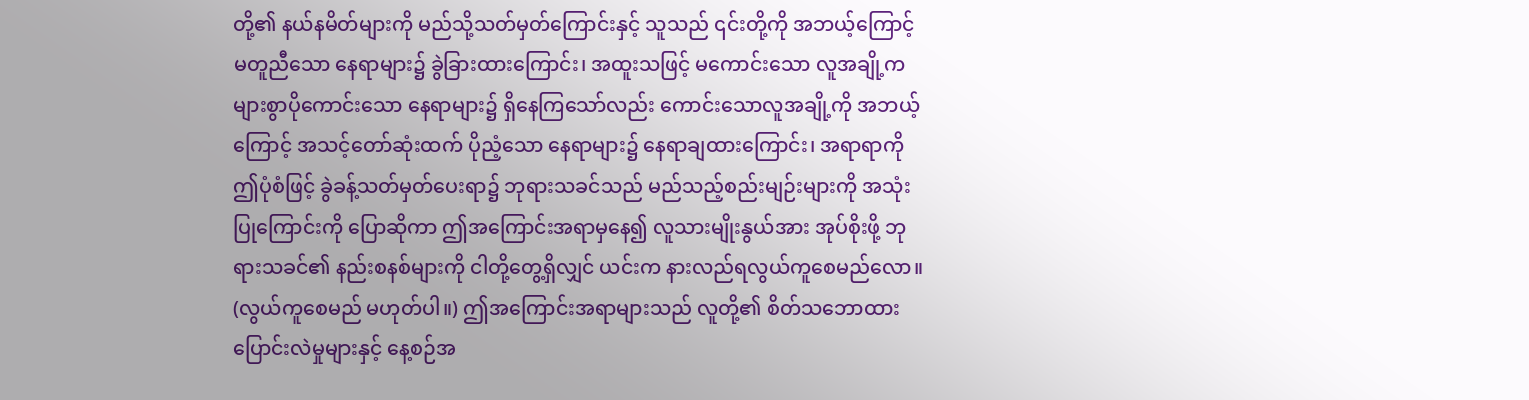တို့၏ နယ်နမိတ်များကို မည်သို့သတ်မှတ်ကြောင်းနှင့် သူသည် ၎င်းတို့ကို အဘယ့်ကြောင့် မတူညီသော နေရာများ၌ ခွဲခြားထားကြောင်း၊ အထူးသဖြင့် မကောင်းသော လူအချို့က များစွာပိုကောင်းသော နေရာများ၌ ရှိနေကြသော်လည်း ကောင်းသောလူအချို့ကို အဘယ့်ကြောင့် အသင့်တော်ဆုံးထက် ပိုညံ့သော နေရာများ၌ နေရာချထားကြောင်း၊ အရာရာကို ဤပုံစံဖြင့် ခွဲခန့်သတ်မှတ်ပေးရာ၌ ဘုရားသခင်သည် မည်သည့်စည်းမျဉ်းများကို အသုံးပြုကြောင်းကို ပြောဆိုကာ ဤအကြောင်းအရာမှနေ၍ လူသားမျိုးနွယ်အား အုပ်စိုးဖို့ ဘုရားသခင်၏ နည်းစနစ်များကို ငါတို့တွေ့ရှိလျှင် ယင်းက နားလည်ရလွယ်ကူစေမည်လော။ (လွယ်ကူစေမည် မဟုတ်ပါ။) ဤအကြောင်းအရာများသည် လူတို့၏ စိတ်သဘောထား ပြောင်းလဲမှုများနှင့် နေ့စဉ်အ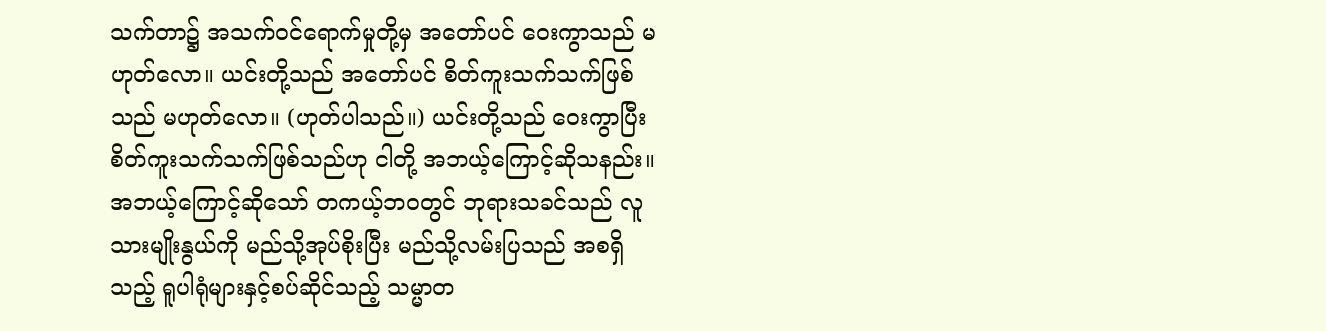သက်တာ၌ အသက်ဝင်ရောက်မှုတို့မှ အတော်ပင် ဝေးကွာသည် မဟုတ်လော။ ယင်းတို့သည် အတော်ပင် စိတ်ကူးသက်သက်ဖြစ်သည် မဟုတ်လော။ (ဟုတ်ပါသည်။) ယင်းတို့သည် ဝေးကွာပြီး စိတ်ကူးသက်သက်ဖြစ်သည်ဟု ငါတို့ အဘယ့်ကြောင့်ဆိုသနည်း။ အဘယ့်ကြောင့်ဆိုသော် တကယ့်ဘဝတွင် ဘုရားသခင်သည် လူသားမျိုးနွယ်ကို မည်သို့အုပ်စိုးပြီး မည်သို့လမ်းပြသည် အစရှိသည့် ရူပါရုံများနှင့်စပ်ဆိုင်သည့် သမ္မာတ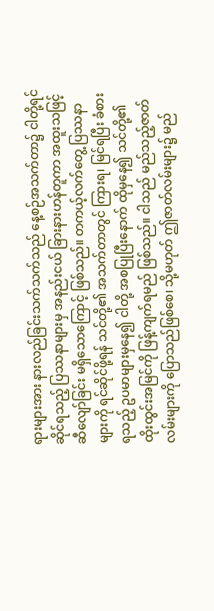ရားများအား နားလည်ခြင်းသက်သက်သည် နေ့စဉ်အသက်တာ၌ ငါတို့ရင်ဆိုင်ရသည့် ပြဿနာများမှ အနည်းငယ် ခြားနားဟန်တူကာ အထူးသဖြင့် ဆီလျော်ခြင်း မရှိသောကြောင့် ဖြစ်သည်။ တကယ့်လက်တွေ့ ပြဿနာများကို ရင်ဆိုင်ဖို့ရန် သင်တို့၏ အသက်တာတွင် ကြားရ၊ မြင်ရပြီး ခံစားရသည့် ဥပမာများမှနေ၍ ငါတို့ အစပြုပြီးနောက် ထိုမှနေ၍ သင်တို့၏ ထိုးထွင်းအမြင်ကို ဖြန့်ကျက်ရမည် ဖြစ်သည်။ ငါသည် မည်သည့်ဇာတ်လမ်းများကို ပြောသည်ဖြစ်စေ၊ သို့မဟုတ် ဤဇာတ်လမ်းများ၌ မည်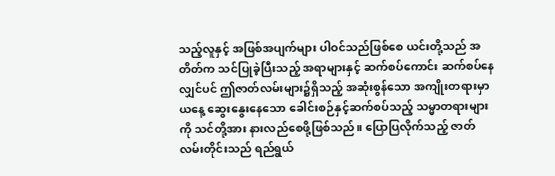သည့်လူနှင့် အဖြစ်အပျက်များ ပါဝင်သည်ဖြစ်စေ ယင်းတို့သည် အတိတ်က သင်ပြုခဲ့ပြီးသည့် အရာများနှင့် ဆက်စပ်ကောင်း ဆက်စပ်နေလျှင်ပင် ဤဇာတ်လမ်းများ၌ရှိသည့် အဆုံးစွန်သော အကျိုးတရားမှာ ယနေ့ ဆွေးနွေးနေသော ခေါင်းစဉ်နှင့်ဆက်စပ်သည့် သမ္မာတရားများကို သင်တို့အား နားလည်စေဖို့ဖြစ်သည်။ ပြောပြလိုက်သည့် ဇာတ်လမ်းတိုင်းသည် ရည်ရွယ်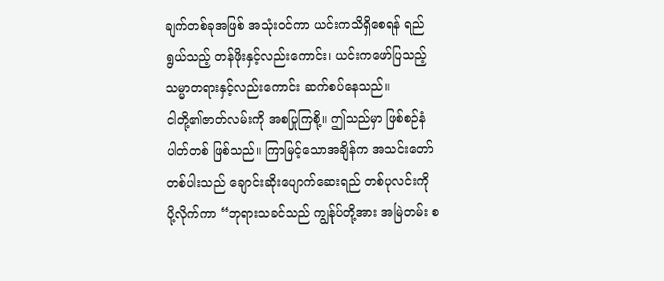ချက်တစ်ခုအဖြစ် အသုံးဝင်ကာ ယင်းကသိရှိစေရန် ရည်ရွယ်သည့် တန်ဖိုးနှင့်လည်းကောင်း၊ ယင်းကဖော်ပြသည့် သမ္မာတရားနှင့်လည်းကောင်း ဆက်စပ်နေသည်။
ငါတို့၏ဇာတ်လမ်းကို အစပြုကြစို့။ ဤသည်မှာ ဖြစ်စဉ်နံပါတ်တစ် ဖြစ်သည်။ ကြာမြင့်သောအချိန်က အသင်းတော်တစ်ပါးသည် ချောင်းဆိုးပျောက်ဆေးရည် တစ်ပုလင်းကို ပို့လိုက်ကာ “ဘုရားသခင်သည် ကျွန်ုပ်တို့အား အမြဲတမ်း စ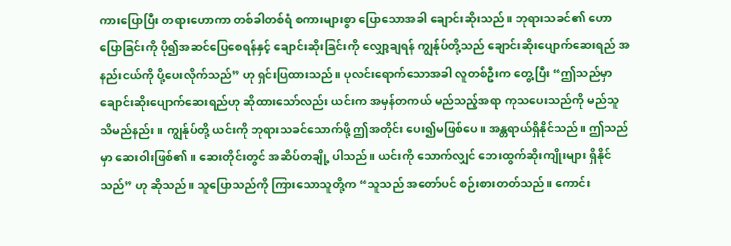ကားပြောပြီး တရားဟောကာ တစ်ခါတစ်ရံ စကားများစွာ ပြောသောအခါ ချောင်းဆိုးသည်။ ဘုရားသခင်၏ ဟောပြောခြင်းကို ပို၍အဆင်ပြေစေရန်နှင့် ချောင်းဆိုးခြင်းကို လျှော့ချရန် ကျွန်ုပ်တို့သည် ချောင်းဆိုးပျောက်ဆေးရည် အနည်းငယ်ကို ပို့ပေးလိုက်သည်” ဟု ရှင်းပြထားသည်။ ပုလင်းရောက်သောအခါ လူတစ်ဦးက တွေ့ပြီး “ဤသည်မှာ ချောင်းဆိုးပျောက်ဆေးရည်ဟု ဆိုထားသော်လည်း ယင်းက အမှန်တကယ် မည်သည့်အရာ ကုသပေးသည်ကို မည်သူသိမည်နည်း။ ကျွန်ုပ်တို့ ယင်းကို ဘုရားသခင်သောက်ဖို့ ဤအတိုင်း ပေး၍မဖြစ်ပေ။ အန္တရာယ်ရှိနိုင်သည်။ ဤသည်မှာ ဆေးဝါးဖြစ်၏။ ဆေးတိုင်းတွင် အဆိပ်တချို့ ပါသည်။ ယင်းကို သောက်လျှင် ဘေးထွက်ဆိုးကျိုးများ ရှိနိုင်သည်” ဟု ဆိုသည်။ သူပြောသည်ကို ကြားသောသူတို့က “သူသည် အတော်ပင် စဉ်းစားတတ်သည်။ ကောင်း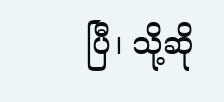ပြီ၊ သို့ဆို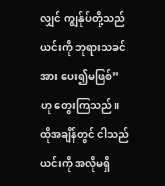လျှင် ကျွန်ုပ်တို့သည် ယင်းကို ဘုရားသခင်အား ပေး၍မဖြစ်” ဟု တွေးကြသည်။ ထိုအချိန်တွင် ငါသည် ယင်းကို အလိုမရှိ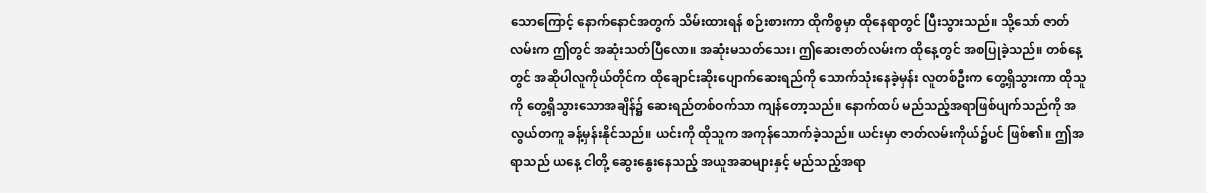သောကြောင့် နောက်နောင်အတွက် သိမ်းထားရန် စဉ်းစားကာ ထိုကိစ္စမှာ ထိုနေရာတွင် ပြီးသွားသည်။ သို့သော် ဇာတ်လမ်းက ဤတွင် အဆုံးသတ်ပြီလော။ အဆုံးမသတ်သေး၊ ဤဆေးဇာတ်လမ်းက ထိုနေ့တွင် အစပြုခဲ့သည်။ တစ်နေ့တွင် အဆိုပါလူကိုယ်တိုင်က ထိုချောင်းဆိုးပျောက်ဆေးရည်ကို သောက်သုံးနေခဲ့မှန်း လူတစ်ဦးက တွေ့ရှိသွားကာ ထိုသူကို တွေ့ရှိသွားသောအချိန်၌ ဆေးရည်တစ်ဝက်သာ ကျန်တော့သည်။ နောက်ထပ် မည်သည့်အရာဖြစ်ပျက်သည်ကို အလွယ်တကူ ခန့်မှန်းနိုင်သည်။ ယင်းကို ထိုသူက အကုန်သောက်ခဲ့သည်။ ယင်းမှာ ဇာတ်လမ်းကိုယ်၌ပင် ဖြစ်၏။ ဤအရာသည် ယနေ့ ငါတို့ ဆွေးနွေးနေသည့် အယူအဆများနှင့် မည်သည့်အရာ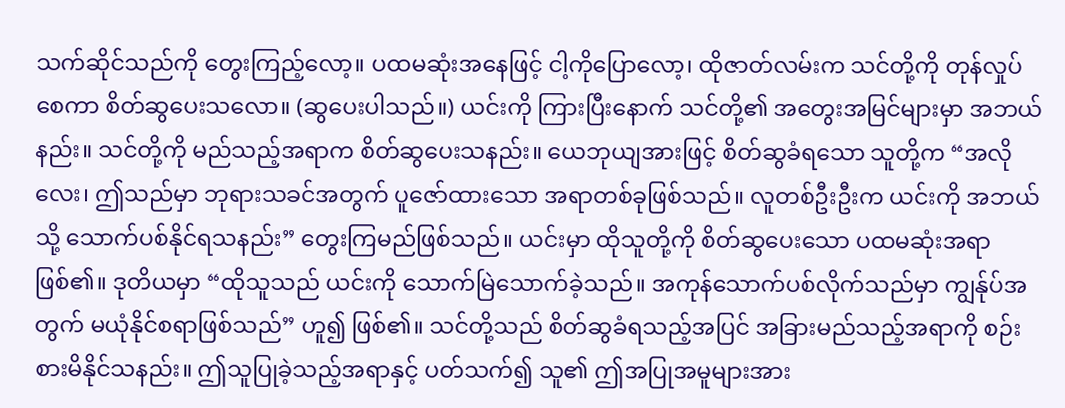သက်ဆိုင်သည်ကို တွေးကြည့်လော့။ ပထမဆုံးအနေဖြင့် ငါ့ကိုပြောလော့၊ ထိုဇာတ်လမ်းက သင်တို့ကို တုန်လှုပ်စေကာ စိတ်ဆွပေးသလော။ (ဆွပေးပါသည်။) ယင်းကို ကြားပြီးနောက် သင်တို့၏ အတွေးအမြင်များမှာ အဘယ်နည်း။ သင်တို့ကို မည်သည့်အရာက စိတ်ဆွပေးသနည်း။ ယေဘုယျအားဖြင့် စိတ်ဆွခံရသော သူတို့က “အလိုလေး၊ ဤသည်မှာ ဘုရားသခင်အတွက် ပူဇော်ထားသော အရာတစ်ခုဖြစ်သည်။ လူတစ်ဦးဦးက ယင်းကို အဘယ်သို့ သောက်ပစ်နိုင်ရသနည်း” တွေးကြမည်ဖြစ်သည်။ ယင်းမှာ ထိုသူတို့ကို စိတ်ဆွပေးသော ပထမဆုံးအရာဖြစ်၏။ ဒုတိယမှာ “ထိုသူသည် ယင်းကို သောက်မြဲသောက်ခဲ့သည်။ အကုန်သောက်ပစ်လိုက်သည်မှာ ကျွန်ုပ်အတွက် မယုံနိုင်စရာဖြစ်သည်” ဟူ၍ ဖြစ်၏။ သင်တို့သည် စိတ်ဆွခံရသည့်အပြင် အခြားမည်သည့်အရာကို စဉ်းစားမိနိုင်သနည်း။ ဤသူပြုခဲ့သည့်အရာနှင့် ပတ်သက်၍ သူ၏ ဤအပြုအမူများအား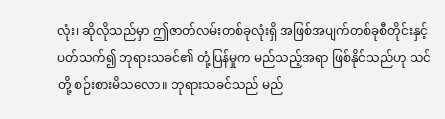လုံး၊ ဆိုလိုသည်မှာ ဤဇာတ်လမ်းတစ်ခုလုံးရှိ အဖြစ်အပျက်တစ်ခုစီတိုင်းနှင့် ပတ်သက်၍ ဘုရားသခင်၏ တုံ့ပြန်မှုက မည်သည့်အရာ ဖြစ်နိုင်သည်ဟု သင်တို့ စဉ်းစားမိသလော။ ဘုရားသခင်သည် မည်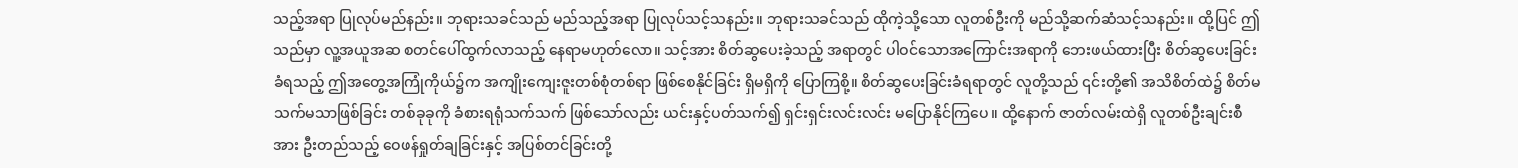သည့်အရာ ပြုလုပ်မည်နည်း။ ဘုရားသခင်သည် မည်သည့်အရာ ပြုလုပ်သင့်သနည်း။ ဘုရားသခင်သည် ထိုကဲ့သို့သော လူတစ်ဦးကို မည်သို့ဆက်ဆံသင့်သနည်း။ ထို့ပြင် ဤသည်မှာ လူ့အယူအဆ စတင်ပေါ်ထွက်လာသည့် နေရာမဟုတ်လော။ သင့်အား စိတ်ဆွပေးခဲ့သည့် အရာတွင် ပါဝင်သောအကြောင်းအရာကို ဘေးဖယ်ထားပြီး စိတ်ဆွပေးခြင်းခံရသည့် ဤအတွေ့အကြုံကိုယ်၌က အကျိုးကျေးဇူးတစ်စုံတစ်ရာ ဖြစ်စေနိုင်ခြင်း ရှိမရှိကို ပြောကြစို့။ စိတ်ဆွပေးခြင်းခံရရာတွင် လူတို့သည် ၎င်းတို့၏ အသိစိတ်ထဲ၌ စိတ်မသက်မသာဖြစ်ခြင်း တစ်ခုခုကို ခံစားရရုံသက်သက် ဖြစ်သော်လည်း ယင်းနှင့်ပတ်သက်၍ ရှင်းရှင်းလင်းလင်း မပြောနိုင်ကြပေ။ ထို့နောက် ဇာတ်လမ်းထဲရှိ လူတစ်ဦးချင်းစီအား ဦးတည်သည့် ဝေဖန်ရှုတ်ချခြင်းနှင့် အပြစ်တင်ခြင်းတို့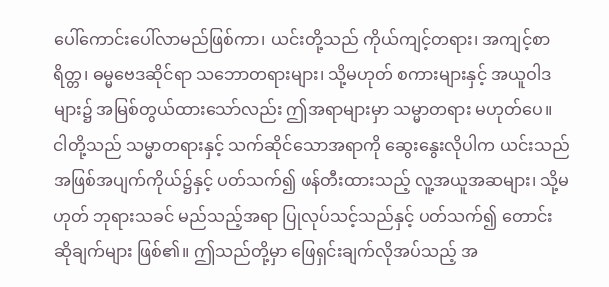ပေါ်ကောင်းပေါ်လာမည်ဖြစ်ကာ၊ ယင်းတို့သည် ကိုယ်ကျင့်တရား၊ အကျင့်စာရိတ္တ၊ ဓမ္မဗေဒဆိုင်ရာ သဘောတရားများ၊ သို့မဟုတ် စကားများနှင့် အယူဝါဒများ၌ အမြစ်တွယ်ထားသော်လည်း ဤအရာများမှာ သမ္မာတရား မဟုတ်ပေ။ ငါတို့သည် သမ္မာတရားနှင့် သက်ဆိုင်သောအရာကို ဆွေးနွေးလိုပါက ယင်းသည် အဖြစ်အပျက်ကိုယ်၌နှင့် ပတ်သက်၍ ဖန်တီးထားသည့် လူ့အယူအဆများ၊ သို့မဟုတ် ဘုရားသခင် မည်သည့်အရာ ပြုလုပ်သင့်သည်နှင့် ပတ်သက်၍ တောင်းဆိုချက်များ ဖြစ်၏။ ဤသည်တို့မှာ ဖြေရှင်းချက်လိုအပ်သည့် အ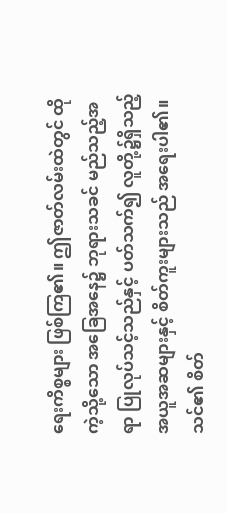ရေးကိစ္စများ ဖြစ်ကြ၏။ ဤဇာတ်လမ်းထဲတွင် ထိုကဲ့သို့သော အခြေအနေ၌ ဘုရားသခင် မည်သည့်အရာ ပြုလုပ်သင့်သည်နှင့် ပတ်သက်၍ လူတို့၌ရှိသည့် အယူအဆများနှင့် စိတ်ကူးများသည် အရေးပါ၏။ သင်၏ စိတ်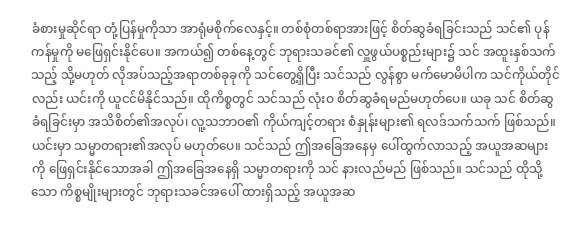ခံစားမှုဆိုင်ရာ တုံ့ပြန်မှုကိုသာ အာရုံမစိုက်လေနှင့်။ တစ်စုံတစ်ရာအားဖြင့် စိတ်ဆွခံရခြင်းသည် သင်၏ ပုန်ကန်မှုကို မဖြေရှင်းနိုင်ပေ။ အကယ်၍ တစ်နေ့တွင် ဘုရားသခင်၏ လှူဖွယ်ပစ္စည်းများ၌ သင် အထူးနှစ်သက်သည့် သို့မဟုတ် လိုအပ်သည့်အရာတစ်ခုခုကို သင်တွေ့ရှိပြီး သင်သည် လွန်စွာ မက်မောမိပါက သင်ကိုယ်တိုင်လည်း ယင်းကို ယူငင်မိနိုင်သည်။ ထိုကိစ္စတွင် သင်သည် လုံးဝ စိတ်ဆွခံရမည်မဟုတ်ပေ။ ယခု သင် စိတ်ဆွခံရခြင်းမှာ အသိစိတ်၏အလုပ်၊ လူ့သဘာဝ၏ ကိုယ်ကျင့်တရား စံနှုန်းများ၏ ရလဒ်သက်သက် ဖြစ်သည်။ ယင်းမှာ သမ္မာတရား၏အလုပ် မဟုတ်ပေ။ သင်သည် ဤအခြေအနေမှ ပေါ်ထွက်လာသည့် အယူအဆများကို ဖြေရှင်းနိုင်သောအခါ ဤအခြေအနေရှိ သမ္မာတရားကို သင် နားလည်မည် ဖြစ်သည်။ သင်သည် ထိုသို့သော ကိစ္စမျိုးများတွင် ဘုရားသခင်အပေါ် ထားရှိသည့် အယူအဆ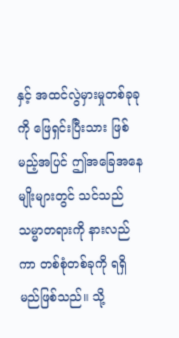နှင့် အထင်လွဲမှားမှုတစ်ခုခုကို ဖြေရှင်းပြီးသား ဖြစ်မည့်အပြင် ဤအခြေအနေမျိုးများတွင် သင်သည် သမ္မာတရားကို နားလည်ကာ တစ်စုံတစ်ခုကို ရရှိမည်ဖြစ်သည်။ သို့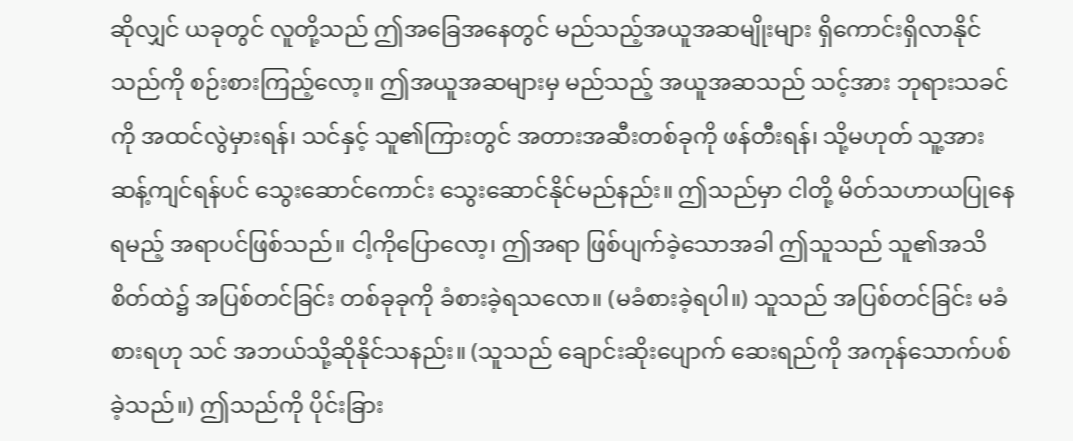ဆိုလျှင် ယခုတွင် လူတို့သည် ဤအခြေအနေတွင် မည်သည့်အယူအဆမျိုးများ ရှိကောင်းရှိလာနိုင်သည်ကို စဉ်းစားကြည့်လော့။ ဤအယူအဆများမှ မည်သည့် အယူအဆသည် သင့်အား ဘုရားသခင်ကို အထင်လွဲမှားရန်၊ သင်နှင့် သူ၏ကြားတွင် အတားအဆီးတစ်ခုကို ဖန်တီးရန်၊ သို့မဟုတ် သူ့အား ဆန့်ကျင်ရန်ပင် သွေးဆောင်ကောင်း သွေးဆောင်နိုင်မည်နည်း။ ဤသည်မှာ ငါတို့ မိတ်သဟာယပြုနေရမည့် အရာပင်ဖြစ်သည်။ ငါ့ကိုပြောလော့၊ ဤအရာ ဖြစ်ပျက်ခဲ့သောအခါ ဤသူသည် သူ၏အသိစိတ်ထဲ၌ အပြစ်တင်ခြင်း တစ်ခုခုကို ခံစားခဲ့ရသလော။ (မခံစားခဲ့ရပါ။) သူသည် အပြစ်တင်ခြင်း မခံစားရဟု သင် အဘယ်သို့ဆိုနိုင်သနည်း။ (သူသည် ချောင်းဆိုးပျောက် ဆေးရည်ကို အကုန်သောက်ပစ်ခဲ့သည်။) ဤသည်ကို ပိုင်းခြား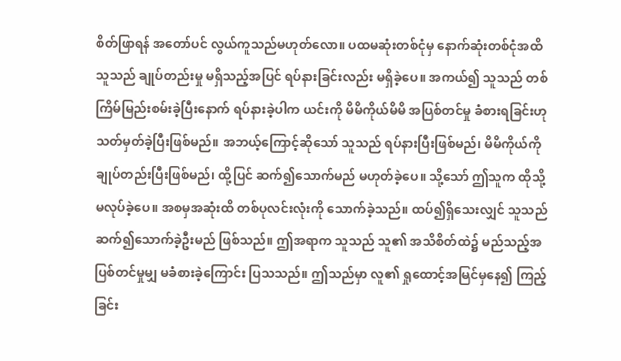စိတ်ဖြာရန် အတော်ပင် လွယ်ကူသည်မဟုတ်လော။ ပထမဆုံးတစ်ငုံမှ နောက်ဆုံးတစ်ငုံအထိ သူသည် ချုပ်တည်းမှု မရှိသည့်အပြင် ရပ်နားခြင်းလည်း မရှိခဲ့ပေ။ အကယ်၍ သူသည် တစ်ကြိမ်မြည်းစမ်းခဲ့ပြီးနောက် ရပ်နားခဲ့ပါက ယင်းကို မိမိကိုယ်မိမိ အပြစ်တင်မှု ခံစားရခြင်းဟု သတ်မှတ်ခဲ့ပြီးဖြစ်မည်။ အဘယ့်ကြောင့်ဆိုသော် သူသည် ရပ်နားပြီးဖြစ်မည်၊ မိမိကိုယ်ကို ချုပ်တည်းပြီးဖြစ်မည်၊ ထို့ပြင် ဆက်၍သောက်မည် မဟုတ်ခဲ့ပေ။ သို့သော် ဤသူက ထိုသို့မလုပ်ခဲ့ပေ။ အစမှအဆုံးထိ တစ်ပုလင်းလုံးကို သောက်ခဲ့သည်။ ထပ်၍ရှိသေးလျှင် သူသည် ဆက်၍သောက်ခဲ့ဦးမည် ဖြစ်သည်။ ဤအရာက သူသည် သူ၏ အသိစိတ်ထဲ၌ မည်သည့်အပြစ်တင်မှုမျှ မခံစားခဲ့ကြောင်း ပြသသည်။ ဤသည်မှာ လူ၏ ရှုထောင့်အမြင်မှနေ၍ ကြည့်ခြင်း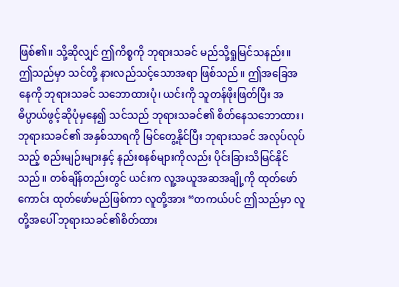ဖြစ်၏။ သို့ဆိုလျှင် ဤကိစ္စကို ဘုရားသခင် မည်သို့ရှုမြင်သနည်း။ ဤသည်မှာ သင်တို့ နားလည်သင့်သောအရာ ဖြစ်သည်။ ဤအခြေအနေကို ဘုရားသခင် သဘောထားပုံ၊ ယင်းကို သူတန်ဖိုးဖြတ်ပြီး အဓိပ္ပာယ်ဖွင့်ဆိုပုံမှနေ၍ သင်သည် ဘုရားသခင်၏ စိတ်နေသဘောထား၊ ဘုရားသခင်၏ အနှစ်သာရကို မြင်တွေ့နိုင်ပြီး ဘုရားသခင် အလုပ်လုပ်သည့် စည်းမျဉ်းများနှင့် နည်းစနစ်များကိုလည်း ပိုင်းခြားသိမြင်နိုင်သည်။ တစ်ချိန်တည်းတွင် ယင်းက လူ့အယူအဆအချို့ကို ထုတ်ဖော်ကောင်း ထုတ်ဖော်မည်ဖြစ်ကာ လူတို့အား “တကယ်ပင် ဤသည်မှာ လူတို့အပေါ် ဘုရားသခင်၏စိတ်ထား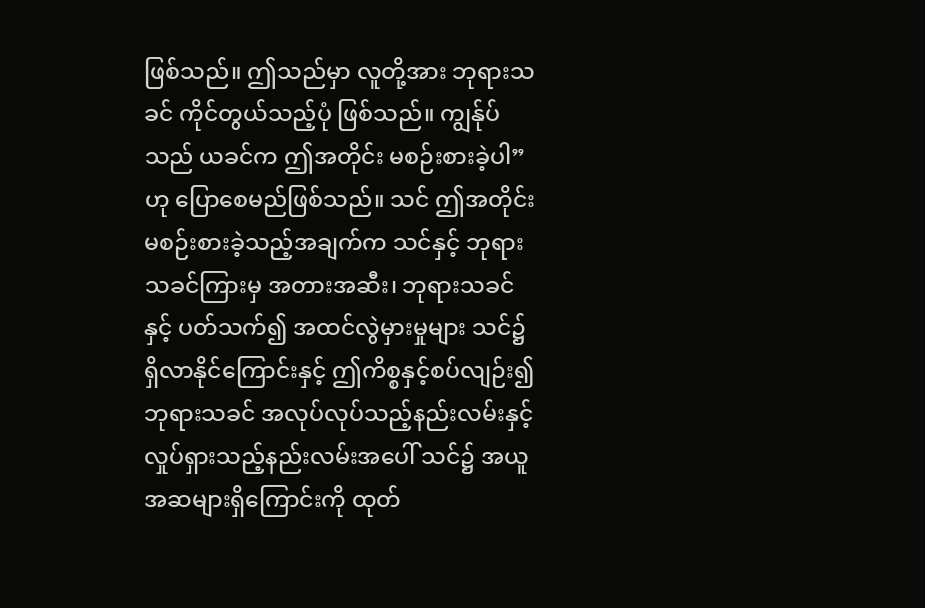ဖြစ်သည်။ ဤသည်မှာ လူတို့အား ဘုရားသခင် ကိုင်တွယ်သည့်ပုံ ဖြစ်သည်။ ကျွန်ုပ်သည် ယခင်က ဤအတိုင်း မစဉ်းစားခဲ့ပါ” ဟု ပြောစေမည်ဖြစ်သည်။ သင် ဤအတိုင်း မစဉ်းစားခဲ့သည့်အချက်က သင်နှင့် ဘုရားသခင်ကြားမှ အတားအဆီး၊ ဘုရားသခင်နှင့် ပတ်သက်၍ အထင်လွဲမှားမှုများ သင်၌ ရှိလာနိုင်ကြောင်းနှင့် ဤကိစ္စနှင့်စပ်လျဉ်း၍ ဘုရားသခင် အလုပ်လုပ်သည့်နည်းလမ်းနှင့် လှုပ်ရှားသည့်နည်းလမ်းအပေါ် သင်၌ အယူအဆများရှိကြောင်းကို ထုတ်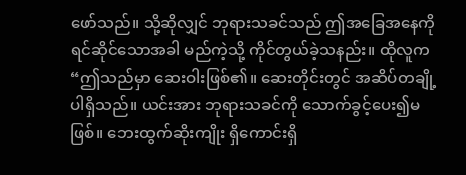ဖော်သည်။ သို့ဆိုလျှင် ဘုရားသခင်သည် ဤအခြေအနေကို ရင်ဆိုင်သောအခါ မည်ကဲ့သို့ ကိုင်တွယ်ခဲ့သနည်း။ ထိုလူက “ဤသည်မှာ ဆေးဝါးဖြစ်၏။ ဆေးတိုင်းတွင် အဆိပ်တချို့ ပါရှိသည်။ ယင်းအား ဘုရားသခင်ကို သောက်ခွင့်ပေး၍မဖြစ်။ ဘေးထွက်ဆိုးကျိုး ရှိကောင်းရှိ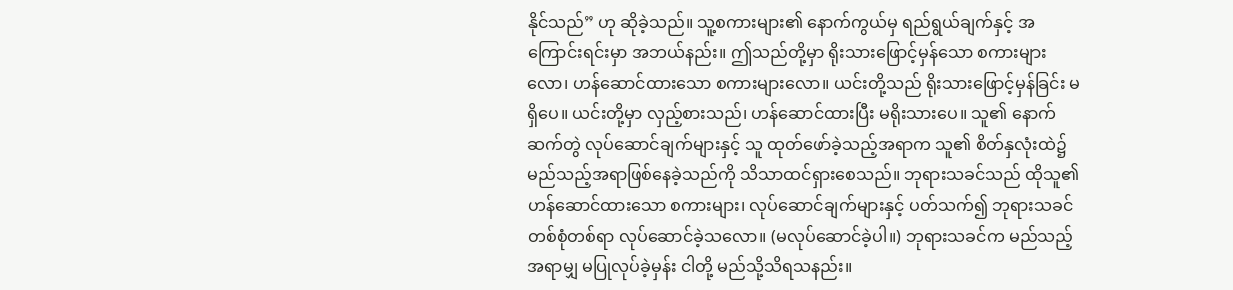နိုင်သည်” ဟု ဆိုခဲ့သည်။ သူ့စကားများ၏ နောက်ကွယ်မှ ရည်ရွယ်ချက်နှင့် အကြောင်းရင်းမှာ အဘယ်နည်း။ ဤသည်တို့မှာ ရိုးသားဖြောင့်မှန်သော စကားများလော၊ ဟန်ဆောင်ထားသော စကားများလော။ ယင်းတို့သည် ရိုးသားဖြောင့်မှန်ခြင်း မရှိပေ။ ယင်းတို့မှာ လှည့်စားသည်၊ ဟန်ဆောင်ထားပြီး မရိုးသားပေ။ သူ၏ နောက်ဆက်တွဲ လုပ်ဆောင်ချက်များနှင့် သူ ထုတ်ဖော်ခဲ့သည့်အရာက သူ၏ စိတ်နှလုံးထဲ၌ မည်သည့်အရာဖြစ်နေခဲ့သည်ကို သိသာထင်ရှားစေသည်။ ဘုရားသခင်သည် ထိုသူ၏ ဟန်ဆောင်ထားသော စကားများ၊ လုပ်ဆောင်ချက်များနှင့် ပတ်သက်၍ ဘုရားသခင် တစ်စုံတစ်ရာ လုပ်ဆောင်ခဲ့သလော။ (မလုပ်ဆောင်ခဲ့ပါ။) ဘုရားသခင်က မည်သည့်အရာမျှ မပြုလုပ်ခဲ့မှန်း ငါတို့ မည်သို့သိရသနည်း။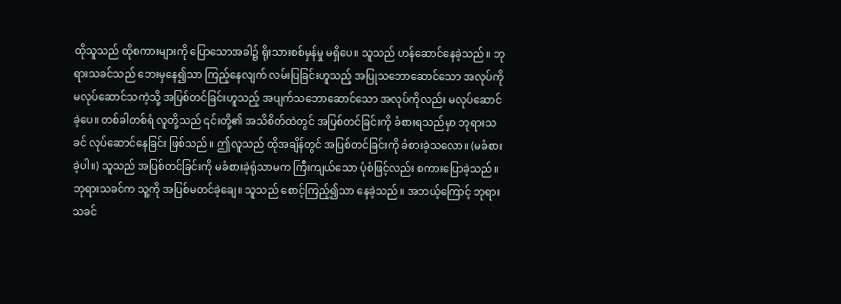ထိုသူသည် ထိုစကားများကို ပြောသောအခါ၌ ရိုးသားစစ်မှန်မှု မရှိပေ။ သူသည် ဟန်ဆောင်နေခဲ့သည်။ ဘုရားသခင်သည် ဘေးမှနေ၍သာ ကြည့်နေလျက် လမ်းပြခြင်းဟူသည့် အပြုသဘောဆောင်သော အလုပ်ကို မလုပ်ဆောင်သကဲ့သို့ အပြစ်တင်ခြင်းဟူသည့် အပျက်သဘောဆောင်သော အလုပ်ကိုလည်း မလုပ်ဆောင်ခဲ့ပေ။ တစ်ခါတစ်ရံ လူတို့သည် ၎င်းတို့၏ အသိစိတ်ထဲတွင် အပြစ်တင်ခြင်းကို ခံစားရသည်မှာ ဘုရားသခင် လုပ်ဆောင်နေခြင်း ဖြစ်သည်။ ဤလူသည် ထိုအချိန်တွင် အပြစ်တင်ခြင်းကို ခံစားခဲ့သလော။ (မခံစားခဲ့ပါ။) သူသည် အပြစ်တင်ခြင်းကို မခံစားခဲ့ရုံသာမက ကြီးကျယ်သော ပုံစံဖြင့်လည်း စကားပြောခဲ့သည်။ ဘုရားသခင်က သူ့ကို အပြစ်မတင်ခဲ့ချေ။ သူသည် စောင့်ကြည့်၍သာ နေခဲ့သည်။ အဘယ့်ကြောင့် ဘုရားသခင်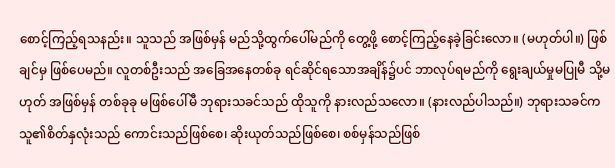စောင့်ကြည့်ရသနည်း။ သူသည် အဖြစ်မှန် မည်သို့ထွက်ပေါ်မည်ကို တွေ့ဖို့ စောင့်ကြည့်နေခဲ့ခြင်းလော။ (မဟုတ်ပါ။) ဖြစ်ချင်မှ ဖြစ်ပေမည်။ လူတစ်ဦးသည် အခြေအနေတစ်ခု ရင်ဆိုင်ရသောအချိန်၌ပင် ဘာလုပ်ရမည်ကို ရွေးချယ်မှုမပြုမီ သို့မဟုတ် အဖြစ်မှန် တစ်ခုခု မဖြစ်ပေါ်မီ ဘုရားသခင်သည် ထိုသူကို နားလည်သလော။ (နားလည်ပါသည်။) ဘုရားသခင်က သူ၏စိတ်နှလုံးသည် ကောင်းသည်ဖြစ်စေ၊ ဆိုးယုတ်သည်ဖြစ်စေ၊ စစ်မှန်သည်ဖြစ်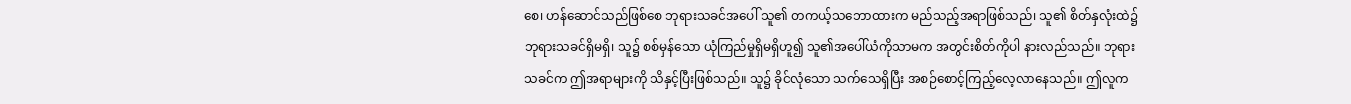စေ၊ ဟန်ဆောင်သည်ဖြစ်စေ ဘုရားသခင်အပေါ် သူ၏ တကယ့်သဘောထားက မည်သည့်အရာဖြစ်သည်၊ သူ၏ စိတ်နှလုံးထဲ၌ ဘုရားသခင်ရှိမရှိ၊ သူ၌ စစ်မှန်သော ယုံကြည်မှုရှိမရှိဟူ၍ သူ၏အပေါ်ယံကိုသာမက အတွင်းစိတ်ကိုပါ နားလည်သည်။ ဘုရားသခင်က ဤအရာများကို သိနှင့်ပြီးဖြစ်သည်။ သူ၌ ခိုင်လုံသော သက်သေရှိပြီး အစဉ်စောင့်ကြည့်လေ့လာနေသည်။ ဤလူက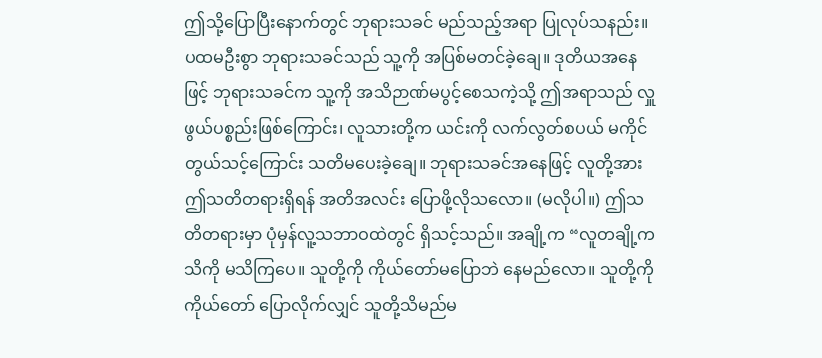ဤသို့ပြောပြီးနောက်တွင် ဘုရားသခင် မည်သည့်အရာ ပြုလုပ်သနည်း။ ပထမဦးစွာ ဘုရားသခင်သည် သူ့ကို အပြစ်မတင်ခဲ့ချေ။ ဒုတိယအနေဖြင့် ဘုရားသခင်က သူ့ကို အသိဉာဏ်မပွင့်စေသကဲ့သို့ ဤအရာသည် လှူဖွယ်ပစ္စည်းဖြစ်ကြောင်း၊ လူသားတို့က ယင်းကို လက်လွတ်စပယ် မကိုင်တွယ်သင့်ကြောင်း သတိမပေးခဲ့ချေ။ ဘုရားသခင်အနေဖြင့် လူတို့အား ဤသတိတရားရှိရန် အတိအလင်း ပြောဖို့လိုသလော။ (မလိုပါ။) ဤသတိတရားမှာ ပုံမှန်လူ့သဘာဝထဲတွင် ရှိသင့်သည်။ အချို့က “လူတချို့က သိကို မသိကြပေ။ သူတို့ကို ကိုယ်တော်မပြောဘဲ နေမည်လော။ သူတို့ကို ကိုယ်တော် ပြောလိုက်လျှင် သူတို့သိမည်မ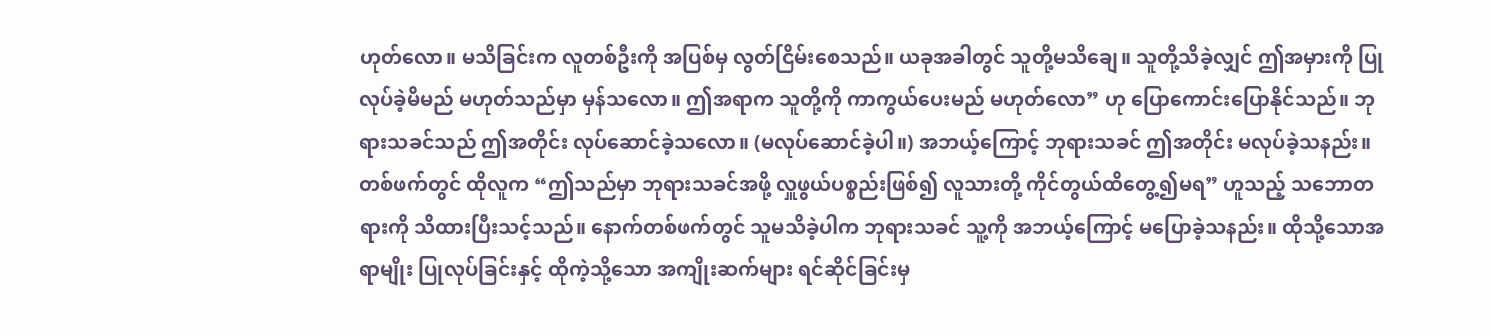ဟုတ်လော။ မသိခြင်းက လူတစ်ဦးကို အပြစ်မှ လွတ်ငြိမ်းစေသည်။ ယခုအခါတွင် သူတို့မသိချေ။ သူတို့သိခဲ့လျှင် ဤအမှားကို ပြုလုပ်ခဲ့မိမည် မဟုတ်သည်မှာ မှန်သလော။ ဤအရာက သူတို့ကို ကာကွယ်ပေးမည် မဟုတ်လော” ဟု ပြောကောင်းပြောနိုင်သည်။ ဘုရားသခင်သည် ဤအတိုင်း လုပ်ဆောင်ခဲ့သလော။ (မလုပ်ဆောင်ခဲ့ပါ။) အဘယ့်ကြောင့် ဘုရားသခင် ဤအတိုင်း မလုပ်ခဲ့သနည်း။ တစ်ဖက်တွင် ထိုလူက “ဤသည်မှာ ဘုရားသခင်အဖို့ လှူဖွယ်ပစ္စည်းဖြစ်၍ လူသားတို့ ကိုင်တွယ်ထိတွေ့၍မရ” ဟူသည့် သဘောတရားကို သိထားပြီးသင့်သည်။ နောက်တစ်ဖက်တွင် သူမသိခဲ့ပါက ဘုရားသခင် သူ့ကို အဘယ့်ကြောင့် မပြောခဲ့သနည်း။ ထိုသို့သောအရာမျိုး ပြုလုပ်ခြင်းနှင့် ထိုကဲ့သို့သော အကျိုးဆက်များ ရင်ဆိုင်ခြင်းမှ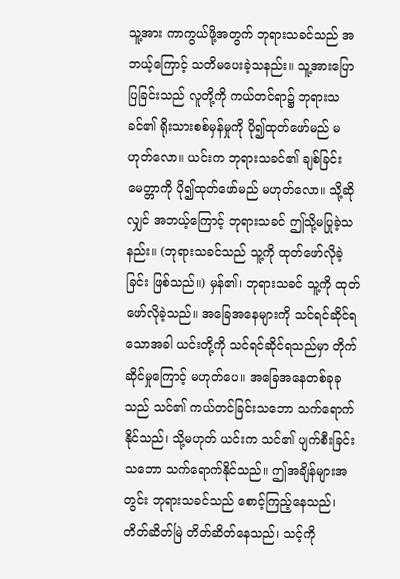သူ့အား ကာကွယ်ဖို့အတွက် ဘုရားသခင်သည် အဘယ့်ကြောင့် သတိမပေးခဲ့သနည်း။ သူ့အားပြောပြခြင်းသည် လူတို့ကို ကယ်တင်ရာ၌ ဘုရားသခင်၏ ရိုးသားစစ်မှန်မှုကို ပို၍ထုတ်ဖော်မည် မဟုတ်လော။ ယင်းက ဘုရားသခင်၏ ချစ်ခြင်းမေတ္တာကို ပို၍ထုတ်ဖော်မည် မဟုတ်လော။ သို့ဆိုလျှင် အဘယ့်ကြောင့် ဘုရားသခင် ဤသို့မပြုခဲ့သနည်း။ (ဘုရားသခင်သည် သူ့ကို ထုတ်ဖော်လိုခဲ့ခြင်း ဖြစ်သည်။) မှန်၏၊ ဘုရားသခင် သူ့ကို ထုတ်ဖော်လိုခဲ့သည်။ အခြေအနေများကို သင်ရင်ဆိုင်ရသောအခါ ယင်းတို့ကို သင်ရင်ဆိုင်ရသည်မှာ တိုက်ဆိုင်မှုကြောင့် မဟုတ်ပေ။ အခြေအနေတစ်ခုခုသည် သင်၏ ကယ်တင်ခြင်းသဘော သက်ရောက်နိုင်သည်၊ သို့မဟုတ် ယင်းက သင်၏ ပျက်စီးခြင်းသဘော သက်ရောက်နိုင်သည်။ ဤအချိန်များအတွင်း ဘုရားသခင်သည် စောင့်ကြည့်နေသည်၊ တိတ်ဆိတ်မြဲ တိတ်ဆိတ်နေသည်၊ သင့်ကို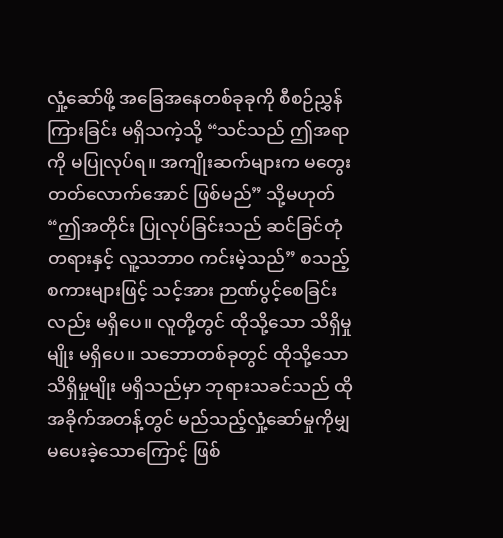လှုံ့ဆော်ဖို့ အခြေအနေတစ်ခုခုကို စီစဉ်ညွှန်ကြားခြင်း မရှိသကဲ့သို့ “သင်သည် ဤအရာကို မပြုလုပ်ရ။ အကျိုးဆက်များက မတွေးတတ်လောက်အောင် ဖြစ်မည်” သို့မဟုတ် “ဤအတိုင်း ပြုလုပ်ခြင်းသည် ဆင်ခြင်တုံတရားနှင့် လူ့သဘာဝ ကင်းမဲ့သည်” စသည့် စကားများဖြင့် သင့်အား ဉာဏ်ပွင့်စေခြင်းလည်း မရှိပေ။ လူတို့တွင် ထိုသို့သော သိရှိမှုမျိုး မရှိပေ။ သဘောတစ်ခုတွင် ထိုသို့သော သိရှိမှုမျိုး မရှိသည်မှာ ဘုရားသခင်သည် ထိုအခိုက်အတန့်တွင် မည်သည့်လှုံ့ဆော်မှုကိုမျှ မပေးခဲ့သောကြောင့် ဖြစ်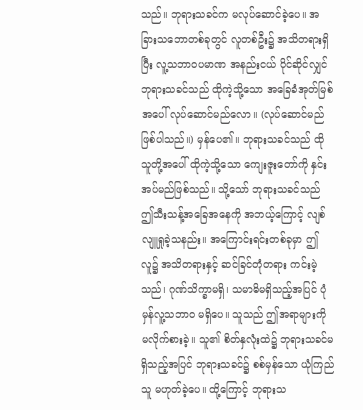သည်။ ဘုရားသခင်က မလုပ်ဆောင်ခဲ့ပေ။ အခြားသဘောတစ်ခုတွင် လူတစ်ဦး၌ အသိတရားရှိပြီး လူ့သဘာဝပမာဏ အနည်းငယ် ပိုင်ဆိုင်လျှင် ဘုရားသခင်သည် ထိုကဲ့သို့သော အခြေခံအုတ်မြစ်အပေါ် လုပ်ဆောင်မည်လော။ (လုပ်ဆောင်မည် ဖြစ်ပါသည်။) မှန်ပေ၏။ ဘုရားသခင်သည် ထိုသူတို့အပေါ် ထိုကဲ့သို့သော ကျေးဇူးတော်ကို နှင်းအပ်မည်ဖြစ်သည်။ သို့သော် ဘုရားသခင်သည် ဤသီးသန့်အခြေအနေကို အဘယ့်ကြောင့် လျစ်လျူရှုခဲ့သနည်း။ အကြောင်းရင်းတစ်ခုမှာ ဤလူ၌ အသိတရားနှင့် ဆင်ခြင်တုံတရား ကင်းမဲ့သည်၊ ဂုဏ်သိက္ခာမရှိ၊ သမာဓိမရှိသည့်အပြင် ပုံမှန်လူ့သဘာဝ မရှိပေ။ သူသည် ဤအရာများကို မလိုက်စားခဲ့။ သူ၏ စိတ်နှလုံးထဲ၌ ဘုရားသခင်မရှိသည့်အပြင် ဘုရားသခင်၌ စစ်မှန်သော ယုံကြည်သူ မဟုတ်ခဲ့ပေ။ ထို့ကြောင့် ဘုရားသ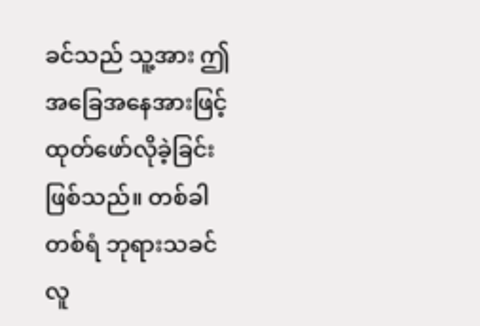ခင်သည် သူ့အား ဤအခြေအနေအားဖြင့် ထုတ်ဖော်လိုခဲ့ခြင်း ဖြစ်သည်။ တစ်ခါတစ်ရံ ဘုရားသခင် လူ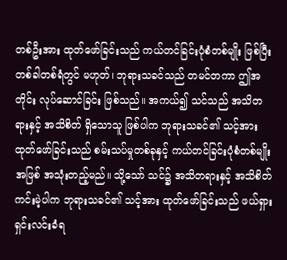တစ်ဦးအား ထုတ်ဖော်ခြင်းသည် ကယ်တင်ခြင်းပုံစံတစ်မျိုး ဖြစ်ပြီး တစ်ခါတစ်ရံတွင် မဟုတ်၊ ဘုရားသခင်သည် တမင်တကာ ဤအတိုင်း လုပ်ဆောင်ခြင်း ဖြစ်သည်။ အကယ်၍ သင်သည် အသိတရားနှင့် အသိစိတ် ရှိသောသူ ဖြစ်ပါက ဘုရားသခင်၏ သင့်အား ထုတ်ဖော်ခြင်းသည် စမ်းသပ်မှုတစ်ခုနှင့် ကယ်တင်ခြင်းပုံစံတစ်မျိုးအဖြစ် အသုံးတည့်မည်။ သို့သော် သင်၌ အသိတရားနှင့် အသိစိတ် ကင်းမဲ့ပါက ဘုရားသခင်၏ သင့်အား ထုတ်ဖော်ခြင်းသည် ဖယ်ရှားရှင်းလင်းခံရ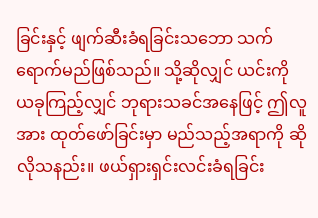ခြင်းနှင့် ဖျက်ဆီးခံရခြင်းသဘော သက်ရောက်မည်ဖြစ်သည်။ သို့ဆိုလျှင် ယင်းကို ယခုကြည့်လျှင် ဘုရားသခင်အနေဖြင့် ဤလူအား ထုတ်ဖော်ခြင်းမှာ မည်သည့်အရာကို ဆိုလိုသနည်း။ ဖယ်ရှားရှင်းလင်းခံရခြင်း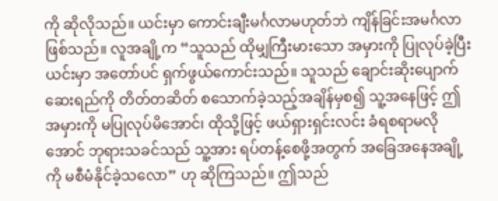ကို ဆိုလိုသည်။ ယင်းမှာ ကောင်းချီးမင်္ဂလာမဟုတ်ဘဲ ကျိန်ခြင်းအမင်္ဂလာဖြစ်သည်။ လူအချို့က “သူသည် ထိုမျှကြီးမားသော အမှားကို ပြုလုပ်ခဲ့ပြီး ယင်းမှာ အတော်ပင် ရှက်ဖွယ်ကောင်းသည်။ သူသည် ချောင်းဆိုးပျောက်ဆေးရည်ကို တိတ်တဆိတ် စသောက်ခဲ့သည့်အချိန်မှစ၍ သူ့အနေဖြင့် ဤအမှားကို မပြုလုပ်မိအောင်၊ ထိုသို့ဖြင့် ဖယ်ရှားရှင်းလင်း ခံရစရာမလိုအောင် ဘုရားသခင်သည် သူ့အား ရပ်တန့်စေဖို့အတွက် အခြေအနေအချို့ကို မစီမံနိုင်ခဲ့သလော” ဟု ဆိုကြသည်။ ဤသည်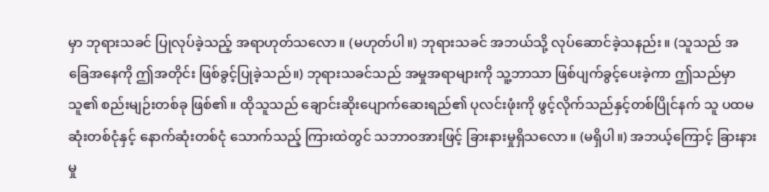မှာ ဘုရားသခင် ပြုလုပ်ခဲ့သည့် အရာဟုတ်သလော။ (မဟုတ်ပါ။) ဘုရားသခင် အဘယ်သို့ လုပ်ဆောင်ခဲ့သနည်း။ (သူသည် အခြေအနေကို ဤအတိုင်း ဖြစ်ခွင့်ပြုခဲ့သည်။) ဘုရားသခင်သည် အမှုအရာများကို သူ့ဘာသာ ဖြစ်ပျက်ခွင့်ပေးခဲ့ကာ ဤသည်မှာ သူ၏ စည်းမျဉ်းတစ်ခု ဖြစ်၏။ ထိုသူသည် ချောင်းဆိုးပျောက်ဆေးရည်၏ ပုလင်းဖုံးကို ဖွင့်လိုက်သည်နှင့်တစ်ပြိုင်နက် သူ ပထမဆုံးတစ်ငုံနှင့် နောက်ဆုံးတစ်ငုံ သောက်သည့် ကြားထဲတွင် သဘာဝအားဖြင့် ခြားနားမှုရှိသလော။ (မရှိပါ။) အဘယ့်ကြောင့် ခြားနားမှု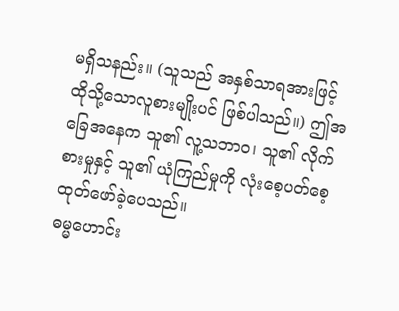မရှိသနည်း။ (သူသည် အနှစ်သာရအားဖြင့် ထိုသို့သောလူစားမျိုးပင် ဖြစ်ပါသည်။) ဤအခြေအနေက သူ၏ လူ့သဘာဝ၊ သူ၏ လိုက်စားမှုနှင့် သူ၏ ယုံကြည်မှုကို လုံးစေ့ပတ်စေ့ ထုတ်ဖော်ခဲ့ပေသည်။
ဓမ္မဟောင်း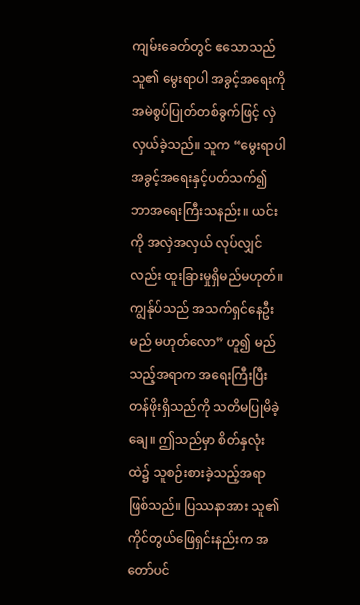ကျမ်းခေတ်တွင် ဧသောသည် သူ၏ မွေးရာပါ အခွင့်အရေးကို အမဲစွပ်ပြုတ်တစ်ခွက်ဖြင့် လှဲလှယ်ခဲ့သည်။ သူက “မွေးရာပါ အခွင့်အရေးနှင့်ပတ်သက်၍ ဘာအရေးကြီးသနည်း။ ယင်းကို အလှဲအလှယ် လုပ်လျှင်လည်း ထူးခြားမှုရှိမည်မဟုတ်။ ကျွန်ုပ်သည် အသက်ရှင်နေဦးမည် မဟုတ်လော” ဟူ၍ မည်သည့်အရာက အရေးကြီးပြီး တန်ဖိုးရှိသည်ကို သတိမပြုမိခဲ့ချေ။ ဤသည်မှာ စိတ်နှလုံးထဲ၌ သူစဉ်းစားခဲ့သည့်အရာ ဖြစ်သည်။ ပြဿနာအား သူ၏ ကိုင်တွယ်ဖြေရှင်းနည်းက အတော်ပင်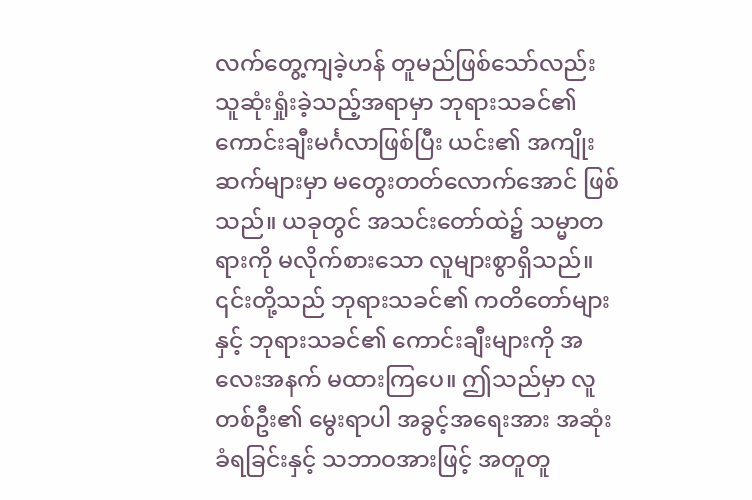လက်တွေ့ကျခဲ့ဟန် တူမည်ဖြစ်သော်လည်း သူဆုံးရှုံးခဲ့သည့်အရာမှာ ဘုရားသခင်၏ ကောင်းချီးမင်္ဂလာဖြစ်ပြီး ယင်း၏ အကျိုးဆက်များမှာ မတွေးတတ်လောက်အောင် ဖြစ်သည်။ ယခုတွင် အသင်းတော်ထဲ၌ သမ္မာတရားကို မလိုက်စားသော လူများစွာရှိသည်။ ၎င်းတို့သည် ဘုရားသခင်၏ ကတိတော်များနှင့် ဘုရားသခင်၏ ကောင်းချီးများကို အလေးအနက် မထားကြပေ။ ဤသည်မှာ လူတစ်ဦး၏ မွေးရာပါ အခွင့်အရေးအား အဆုံးခံရခြင်းနှင့် သဘာဝအားဖြင့် အတူတူ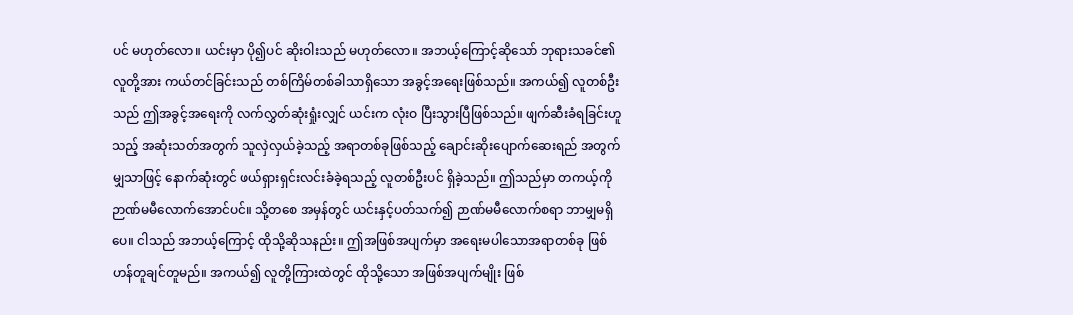ပင် မဟုတ်လော။ ယင်းမှာ ပို၍ပင် ဆိုးဝါးသည် မဟုတ်လော။ အဘယ့်ကြောင့်ဆိုသော် ဘုရားသခင်၏ လူတို့အား ကယ်တင်ခြင်းသည် တစ်ကြိမ်တစ်ခါသာရှိသော အခွင့်အရေးဖြစ်သည်။ အကယ်၍ လူတစ်ဦးသည် ဤအခွင့်အရေးကို လက်လွှတ်ဆုံးရှုံးလျှင် ယင်းက လုံးဝ ပြီးသွားပြီဖြစ်သည်။ ဖျက်ဆီးခံရခြင်းဟူသည့် အဆုံးသတ်အတွက် သူလှဲလှယ်ခဲ့သည့် အရာတစ်ခုဖြစ်သည့် ချောင်းဆိုးပျောက်ဆေးရည် အတွက်မျှသာဖြင့် နောက်ဆုံးတွင် ဖယ်ရှားရှင်းလင်းခံခဲ့ရသည့် လူတစ်ဦးပင် ရှိခဲ့သည်။ ဤသည်မှာ တကယ့်ကို ဉာဏ်မမီလောက်အောင်ပင်။ သို့တစေ အမှန်တွင် ယင်းနှင့်ပတ်သက်၍ ဉာဏ်မမီလောက်စရာ ဘာမျှမရှိပေ။ ငါသည် အဘယ့်ကြောင့် ထိုသို့ဆိုသနည်း။ ဤအဖြစ်အပျက်မှာ အရေးမပါသောအရာတစ်ခု ဖြစ်ဟန်တူချင်တူမည်။ အကယ်၍ လူတို့ကြားထဲတွင် ထိုသို့သော အဖြစ်အပျက်မျိုး ဖြစ်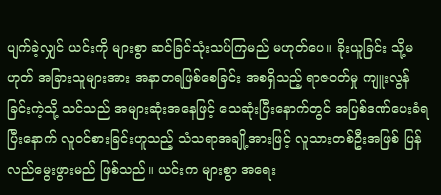ပျက်ခဲ့လျှင် ယင်းကို များစွာ ဆင်ခြင်သုံးသပ်ကြမည် မဟုတ်ပေ။ ခိုးယူခြင်း သို့မဟုတ် အခြားသူများအား အနာတရဖြစ်စေခြင်း အစရှိသည့် ရာဇဝတ်မှု ကျူးလွန်ခြင်းကဲ့သို့ သင်သည် အများဆုံးအနေဖြင့် သေဆုံးပြီးနောက်တွင် အပြစ်ဒဏ်ပေးခံရပြီးနောက် လူဝင်စားခြင်းဟူသည့် သံသရာအချို့အားဖြင့် လူသားတစ်ဦးအဖြစ် ပြန်လည်မွေးဖွားမည် ဖြစ်သည်။ ယင်းက များစွာ အရေး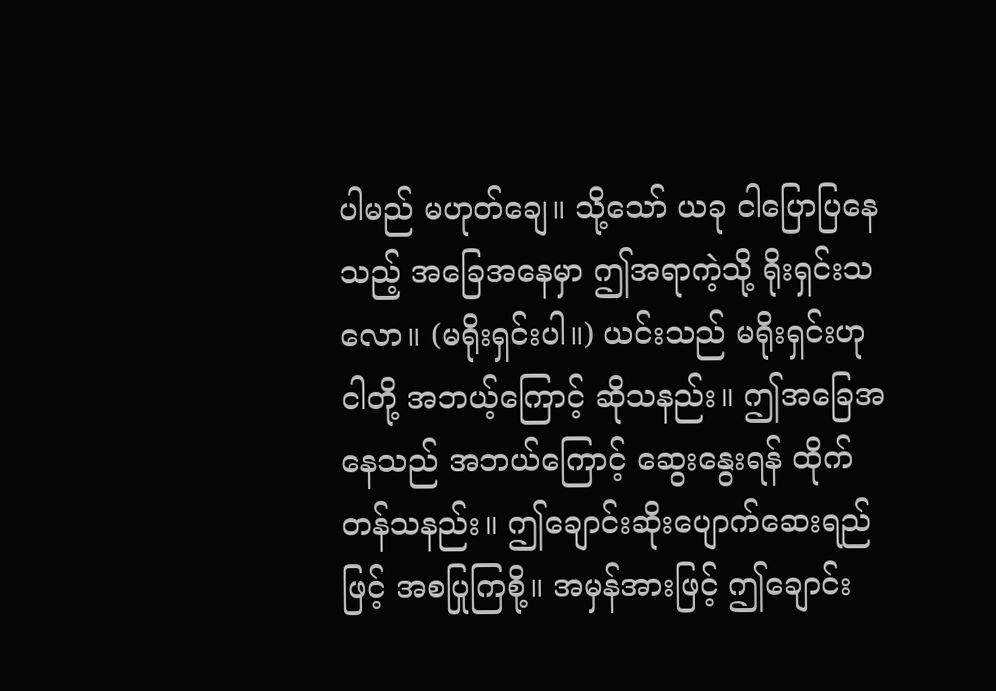ပါမည် မဟုတ်ချေ။ သို့သော် ယခု ငါပြောပြနေသည့် အခြေအနေမှာ ဤအရာကဲ့သို့ ရိုးရှင်းသလော။ (မရိုးရှင်းပါ။) ယင်းသည် မရိုးရှင်းဟု ငါတို့ အဘယ့်ကြောင့် ဆိုသနည်း။ ဤအခြေအနေသည် အဘယ်ကြောင့် ဆွေးနွေးရန် ထိုက်တန်သနည်း။ ဤချောင်းဆိုးပျောက်ဆေးရည်ဖြင့် အစပြုကြစို့။ အမှန်အားဖြင့် ဤချောင်း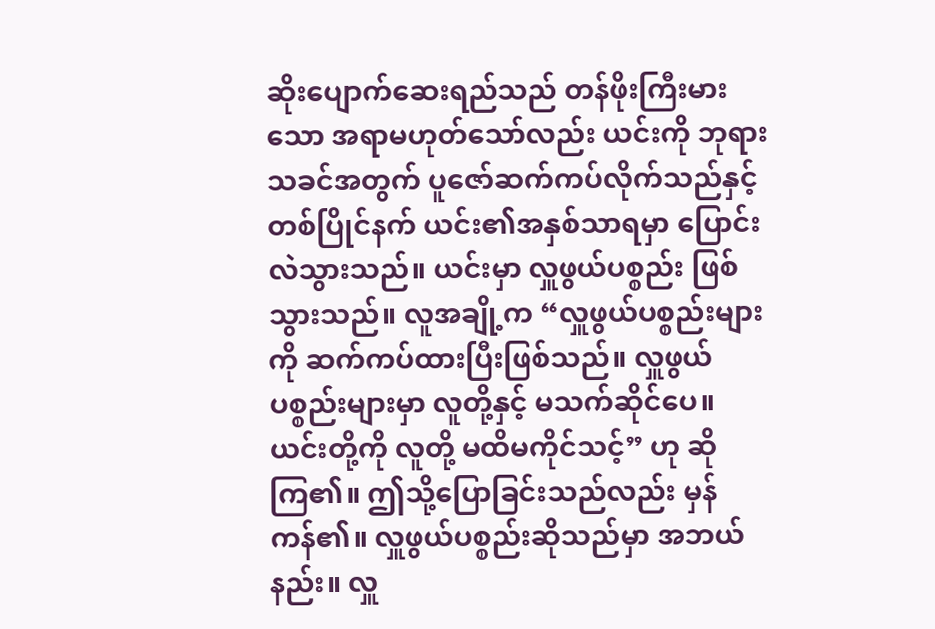ဆိုးပျောက်ဆေးရည်သည် တန်ဖိုးကြီးမားသော အရာမဟုတ်သော်လည်း ယင်းကို ဘုရားသခင်အတွက် ပူဇော်ဆက်ကပ်လိုက်သည်နှင့် တစ်ပြိုင်နက် ယင်း၏အနှစ်သာရမှာ ပြောင်းလဲသွားသည်။ ယင်းမှာ လှူဖွယ်ပစ္စည်း ဖြစ်သွားသည်။ လူအချို့က “လှူဖွယ်ပစ္စည်းများကို ဆက်ကပ်ထားပြီးဖြစ်သည်။ လှူဖွယ်ပစ္စည်းများမှာ လူတို့နှင့် မသက်ဆိုင်ပေ။ ယင်းတို့ကို လူတို့ မထိမကိုင်သင့်” ဟု ဆိုကြ၏။ ဤသို့ပြောခြင်းသည်လည်း မှန်ကန်၏။ လှူဖွယ်ပစ္စည်းဆိုသည်မှာ အဘယ်နည်း။ လှူ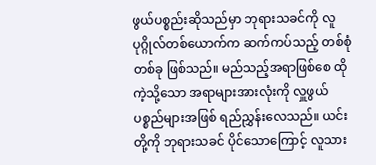ဖွယ်ပစ္စည်းဆိုသည်မှာ ဘုရားသခင်ကို လူပုဂ္ဂိုလ်တစ်ယောက်က ဆက်ကပ်သည့် တစ်စုံတစ်ခု ဖြစ်သည်။ မည်သည့်အရာဖြစ်စေ ထိုကဲ့သို့သော အရာများအားလုံးကို လှူဖွယ်ပစ္စည်များအဖြစ် ရည်ညွှန်းလေသည်။ ယင်းတို့ကို ဘုရားသခင် ပိုင်သောကြောင့် လူသား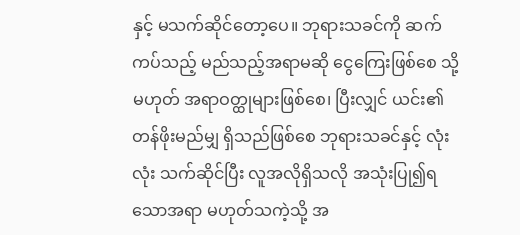နှင့် မသက်ဆိုင်တော့ပေ။ ဘုရားသခင်ကို ဆက်ကပ်သည့် မည်သည့်အရာမဆို ငွေကြေးဖြစ်စေ သို့မဟုတ် အရာဝတ္ထုများဖြစ်စေ၊ ပြီးလျှင် ယင်း၏တန်ဖိုးမည်မျှ ရှိသည်ဖြစ်စေ ဘုရားသခင်နှင့် လုံးလုံး သက်ဆိုင်ပြီး လူအလိုရှိသလို အသုံးပြု၍ရသောအရာ မဟုတ်သကဲ့သို့ အ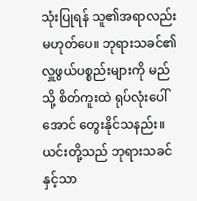သုံးပြုရန် သူ၏အရာလည်း မဟုတ်ပေ။ ဘုရားသခင်၏ လှူဖွယ်ပစ္စည်းများကို မည်သို့ စိတ်ကူးထဲ ရုပ်လုံးပေါ်အောင် တွေးနိုင်သနည်း။ ယင်းတို့သည် ဘုရားသခင်နှင့်သာ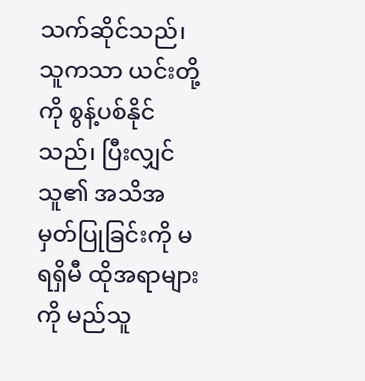သက်ဆိုင်သည်၊ သူကသာ ယင်းတို့ကို စွန့်ပစ်နိုင်သည်၊ ပြီးလျှင် သူ၏ အသိအမှတ်ပြုခြင်းကို မရရှိမီ ထိုအရာများကို မည်သူ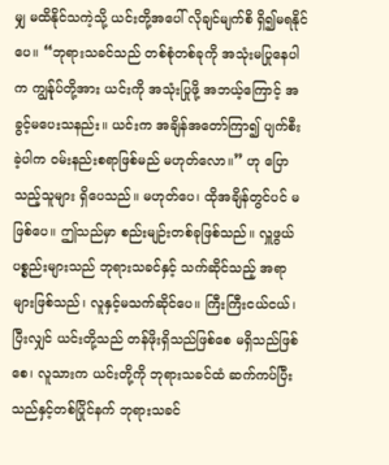မျှ မထိနိုင်သကဲ့သို့ ယင်းတို့အပေါ် လိုချင်မျက်စိ ရှိ၍မရနိုင်ပေ။ “ဘုရားသခင်သည် တစ်စုံတစ်ခုကို အသုံးမပြုနေပါက ကျွန်ုပ်တို့အား ယင်းကို အသုံးပြုဖို့ အဘယ့်ကြောင့် အခွင့်မပေးသနည်း။ ယင်းက အချိန်အတော်ကြာ၍ ပျက်စီးခဲ့ပါက ဝမ်းနည်းစရာဖြစ်မည် မဟုတ်လော။” ဟု ပြောသည့်သူများ ရှိပေသည်။ မဟုတ်ပေ၊ ထိုအချိန်တွင်ပင် မဖြစ်ပေ။ ဤသည်မှာ စည်းမျဉ်းတစ်ခုဖြစ်သည်။ လှူဖွယ်ပစ္စည်းများသည် ဘုရားသခင်နှင့် သက်ဆိုင်သည့် အရာများဖြစ်သည်၊ လူနှင့်မသက်ဆိုင်ပေ။ ကြီးကြီးငယ်ငယ်၊ ပြီးလျှင် ယင်းတို့သည် တန်ဖိုးရှိသည်ဖြစ်စေ မရှိသည်ဖြစ်စေ၊ လူသားက ယင်းတို့ကို ဘုရားသခင်ထံ ဆက်ကပ်ပြီးသည်နှင့်တစ်ပြိုင်နက် ဘုရားသခင်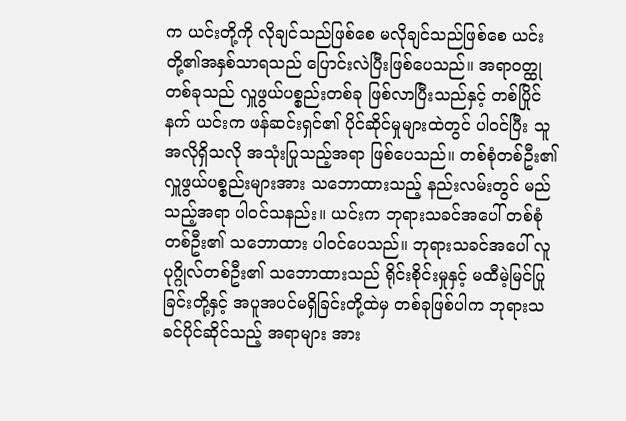က ယင်းတို့ကို လိုချင်သည်ဖြစ်စေ မလိုချင်သည်ဖြစ်စေ ယင်းတို့၏အနှစ်သာရသည် ပြောင်းလဲပြီးဖြစ်ပေသည်။ အရာဝတ္ထုတစ်ခုသည် လှူဖွယ်ပစ္စည်းတစ်ခု ဖြစ်လာပြီးသည်နှင့် တစ်ပြိုင်နက် ယင်းက ဖန်ဆင်းရှင်၏ ပိုင်ဆိုင်မှုများထဲတွင် ပါဝင်ပြီး သူအလိုရှိသလို အသုံးပြုသည့်အရာ ဖြစ်ပေသည်။ တစ်စုံတစ်ဦး၏ လှူဖွယ်ပစ္စည်းများအား သဘောထားသည့် နည်းလမ်းတွင် မည်သည့်အရာ ပါဝင်သနည်း။ ယင်းက ဘုရားသခင်အပေါ် တစ်စုံတစ်ဦး၏ သဘောထား ပါဝင်ပေသည်။ ဘုရားသခင်အပေါ် လူပုဂ္ဂိုလ်တစ်ဦး၏ သဘောထားသည် ရိုင်းစိုင်းမှုနှင့် မထီမဲ့မြင်ပြုခြင်းတို့နှင့် အပူအပင်မရှိခြင်းတို့ထဲမှ တစ်ခုဖြစ်ပါက ဘုရားသခင်ပိုင်ဆိုင်သည့် အရာများ အား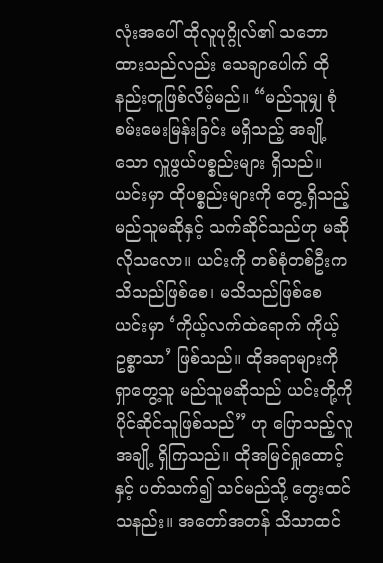လုံးအပေါ် ထိုလူပုဂ္ဂိုလ်၏ သဘောထားသည်လည်း သေချာပေါက် ထိုနည်းတူဖြစ်လိမ့်မည်။ “မည်သူမျှ စုံစမ်းမေးမြန်းခြင်း မရှိသည့် အချို့သော လှူဖွယ်ပစ္စည်းများ ရှိသည်။ ယင်းမှာ ထိုပစ္စည်းများကို တွေ့ရှိသည့်မည်သူမဆိုနှင့် သက်ဆိုင်သည်ဟု မဆိုလိုသလော။ ယင်းကို တစ်စုံတစ်ဦးက သိသည်ဖြစ်စေ၊ မသိသည်ဖြစ်စေ ယင်းမှာ ‘ကိုယ့်လက်ထဲရောက် ကိုယ့်ဥစ္စာသာ’ ဖြစ်သည်။ ထိုအရာများကို ရှာတွေ့သူ မည်သူမဆိုသည် ယင်းတို့ကို ပိုင်ဆိုင်သူဖြစ်သည်” ဟု ပြောသည့်လူအချို့ ရှိကြသည်။ ထိုအမြင်ရှုထောင့်နှင့် ပတ်သက်၍ သင်မည်သို့ တွေးထင်သနည်း။ အတော်အတန် သိသာထင်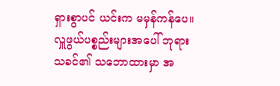ရှားစွာပင် ယင်းက မမှန်ကန်ပေ။ လှူဖွယ်ပစ္စည်းများအပေါ် ဘုရားသခင်၏ သဘောထားမှာ အ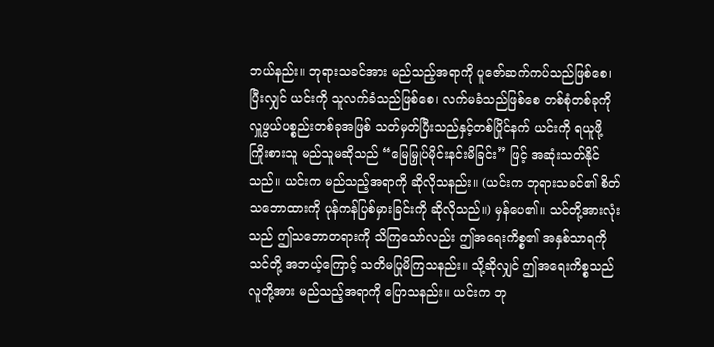ဘယ်နည်း။ ဘုရားသခင်အား မည်သည့်အရာကို ပူဇော်ဆက်ကပ်သည်ဖြစ်စေ၊ ပြီးလျှင် ယင်းကို သူလက်ခံသည်ဖြစ်စေ၊ လက်မခံသည်ဖြစ်စေ တစ်စုံတစ်ခုကို လှူဖွယ်ပစ္စည်းတစ်ခုအဖြစ် သတ်မှတ်ပြီးသည်နှင့်တစ်ပြိုင်နက် ယင်းကို ရယူဖို့ ကြိုးစားသူ မည်သူမဆိုသည် “မြေမြှုပ်မိုင်းနင်းမိခြင်း” ဖြင့် အဆုံးသတ်နိုင်သည်။ ယင်းက မည်သည့်အရာကို ဆိုလိုသနည်း။ (ယင်းက ဘုရားသခင်၏ စိတ်သဘောထားကို ပုန်ကန်ပြစ်မှားခြင်းကို ဆိုလိုသည်။) မှန်ပေ၏။ သင်တို့အားလုံးသည် ဤသဘောတရားကို သိကြသော်လည်း ဤအရေးကိစ္စ၏ အနှစ်သာရကို သင်တို့ အဘယ့်ကြောင့် သတိမပြုမိကြသနည်း။ သို့ဆိုလျှင် ဤအရေးကိစ္စသည် လူတို့အား မည်သည့်အရာကို ပြောသနည်း။ ယင်းက ဘု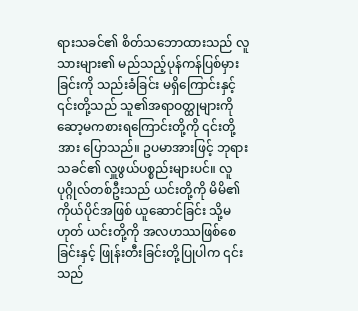ရားသခင်၏ စိတ်သဘောထားသည် လူသားများ၏ မည်သည့်ပုန်ကန်ပြစ်မှားခြင်းကို သည်းခံခြင်း မရှိကြောင်းနှင့် ၎င်းတို့သည် သူ၏အရာဝတ္ထုများကို ဆော့မကစားရကြောင်းတို့ကို ၎င်းတို့အား ပြောသည်။ ဥပမာအားဖြင့် ဘုရားသခင်၏ လှူဖွယ်ပစ္စည်းများပင်။ လူပုဂ္ဂိုလ်တစ်ဦးသည် ယင်းတို့ကို မိမိ၏ကိုယ်ပိုင်အဖြစ် ယူဆောင်ခြင်း သို့မဟုတ် ယင်းတို့ကို အလဟဿဖြစ်စေခြင်းနှင့် ဖြုန်းတီးခြင်းတို့ပြုပါက ၎င်းသည်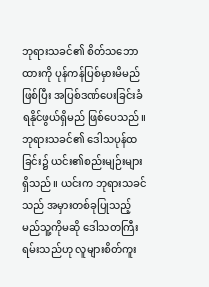ဘုရားသခင်၏ စိတ်သဘောထားကို ပုန်ကန်ပြစ်မှားမိမည် ဖြစ်ပြီး အပြစ်ဒဏ်ပေးခြင်းခံရနိုင်ဖွယ်ရှိမည် ဖြစ်ပေသည်။ ဘုရားသခင်၏ ဒေါသပုန်ထခြင်း၌ ယင်း၏စည်းမျဉ်းများ ရှိသည်။ ယင်းက ဘုရားသခင်သည် အမှားတစ်ခုပြုသည့် မည်သူ့ကိုမဆို ဒေါသတကြီး ရမ်းသည်ဟု လူများစိတ်ကူး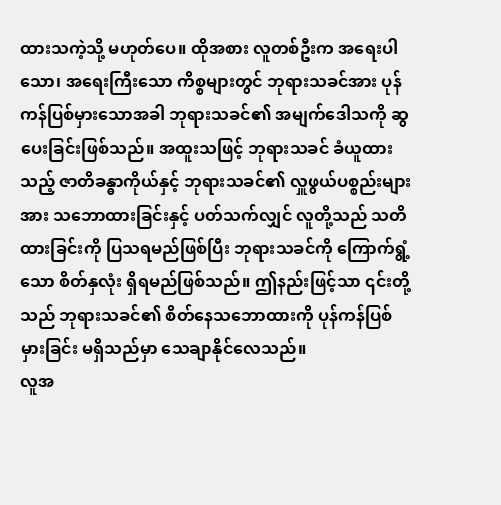ထားသကဲ့သို့ မဟုတ်ပေ။ ထိုအစား လူတစ်ဦးက အရေးပါသော၊ အရေးကြီးသော ကိစ္စများတွင် ဘုရားသခင်အား ပုန်ကန်ပြစ်မှားသောအခါ ဘုရားသခင်၏ အမျက်ဒေါသကို ဆွပေးခြင်းဖြစ်သည်။ အထူးသဖြင့် ဘုရားသခင် ခံယူထားသည့် ဇာတိခန္ဓာကိုယ်နှင့် ဘုရားသခင်၏ လှူဖွယ်ပစ္စည်းများအား သဘောထားခြင်းနှင့် ပတ်သက်လျှင် လူတို့သည် သတိထားခြင်းကို ပြသရမည်ဖြစ်ပြီး ဘုရားသခင်ကို ကြောက်ရွံ့သော စိတ်နှလုံး ရှိရမည်ဖြစ်သည်။ ဤနည်းဖြင့်သာ ၎င်းတို့သည် ဘုရားသခင်၏ စိတ်နေသဘောထားကို ပုန်ကန်ပြစ်မှားခြင်း မရှိသည်မှာ သေချာနိုင်လေသည်။
လူအ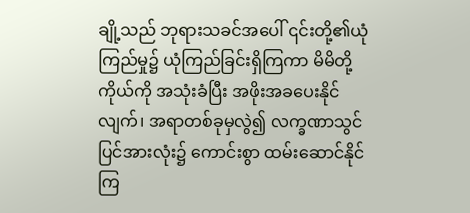ချို့သည် ဘုရားသခင်အပေါ် ၎င်းတို့၏ယုံကြည်မှု၌ ယုံကြည်ခြင်းရှိကြကာ မိမိတို့ကိုယ်ကို အသုံးခံပြီး အဖိုးအခပေးနိုင်လျက်၊ အရာတစ်ခုမှလွဲ၍ လက္ခဏာသွင်ပြင်အားလုံး၌ ကောင်းစွာ ထမ်းဆောင်နိုင်ကြ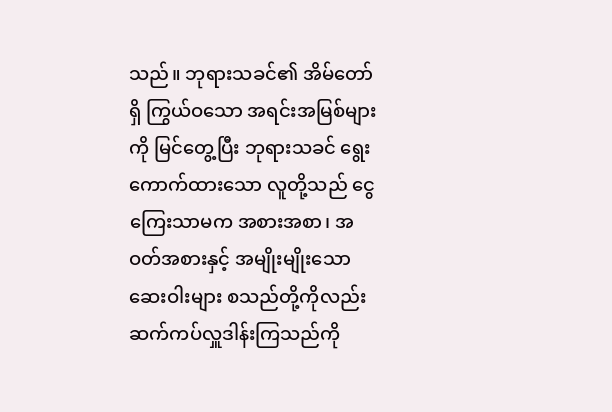သည်။ ဘုရားသခင်၏ အိမ်တော်ရှိ ကြွယ်ဝသော အရင်းအမြစ်များကို မြင်တွေ့ပြီး ဘုရားသခင် ရွေးကောက်ထားသော လူတို့သည် ငွေကြေးသာမက အစားအစာ၊ အဝတ်အစားနှင့် အမျိုးမျိုးသော ဆေးဝါးများ စသည်တို့ကိုလည်း ဆက်ကပ်လှူဒါန်းကြသည်ကို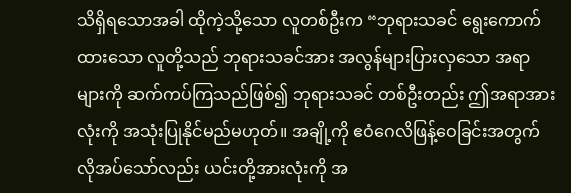သိရှိရသောအခါ ထိုကဲ့သို့သော လူတစ်ဦးက “ဘုရားသခင် ရွေးကောက်ထားသော လူတို့သည် ဘုရားသခင်အား အလွန်များပြားလှသော အရာများကို ဆက်ကပ်ကြသည်ဖြစ်၍ ဘုရားသခင် တစ်ဦးတည်း ဤအရာအားလုံးကို အသုံးပြုနိုင်မည်မဟုတ်။ အချို့ကို ဧဝံဂေလိဖြန့်ဝေခြင်းအတွက် လိုအပ်သော်လည်း ယင်းတို့အားလုံးကို အ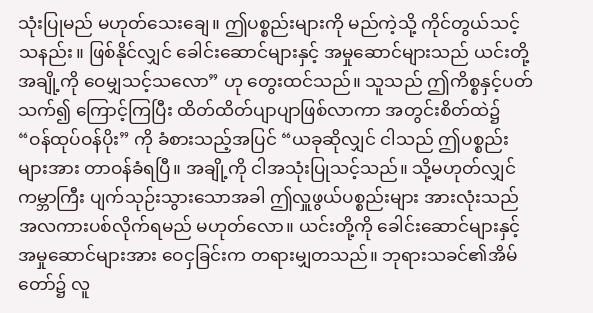သုံးပြုမည် မဟုတ်သေးချေ။ ဤပစ္စည်းများကို မည်ကဲ့သို့ ကိုင်တွယ်သင့်သနည်း။ ဖြစ်နိုင်လျှင် ခေါင်းဆောင်များနှင့် အမှုဆောင်များသည် ယင်းတို့အချို့ကို ဝေမျှသင့်သလော” ဟု တွေးထင်သည်။ သူသည် ဤကိစ္စနှင့်ပတ်သက်၍ ကြောင့်ကြပြီး ထိတ်ထိတ်ပျာပျာဖြစ်လာကာ အတွင်းစိတ်ထဲ၌ “ဝန်ထုပ်ဝန်ပိုး” ကို ခံစားသည့်အပြင် “ယခုဆိုလျှင် ငါသည် ဤပစ္စည်းများအား တာဝန်ခံရပြီ။ အချို့ကို ငါအသုံးပြုသင့်သည်။ သို့မဟုတ်လျှင် ကမ္ဘာကြီး ပျက်သုဉ်းသွားသောအခါ ဤလှူဖွယ်ပစ္စည်းများ အားလုံးသည် အလကားပစ်လိုက်ရမည် မဟုတ်လော။ ယင်းတို့ကို ခေါင်းဆောင်များနှင့် အမှုဆောင်များအား ဝေငှခြင်းက တရားမျှတသည်။ ဘုရားသခင်၏အိမ်တော်၌ လူ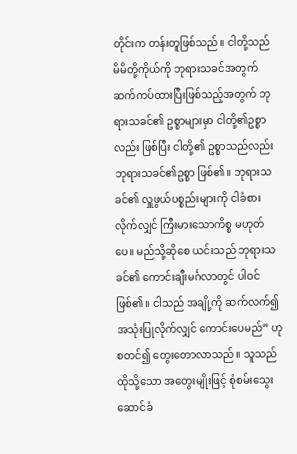တိုင်းက တန်းတူဖြစ်သည်။ ငါတို့သည် မိမိတို့ကိုယ်ကို ဘုရားသခင်အတွက် ဆက်ကပ်ထားပြီးဖြစ်သည့်အတွက် ဘုရားသခင်၏ ဥစ္စာများမှာ ငါတို့၏ဥစ္စာလည်း ဖြစ်ပြီး ငါတို့၏ ဥစ္စာသည်လည်း ဘုရားသခင်၏ဥစ္စာ ဖြစ်၏။ ဘုရားသခင်၏ လှူဖွယ်ပစ္စည်းများကို ငါခံစားလိုက်လျှင် ကြီးမားသောကိစ္စ မဟုတ်ပေ။ မည်သို့ဆိုစေ ယင်းသည် ဘုရားသခင်၏ ကောင်းချီးမင်္ဂလာတွင် ပါဝင်ဖြစ်၏။ ငါသည် အချို့ကို ဆက်လက်၍ အသုံးပြုလိုက်လျှင် ကောင်းပေမည်” ဟု စတင်၍ တွေးတောလာသည်။ သူသည် ထိုသို့သော အတွေးမျိုးဖြင့် စုံစမ်းသွေးဆောင်ခံ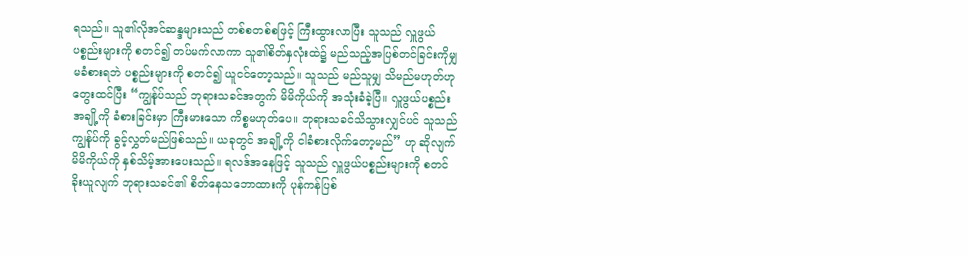ရသည်။ သူ၏လိုအင်ဆန္ဒများသည် တစ်စတစ်စဖြင့် ကြီးထွားလာပြီး သူသည် လှူဖွယ်ပစ္စည်းများကို စတင်၍ တပ်မက်လာကာ သူ၏စိတ်နှလုံးထဲ၌ မည်သည့်အပြစ်တင်ခြင်းကိုမျှ မခံစားရဘဲ ပစ္စည်းများကို စတင်၍ ယူငင်တော့သည်။ သူသည် မည်သူမျှ သိမည်မဟုတ်ဟု တွေးထင်ပြီး “ကျွန်ုပ်သည် ဘုရားသခင်အတွက် မိမိကိုယ်ကို အသုံးခံခဲ့ပြီ။ လှူဖွယ်ပစ္စည်းအချို့ကို ခံစားခြင်းမှာ ကြီးမားသော ကိစ္စမဟုတ်ပေ။ ဘုရားသခင်သိသွားလျှင်ပင် သူသည် ကျွန်ုပ်ကို ခွင့်လွှတ်မည်ဖြစ်သည်။ ယခုတွင် အချို့ကို ငါခံစားလိုက်တော့မည်” ဟု ဆိုလျက် မိမိကိုယ်ကို နှစ်သိမ့်အားပေးသည်။ ရလဒ်အနေဖြင့် သူသည် လှူဖွယ်ပစ္စည်းများကို စတင်ခိုးယူလျက် ဘုရားသခင်၏ စိတ်နေသဘောထားကို ပုန်ကန်ပြစ်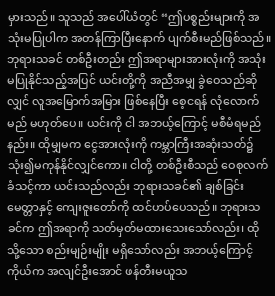မှားသည်။ သူသည် အပေါ်ယံတွင် “ဤပစ္စည်းများကို အသုံးမပြုပါက အတန်ကြာပြီးနောက် ပျက်စီးမည်ဖြစ်သည်။ ဘုရားသခင် တစ်ဦးတည်း ဤအရာများအားလုံးကို အသုံးမပြုနိုင်သည့်အပြင် ယင်းတို့ကို အညီအမျှ ခွဲဝေသည်ဆိုလျှင် လူအမြောက်အမြား ဖြစ်နေပြီး စေ့ငရန် လုံလောက်မည် မဟုတ်ပေ။ ယင်းကို ငါ အဘယ့်ကြောင့် မစီမံရမည်နည်း။ ထိုမျှမက ငွေအားလုံးကို ကမ္ဘာကြီးအဆုံးသတ်၌ သုံး၍မကုန်နိုင်လျှင်ကော။ ငါတို့ တစ်ဦးစီသည် ဝေစုလက်ခံသင့်ကာ ယင်းသည်လည်း ဘုရားသခင်၏ ချစ်ခြင်းမေတ္တာနှင့် ကျေးဇူးတော်ကို ထင်ဟပ်ပေသည်။ ဘုရားသခင်က ဤအရာကို သတ်မှတ်မထားသေးသော်လည်း၊ ထိုသို့သော စည်းမျဉ်းမျိုး မရှိသော်လည်း အဘယ့်ကြောင့် ကိုယ်က အလျင်ဦးအောင် ဖန်တီးမယူသ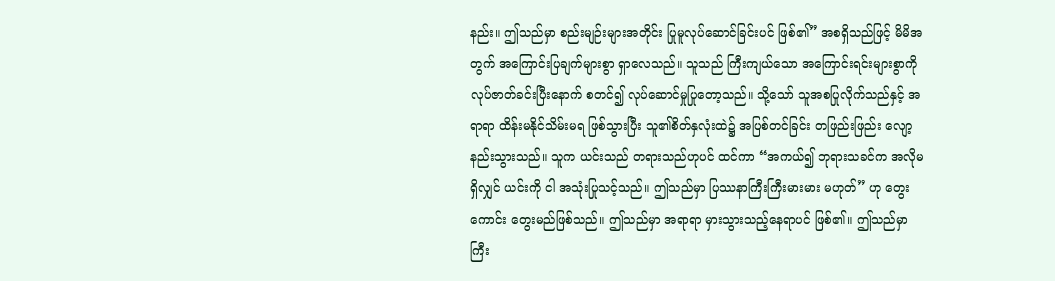နည်း။ ဤသည်မှာ စည်းမျဉ်းများအတိုင်း ပြုမူလုပ်ဆောင်ခြင်းပင် ဖြစ်၏” အစရှိသည်ဖြင့် မိမိအတွက် အကြောင်းပြချက်များစွာ ရှာလေသည်။ သူသည် ကြီးကျယ်သော အကြောင်းရင်းများစွာကို လုပ်ဇာတ်ခင်းပြီးနောက် စတင်၍ လုပ်ဆောင်မှုပြုတော့သည်။ သို့သော် သူအစပြုလိုက်သည်နှင့် အရာရာ ထိန်းမနိုင်သိမ်းမရ ဖြစ်သွားပြီး သူ၏စိတ်နှလုံးထဲ၌ အပြစ်တင်ခြင်း တဖြည်းဖြည်း လျော့နည်းသွားသည်။ သူက ယင်းသည် တရားသည်ဟုပင် ထင်ကာ “အကယ်၍ ဘုရားသခင်က အလိုမရှိလျှင် ယင်းကို ငါ အသုံးပြုသင့်သည်။ ဤသည်မှာ ပြဿနာကြီးကြီးမားမား မဟုတ်” ဟု တွေးကောင်း တွေးမည်ဖြစ်သည်။ ဤသည်မှာ အရာရာ မှားသွားသည့်နေရာပင် ဖြစ်၏။ ဤသည်မှာ ကြီး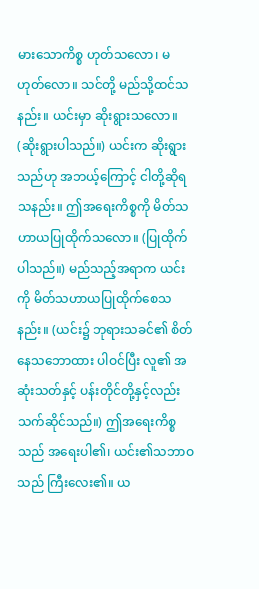မားသောကိစ္စ ဟုတ်သလော၊ မဟုတ်လော။ သင်တို့ မည်သို့ထင်သနည်း။ ယင်းမှာ ဆိုးရွားသလော။ (ဆိုးရွားပါသည်။) ယင်းက ဆိုးရွားသည်ဟု အဘယ့်ကြောင့် ငါတို့ဆိုရသနည်း။ ဤအရေးကိစ္စကို မိတ်သဟာယပြုထိုက်သလော။ (ပြုထိုက်ပါသည်။) မည်သည့်အရာက ယင်းကို မိတ်သဟာယပြုထိုက်စေသနည်း။ (ယင်း၌ ဘုရားသခင်၏ စိတ်နေသဘောထား ပါဝင်ပြီး လူ၏ အဆုံးသတ်နှင့် ပန်းတိုင်တို့နှင့်လည်း သက်ဆိုင်သည်။) ဤအရေးကိစ္စသည် အရေးပါ၏၊ ယင်း၏သဘာဝသည် ကြီးလေး၏။ ယ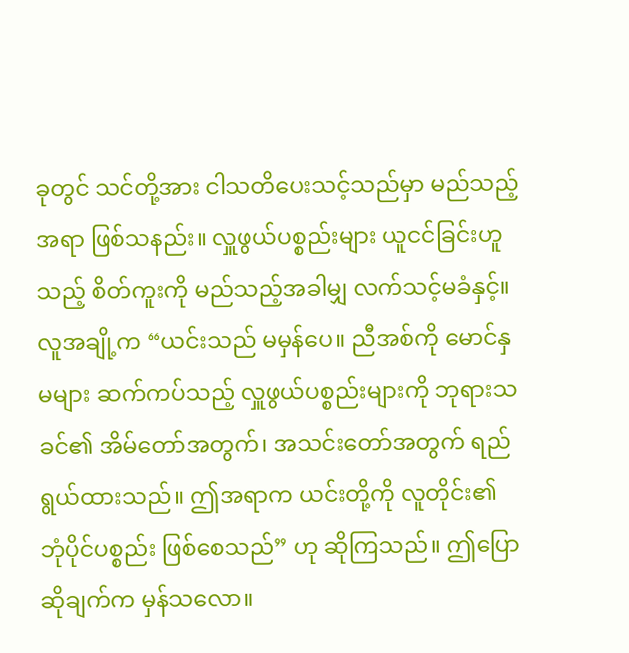ခုတွင် သင်တို့အား ငါသတိပေးသင့်သည်မှာ မည်သည့်အရာ ဖြစ်သနည်း။ လှူဖွယ်ပစ္စည်းများ ယူငင်ခြင်းဟူသည့် စိတ်ကူးကို မည်သည့်အခါမျှ လက်သင့်မခံနှင့်။ လူအချို့က “ယင်းသည် မမှန်ပေ။ ညီအစ်ကို မောင်နှမများ ဆက်ကပ်သည့် လှူဖွယ်ပစ္စည်းများကို ဘုရားသခင်၏ အိမ်တော်အတွက်၊ အသင်းတော်အတွက် ရည်ရွယ်ထားသည်။ ဤအရာက ယင်းတို့ကို လူတိုင်း၏ ဘုံပိုင်ပစ္စည်း ဖြစ်စေသည်” ဟု ဆိုကြသည်။ ဤပြောဆိုချက်က မှန်သလော။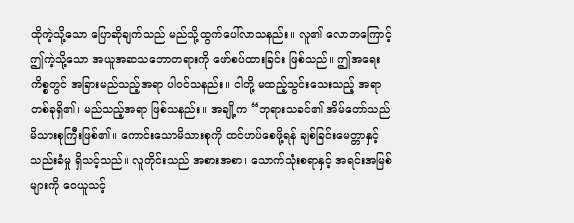ထိုကဲ့သို့သော ပြောဆိုချက်သည် မည်သို့ထွက်ပေါ်လာသနည်း။ လူ၏ လောဘကြောင့် ဤကဲ့သို့သော အယူအဆသဘောတရားကို ဖော်စပ်ထားခြင်း ဖြစ်သည်။ ဤအရေးကိစ္စတွင် အခြားမည်သည့်အရာ ပါဝင်သနည်း။ ငါတို့ မထည့်သွင်းသေးသည့် အရာတစ်ခုရှိ၏၊ မည်သည့်အရာ ဖြစ်သနည်း။ အချို့က “ဘုရားသခင်၏ အိမ်တော်သည် မိသားစုကြီးဖြစ်၏။ ကောင်းသောမိသားစုကို ထင်ဟပ်စေဖို့ရန် ချစ်ခြင်းမေတ္တာနှင့် သည်းခံမှု ရှိသင့်သည်။ လူတိုင်းသည် အစားအစာ၊ သောက်သုံးစရာနှင့် အရင်းအမြစ်များကို ဝေယူသင့်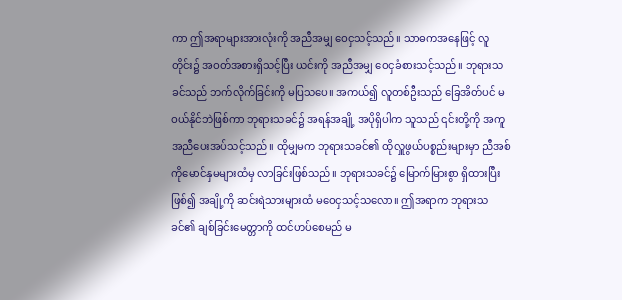ကာ ဤအရာများအားလုံးကို အညီအမျှ ဝေငှသင့်သည်။ သာဓကအနေဖြင့် လူတိုင်း၌ အဝတ်အစားရှိသင့်ပြီး ယင်းကို အညီအမျှ ဝေငှခံစားသင့်သည်။ ဘုရားသခင်သည် ဘက်လိုက်ခြင်းကို မပြသပေ။ အကယ်၍ လူတစ်ဦးသည် ခြေအိတ်ပင် မဝယ်နိုင်ဘဲဖြစ်ကာ ဘုရားသခင်၌ အရန်အချို့ အပိုရှိပါက သူသည် ၎င်းတို့ကို အကူအညီပေးအပ်သင့်သည်။ ထိုမျှမက ဘုရားသခင်၏ ထိုလှူဖွယ်ပစ္စည်းများမှာ ညီအစ်ကိုမောင်နှမများထံမှ လာခြင်းဖြစ်သည်။ ဘုရားသခင်၌ မြောက်မြားစွာ ရှိထားပြီးဖြစ်၍ အချို့ကို ဆင်းရဲသားများထံ မဝေငှသင့်သလော။ ဤအရာက ဘုရားသခင်၏ ချစ်ခြင်းမေတ္တာကို ထင်ဟပ်စေမည် မ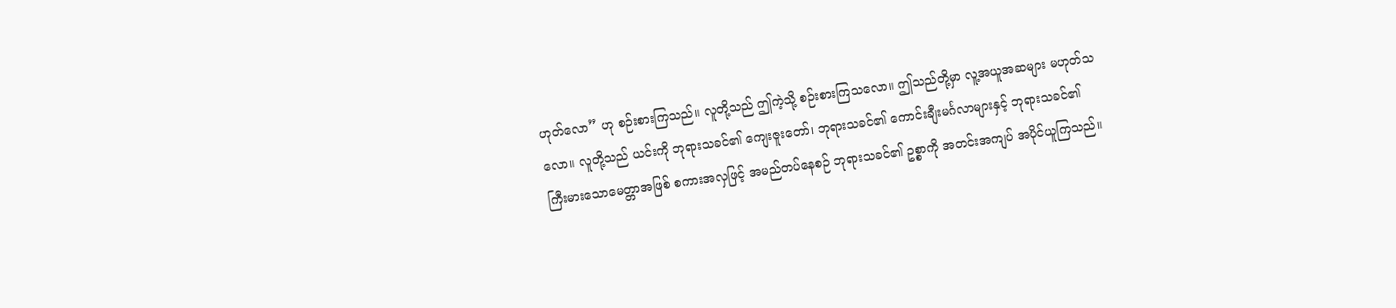ဟုတ်လော” ဟု စဉ်းစားကြသည်။ လူတို့သည် ဤကဲ့သို့ စဉ်းစားကြသလော။ ဤသည်တို့မှာ လူ့အယူအဆများ မဟုတ်သလော။ လူတို့သည် ယင်းကို ဘုရားသခင်၏ ကျေးဇူးတော်၊ ဘုရားသခင်၏ ကောင်းချီးမင်္ဂလာများနှင့် ဘုရားသခင်၏ ကြီးမားသောမေတ္တာအဖြစ် စကားအလှဖြင့် အမည်တပ်နေစဉ် ဘုရားသခင်၏ ဥစ္စာကို အတင်းအကျပ် အပိုင်ယူကြသည်။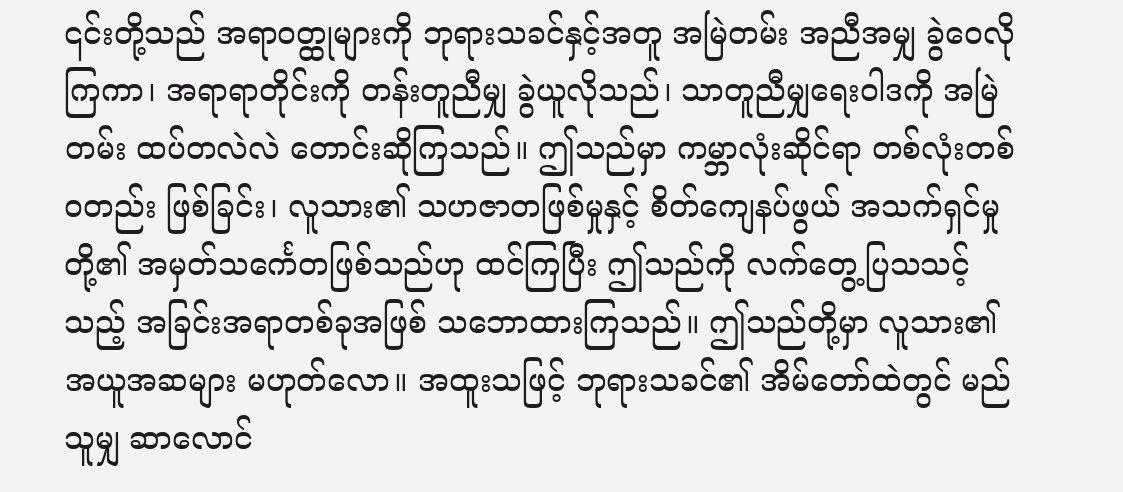၎င်းတို့သည် အရာဝတ္ထုများကို ဘုရားသခင်နှင့်အတူ အမြဲတမ်း အညီအမျှ ခွဲဝေလိုကြကာ၊ အရာရာတိုင်းကို တန်းတူညီမျှ ခွဲယူလိုသည်၊ သာတူညီမျှရေးဝါဒကို အမြဲတမ်း ထပ်တလဲလဲ တောင်းဆိုကြသည်။ ဤသည်မှာ ကမ္ဘာလုံးဆိုင်ရာ တစ်လုံးတစ်ဝတည်း ဖြစ်ခြင်း၊ လူသား၏ သဟဇာတဖြစ်မှုနှင့် စိတ်ကျေနပ်ဖွယ် အသက်ရှင်မှုတို့၏ အမှတ်သင်္ကေတဖြစ်သည်ဟု ထင်ကြပြီး ဤသည်ကို လက်တွေ့ပြသသင့်သည့် အခြင်းအရာတစ်ခုအဖြစ် သဘောထားကြသည်။ ဤသည်တို့မှာ လူသား၏ အယူအဆများ မဟုတ်လော။ အထူးသဖြင့် ဘုရားသခင်၏ အိမ်တော်ထဲတွင် မည်သူမျှ ဆာလောင်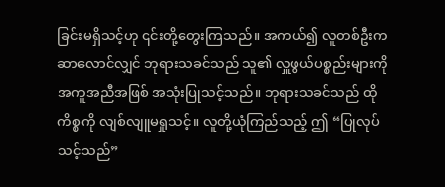ခြင်းမရှိသင့်ဟု ၎င်းတို့တွေးကြသည်။ အကယ်၍ လူတစ်ဦးက ဆာလောင်လျှင် ဘုရားသခင်သည် သူ၏ လှူဖွယ်ပစ္စည်းများကို အကူအညီအဖြစ် အသုံးပြုသင့်သည်။ ဘုရားသခင်သည် ထိုကိစ္စကို လျစ်လျူမရှုသင့်။ လူတို့ယုံကြည်သည့် ဤ “ပြုလုပ်သင့်သည်”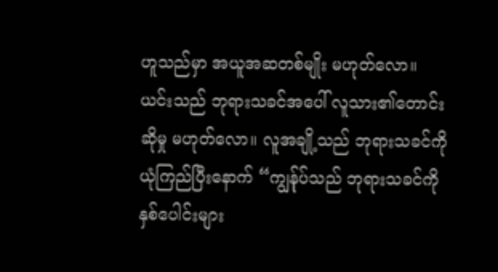ဟူသည်မှာ အယူအဆတစ်မျိုး မဟုတ်လော။ ယင်းသည် ဘုရားသခင်အပေါ် လူသား၏တောင်းဆိုမှု မဟုတ်လော။ လူအချို့သည် ဘုရားသခင်ကို ယုံကြည်ပြီးနောက် “ကျွန်ုပ်သည် ဘုရားသခင်ကို နှစ်ပေါင်းများ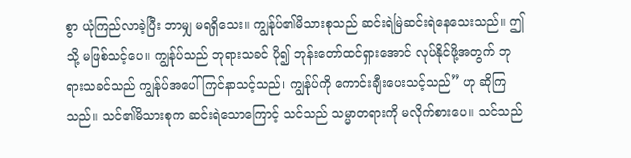စွာ ယုံကြည်လာခဲ့ပြီး ဘာမျှ မရရှိသေး။ ကျွန်ုပ်၏မိသားစုသည် ဆင်းရဲမြဲဆင်းရဲနေသေးသည်။ ဤသို့ မဖြစ်သင့်ပေ။ ကျွန်ုပ်သည် ဘုရားသခင် ပို၍ ဘုန်းတော်ထင်ရှားအောင် လုပ်နိုင်ဖို့အတွက် ဘုရားသခင်သည် ကျွန်ုပ်အပေါ် ကြင်နာသင့်သည်၊ ကျွန်ုပ်ကို ကောင်းချီးပေးသင့်သည်” ဟု ဆိုကြသည်။ သင်၏မိသားစုက ဆင်းရဲသောကြောင့် သင်သည် သမ္မာတရားကို မလိုက်စားပေ။ သင်သည်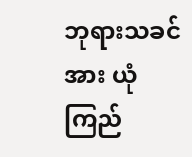ဘုရားသခင်အား ယုံကြည်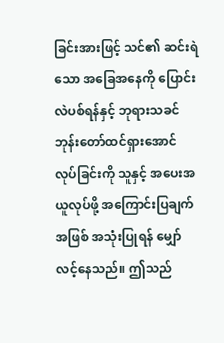ခြင်းအားဖြင့် သင်၏ ဆင်းရဲသော အခြေအနေကို ပြောင်းလဲပစ်ရန်နှင့် ဘုရားသခင် ဘုန်းတော်ထင်ရှားအောင် လုပ်ခြင်းကို သူနှင့် အပေးအယူလုပ်ဖို့ အကြောင်းပြချက်အဖြစ် အသုံးပြုရန် မျှော်လင့်နေသည်။ ဤသည်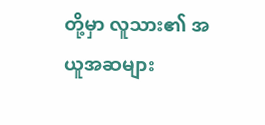တို့မှာ လူသား၏ အယူအဆများ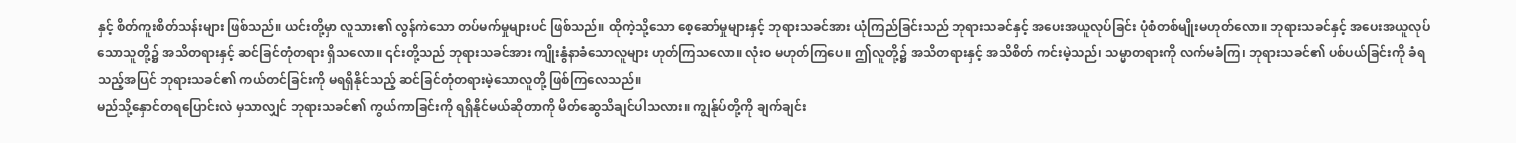နှင့် စိတ်ကူးစိတ်သန်းများ ဖြစ်သည်။ ယင်းတို့မှာ လူသား၏ လွန်ကဲသော တပ်မက်မှုများပင် ဖြစ်သည်။ ထိုကဲ့သို့သော စေ့ဆော်မှုများနှင့် ဘုရားသခင်အား ယုံကြည်ခြင်းသည် ဘုရားသခင်နှင့် အပေးအယူလုပ်ခြင်း ပုံစံတစ်မျိုးမဟုတ်လော။ ဘုရားသခင်နှင့် အပေးအယူလုပ်သောသူတို့၌ အသိတရားနှင့် ဆင်ခြင်တုံတရား ရှိသလော။ ၎င်းတို့သည် ဘုရားသခင်အား ကျိုးနွံနာခံသောလူများ ဟုတ်ကြသလော။ လုံးဝ မဟုတ်ကြပေ။ ဤလူတို့၌ အသိတရားနှင့် အသိစိတ် ကင်းမဲ့သည်၊ သမ္မာတရားကို လက်မခံကြ၊ ဘုရားသခင်၏ ပစ်ပယ်ခြင်းကို ခံရသည့်အပြင် ဘုရားသခင်၏ ကယ်တင်ခြင်းကို မရရှိနိုင်သည့် ဆင်ခြင်တုံတရားမဲ့သောလူတို့ ဖြစ်ကြလေသည်။
မည်သို့နှောင်တရပြောင်းလဲ မှသာလျှင် ဘုရားသခင်၏ ကွယ်ကာခြင်းကို ရရှိနိုင်မယ်ဆိုတာကို မိတ်ဆွေသိချင်ပါသလား။ ကျွန်ုပ်တို့ကို ချက်ချင်း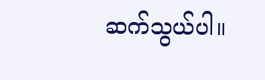ဆက်သွယ်ပါ။